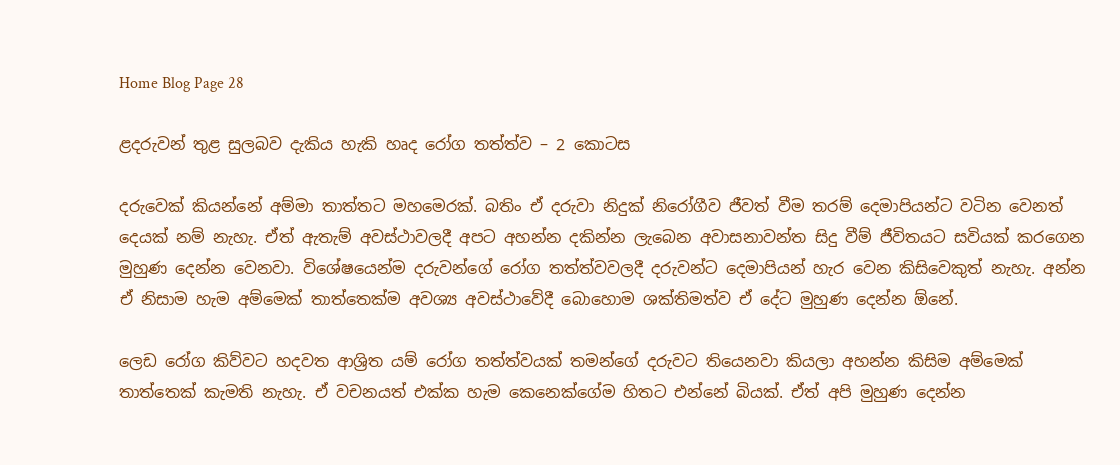Home Blog Page 28

ළදරුවන් තුළ සුලබව දැකිය හැකි හෘද රෝග තත්ත්ව – 2 කොටස

දරුවෙක් කියන්නේ අම්මා තාත්තට මහමෙරක්. බතිං ඒ දරුවා නිදුක් නිරෝගීව ජීවත් වීම තරම් දෙමාපියන්ට වටින වෙනත් දෙයක් නම් නැහැ. ඒත් ඇතැම් අවස්ථාවලදී අපට අහන්න දකින්න ලැබෙන අවාසනාවන්ත සිදු වීම් ජීවිතයට සවියක් කරගෙන මුහුණ දෙන්න වෙනවා. විශේෂයෙන්ම දරුවන්ගේ රෝග තත්ත්වවලදී දරුවන්ට දෙමාපියන් හැර වෙන කිසිවෙකුත් නැහැ. අන්න ඒ නිසාම හැම අම්මෙක් තාත්තෙක්ම අවශ්‍ය අවස්ථාවේදී බොහොම ශක්තිමත්ව ඒ දේට මුහුණ දෙන්න ඕනේ.

ලෙඩ රෝග කිව්වට හදවත ආශ්‍රිත යම් රෝග තත්ත්වයක් තමන්ගේ දරුවට තියෙනවා කියලා අහන්න කිසිම අම්මෙක් තාත්තෙක් කැමති නැහැ. ඒ වචනයත් එක්ක හැම කෙනෙක්ගේම හිතට එන්නේ බියක්. ඒත් අපි මුහුණ දෙන්න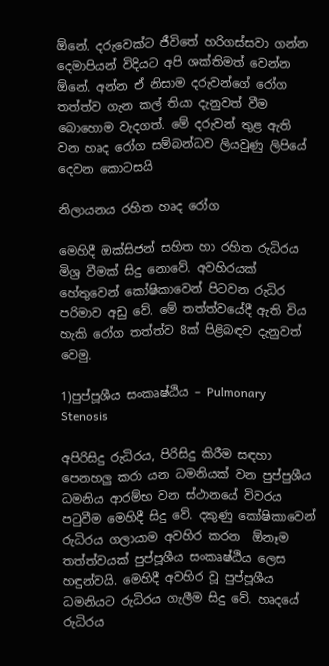ඕනේ. දරුවෙක්ට ජීවිතේ හරිගස්සවා ගන්න දෙමාපියන් විදියට අපි ශක්තිමත් වෙන්න ඕනේ. අන්න ඒ නිසාම දරුවන්ගේ රෝග තත්ත්ව ගැන කල් තියා දැනුවත් වීම බොහොම වැදගත්‍. මේ දරුවන් තුළ ඇති වන ‍හෘද රෝග සම්බන්ධව ලියවුණු ලිපියේ දෙවන කොටසයි

නිලායනය රහිත හෘද රෝග

මෙහිදී ඔක්සිජන් සහිත හා රහිත රුධිරය මිශ්‍ර වීමක් සිදු නොවේ. අවහිරයක් හේතුවෙන් කෝෂිකාවෙන් පිටවන රුධිර පරිමාව අඩු වේ. මේ තත්ත්වයේදී ඇති විය හැකි රෝග තත්ත්ව 8ක් පිළිබඳව දැනුවත් වෙමු.

1)පුප්පූශීය සංකෘෂ්ඨිය – Pulmonary Stenosis

අපිරිසිදු රුධිරය, පිරිසිදු කිරීම සඳහා පෙනහලු කරා යන ධමනියක් වන පුප්පුශීය ධමනිය ආරම්භ වන ස්ථානයේ විවරය පටුවීම මෙහිදී සිදු වේ. දකුණු කෝෂිකාවෙන් රුධිරය ගලායාම අවහිර කරන  ඕනෑම තත්ත්වයක් පුප්පූශීය සංකෘෂ්ඨිය ලෙස හඳුන්වයි. මෙහිදී අවහිර වූ පුප්පූශීය ධමනියට රුධිරය ගැලීම සිදු වේ. හෘදයේ රුධිරය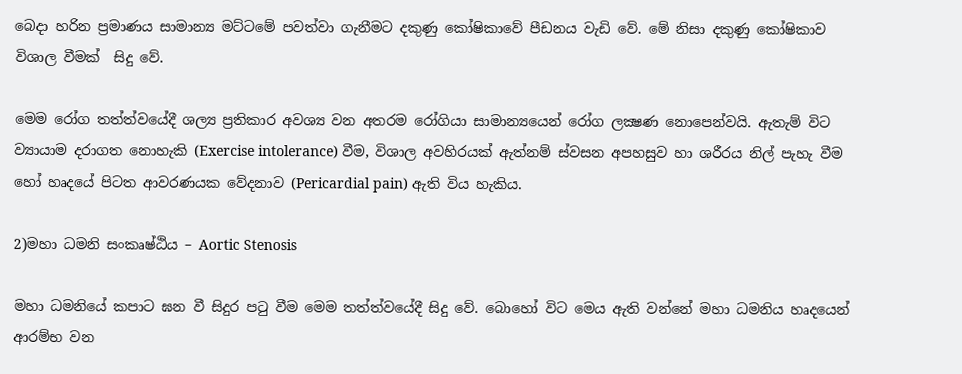බෙදා හරින ප්‍රමාණය සාමාන්‍ය මට්ටමේ පවත්වා ගැනීමට දකුණු කෝෂිකාවේ පීඩනය වැඩි වේ. මේ නිසා දකුණු කෝෂිකාව විශාල වීමක්  සිදු වේ.

මෙම රෝග තත්ත්වයේදී ශල්‍ය ප්‍රතිකාර අවශ්‍ය වන අතරම රෝගියා සාමාන්‍යයෙන් රෝග ලක්‍ෂණ නොපෙන්වයි. ඇතැම් විට ව්‍යායාම දරාගත නොහැකි (Exercise intolerance) වීම, විශාල අවහිරයක් ඇත්නම් ස්වසන අපහසුව හා ශරීරය නිල් පැහැ වීම හෝ හෘදයේ පිටත ආවරණයක වේදනාව (Pericardial pain) ඇති විය හැකිය.

2)මහා ධමනි සංකෘෂ්ඨිය – Aortic Stenosis

මහා ධමනියේ කපාට ඝන වී සිදුර පටු වීම මෙම තත්ත්වයේදී සිදු වේ. බොහෝ විට මෙය ඇති වන්නේ මහා ධමනිය හෘදයෙන් ආරම්භ වන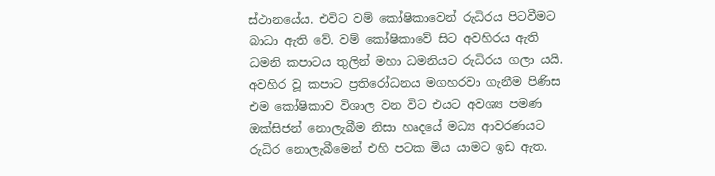ස්ථානයේය. එවිට වම් කෝෂිකාවෙන් රුධිරය පිටවීමට බාධා ඇති වේ. වම් කෝෂිකාවේ සිට අවහිරය ඇති ධමනි කපාටය තුලින් මහා ධමනියට රුධිරය ගලා යයි. අවහිර වූ කපාට ප්‍රතිරෝධනය මගහරවා ගැනීම පිණිස එම කෝෂිකාව විශාල වන විට එයට අවශ්‍ය පමණ ඔක්සිජන් නොලැබීම නිසා හෘදයේ මධ්‍ය ආවරණයට රුධිර නොලැබීමෙන් එහි පටක මිය යාමට ඉඩ ඇත.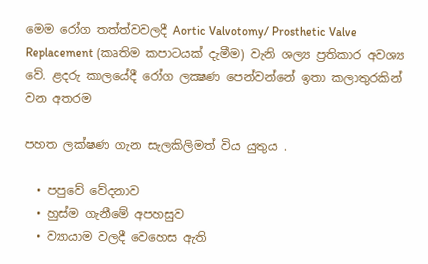මෙම රෝග තත්ත්වවලදී Aortic Valvotomy/ Prosthetic Valve Replacement (කෘති‍ම කපාටයක් දැමීම) වැනි ශල්‍ය ප්‍රතිකාර අවශ්‍ය වේ. ළදරු කාලයේදී රෝග ලක්‍ෂණ පෙන්වන්නේ ඉතා කලාතුරකින් වන අතරම

පහත ලක්ෂණ ගැන සැලකිලිමත් විය යුතුය .

  • පපුවේ වේදනාව
  • හුස්ම ගැනීමේ අපහසුව
  • ව්‍යායාම වලදී වෙහෙස ඇති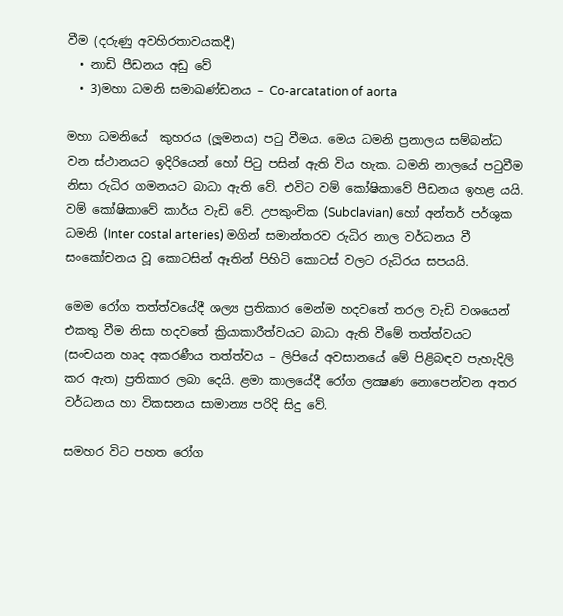වීම (දරුණු අවහිරතාවයකදී)
  • නාඩි පීඩනය අඩු වේ
  • 3)මහා ධමනි සමාඛණ්ඩනය – Co-arcatation of aorta

මහා ධමනියේ  කුහරය (ලූමනය) පටු වීමය. මෙය ධමනි ප්‍රනාලය සම්බන්ධ වන ස්ථානයට ඉදිරියෙන් හෝ පිටු පසින් ඇති විය හැක. ධමනි නාලයේ පටුවීම නිසා රුධිර ගමනයට බාධා ඇති වේ. එවිට වම් කෝෂිකාවේ පීඩනය ඉහළ යයි. වම් කෝෂිකාවේ කාර්ය වැඩි වේ. උපකුංචික (Subclavian) හෝ අන්තර් පර්ශුක ධමනි (Inter costal arteries) මගින් සමාන්තරව රුධිර නාල වර්ධනය වී සංකෝචනය වූ කොටසින් ඈතින් පිහිටි කොටස් වලට රුධිරය සපයයි.

මෙම රෝග තත්ත්වයේදී ශල්‍ය ප්‍රතිකාර මෙන්ම හදවතේ තරල වැඩි වශයෙන් එකතු වීම නිසා හදවතේ ක්‍රියාකාරීත්වයට බාධා ඇති වීමේ තත්ත්වයට (සංචයන හෘද අකරණීය තත්ත්වය – ලිපියේ අවසානයේ මේ පිළිබඳව පැහැදිලි කර ඇත) ප්‍රතිකාර ලබා දෙයි. ළමා කාලයේදී රෝග ලක්‍ෂණ නොපෙන්වන අතර වර්ධනය හා විකසනය සාමාන්‍ය පරිදි සිදු වේ.

සමහර විට පහත රෝග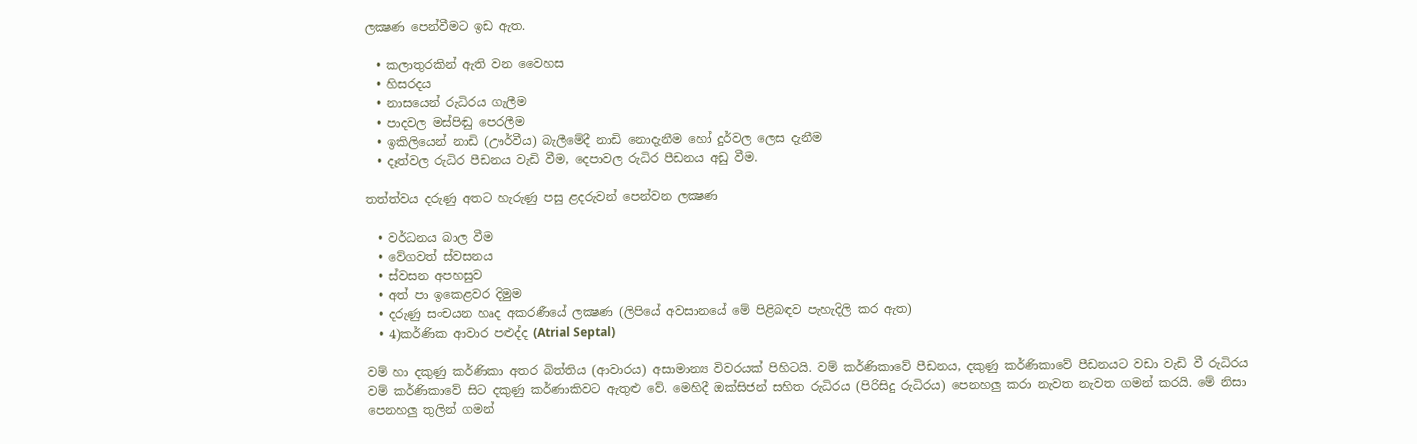ලක්‍ෂණ පෙන්වීමට ඉඩ ඇත.

  • කලාතුරකින් ඇති වන වෛහස
  • හිසරදය
  • නාසයෙන් රුධිරය ගැලීම
  • පාදවල මස්පිඬු පෙරලීම
  • ඉකිලියෙන් නාඩි (ඌර්වීය) බැලීමේදී නාඩි නොදැනීම හෝ දුර්වල ලෙස දැනීම
  • දෑත්වල රුධිර පීඩනය වැඩි වීම, දෙපාවල රුධිර පීඩනය අඩු වීම.

තත්ත්වය දරුණු අතට හැරුණු පසු ළදරුවන් පෙන්වන ලක්‍ෂණ

  • වර්ධනය බාල වීම
  • වේගවත් ස්වසනය
  • ස්වසන අපහසුව
  • අත් පා ඉකෙළවර දිමුම
  • දරුණු සංචයන හෘද අකරණීයේ ලක්‍ෂණ (ලිපියේ අවසානයේ මේ පිළිබඳව පැහැදිලි කර ඇත)
  • 4)කර්ණික ආවාර පළුද්ද (Atrial Septal)

වම් හා දකුණු කර්ණිකා අතර බිත්තිය (ආවාරය) අසාමාන්‍ය විවරයක් පිහිටයි. වම් කර්ණිකාවේ පීඩනය, දකුණු කර්ණිකාවේ පීඩනයට වඩා වැඩි වී රුධිරය වම් කර්ණිකාවේ සිට දකුණු කර්ණාකිවට ඇතුළු වේ. මෙහිදී ඔක්සිජන් සහිත රුධිරය (පිරිසිදු රුධිරය) පෙනහලු කරා නැවත නැවත ගමන් කරයි. මේ නිසා පෙනහලු තුලින් ගමන්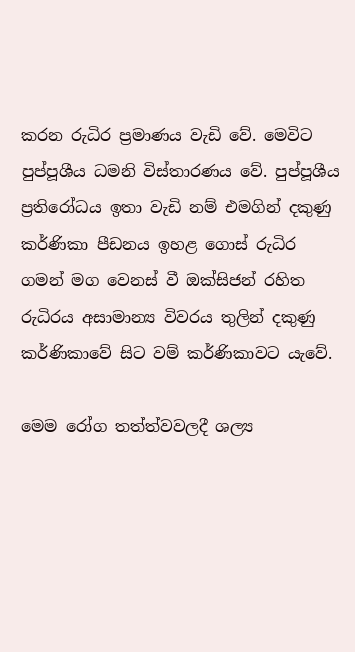කරන රුධිර ප්‍රමාණය වැඩි වේ. මෙවිට පුප්පූශීය ධමනි විස්තාරණය වේ. පුප්පූශීය ප්‍රතිරෝධය ඉතා වැඩි නම් එමගින් දකුණු කර්ණිකා පීඩනය ඉහළ ගොස් රුධිර ගමන් මග වෙනස් වී ඔක්සිජන් රහිත රුධිරය අසාමාන්‍ය විවරය තුලින් දකුණු කර්ණිකාවේ සිට වම් කර්ණිකාවට යැවේ.

මෙම රෝග තත්ත්වවලදී ශල්‍ය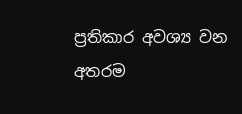ප්‍රතිකාර අවශ්‍ය වන අතරම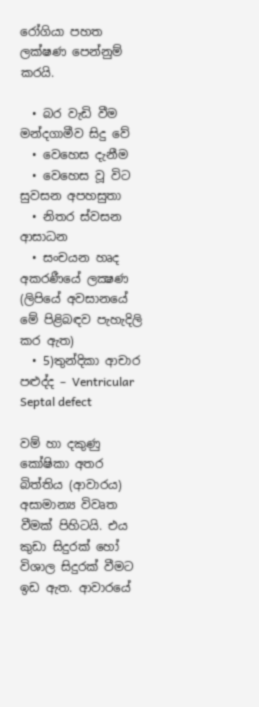රෝගියා පහත ලක්ෂණ පෙන්නුම් කරයි.

  • බර වැඩි වීම මන්දගාමීව සිදු වේ
  • වෙහෙස දැනීම
  • වෙහෙස වූ විට සුවසන අපහසුතා
  • නිතර ස්වසන ආසාධන
  • සංචයන හෘද අකරණීයේ ලක්‍ෂණ (ලිපියේ අවසානයේ මේ පිළිබඳව පැහැදිලි කර ඇත)
  • 5)තුන්දිකා ආචාර පළුද්ද – Ventricular Septal defect

වම් හා දකුණු කෝෂිකා අතර බිත්තිය (ආවාරය) අසාමාන්‍ය විවෘත වීමක් පිහිටයි. එය කුඩා සිදුරක් හෝ විශාල සිදුරක් වීමට ඉඩ ඇත. ආවාරයේ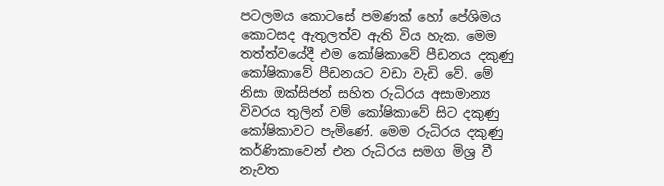පටලමය කොටසේ පමණක් හෝ පේශිමය කොටසද ඇතුලත්ව ඇති විය හැක. මෙම තත්ත්වයේදී එම කෝෂිකාවේ පීඩනය දකුණු කෝෂිකාවේ පීඩනයට වඩා වැඩි වේ. මේ නිසා ඔක්සිජන් සහිත රුධිරය අසාමාන්‍ය විවරය තුලින් වම් කෝෂිකාවේ සිට දකුණු කෝෂිකාවට පැමිණේ. මෙම රුධිරය දකුණු කර්ණිකාවෙන් එන රුධිරය සමග මිශ්‍ර වී නැවත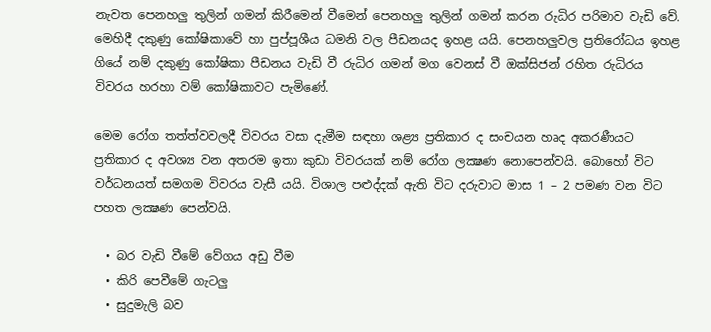නැවත පෙනහලු තුලින් ගමන් කිරීමෙන් වීමෙන් පෙනහලු තුලින් ගමන් කරන රුධිර පරිමාව වැඩි වේ. මෙහිදී දකුණු කෝෂිකාවේ හා පුප්පූශීය ධමනි වල පීඩනයද ඉහළ යයි. පෙනහලුවල ප්‍රතිරෝධය ඉහළ ගියේ නම් දකුණු කෝෂිකා පීඩනය වැඩි වී රුධිර ගමන් මග වෙනස් වී ඔක්සිජන් රහිත රුධිරය විවරය හරහා වම් කෝෂිකාවට පැමිණේ.

මෙම රෝග තත්ත්වවලදී විවරය වසා දැමීම සඳහා ශළ්‍ය ප්‍රතිකාර ද සංචයන හෘද අකරණීයට ප්‍රතිකාර ද අවශ්‍ය වන අතරම ඉතා කුඩා විවරයක් නම් රෝග ලක්‍ෂණ නොපෙන්වයි. බොහෝ විට වර්ධනයත් සමගම විවරය වැසී යයි. විශාල පළුද්දක් ඇති විට දරුවාට මාස 1 – 2 පමණ වන විට පහත ලක්‍ෂණ පෙන්වයි.

  • බර වැඩි වීමේ වේගය අඩු වීම
  • කිරි පෙවීමේ ගැටලු
  • සුදුමැලි බව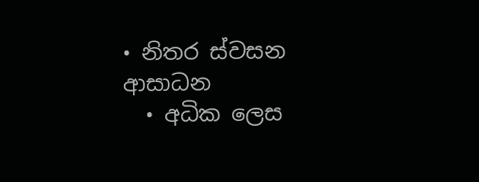• නිතර ස්වසන ආසාධන
  • අධික ලෙස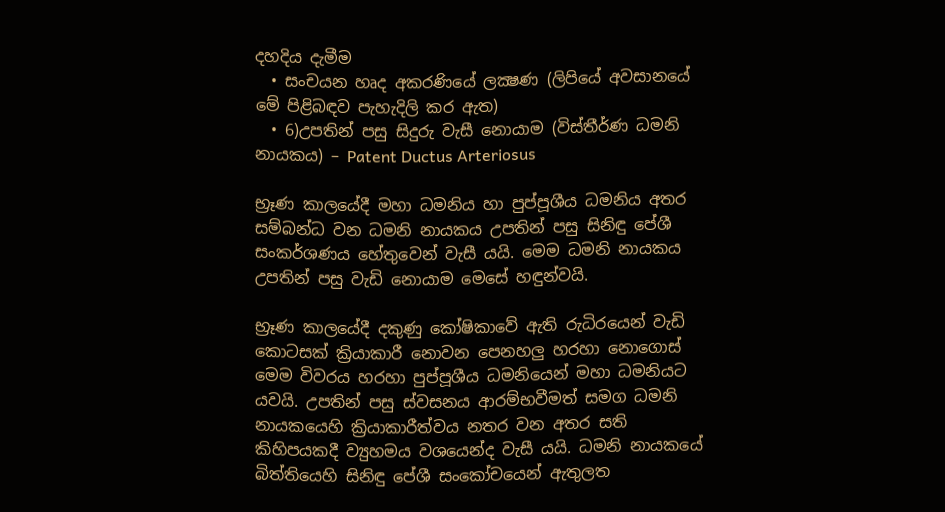දහදිය දැමීම
  • සංචයන හෘද අකරණියේ ලක්‍ෂණ (ලිපියේ අවසානයේ මේ පිළිබඳව පැහැදිලි කර ඇත)
  • 6)උපතින් පසු සිදුරු වැසී නොයාම (විස්තීර්ණ ධමනි නායකය) – Patent Ductus Arteriosus

භ්‍රෑණ කාලයේදී මහා ධමනිය හා පුප්පූශීය ධමනිය අතර සම්බන්ධ වන ධමනි නායකය උපතින් පසු සිනිඳු පේශී සංකර්ශණය හේතුවෙන් වැසී යයි. මෙම ධමනි නායකය උපතින් පසු වැඩි නොයාම මෙසේ හඳුන්වයි.

භ්‍රෑණ කාලයේදී දකුණු කෝෂිකාවේ ඇති රුධිරයෙන් වැඩි කොටසක් ක්‍රියාකාරී නොවන පෙනහලු හරහා නොගොස් මෙම විවරය හරහා පුප්පූශීය ධමනියෙන් මහා ධමනියට යවයි. උපතින් පසු ස්වසනය ආරම්භවීමත් සමග ධමනි නායකයෙහි ක්‍රියාකාරීත්වය නතර වන අතර සති කිහිපයකදී ව්‍යුහමය වශයෙන්ද වැසී යයි. ධමනි නායකයේ බිත්තියෙහි සිනිඳු පේශී සංකෝචයෙන් ඇතුලත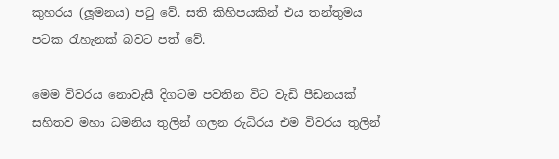කුහරය (ලූමනය) පටු වේ. සති කිහිපයකින් එය තන්තුමය පටක රැහැනක් බවට පත් වේ.

මෙම විවරය නොවැසී දිගටම පවතින විට වැඩි පීඩනයක් සහිතව මහා ධමනිය තුලින් ගලන රුධිරය එම විවරය තුලින්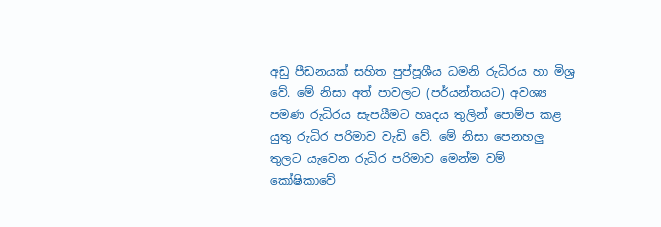අඩු පීඩනයක් සහිත පුප්පූශීය ධමනි රුධිරය හා මිශ්‍ර වේ. මේ නිසා අත් පාවලට (පර්යන්තයට) අවශ්‍ය පමණ රුධිරය සැපයීමට හෘදය තුලින් පොම්ප කළ යුතු රුධිර පරිමාව වැඩි වේ. මේ නිසා පෙනහලු තුලට යැවෙන රුධිර පරිමාව මෙන්ම වම් කෝෂිකාවේ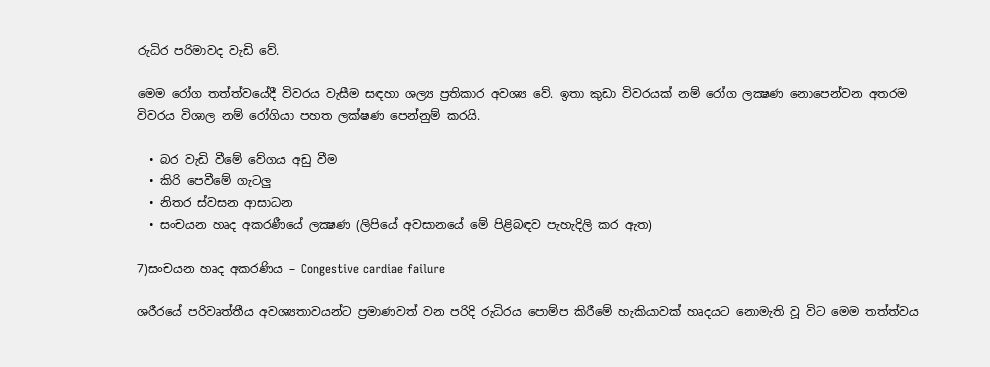රුධිර පරිමාවද වැඩි වේ.

මෙම රෝග තත්ත්වයේදී විවරය වැසීම සඳහා ශල්‍ය ප්‍රතිකාර අවශ්‍ය වේ. ඉතා කුඩා විවරයක් නම් රෝග ලක්‍ෂණ නොපෙන්වන අතරම විවරය විශාල නම් රෝගියා පහත ලක්ෂණ පෙන්නුම් කරයි.

  • බර වැඩි වීමේ වේගය අඩු වීම
  • කිරි පෙවීමේ ගැටලු
  • නිතර ස්වසන ආසාධන
  • සංචයන හෘද අකරණීයේ ලක්‍ෂණ (ලිපියේ අවසානයේ මේ පිළිබඳව පැහැදිලි කර ඇත)

7)සංචයන හෘද අකරණිය – Congestive cardiae failure

ශරීරයේ පරිවෘත්තීය අවශ්‍යතාවයන්ට ප්‍රමාණවත් වන පරිදි රුධිරය පොම්ප කිරීමේ හැකියාවක් හෘදයට නොමැති වූ විට මෙම තත්ත්වය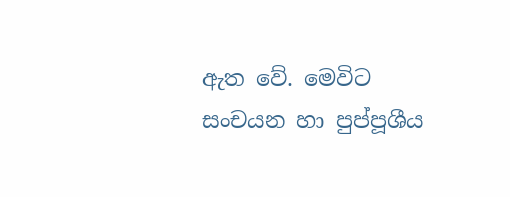ඇත වේ. මෙවිට සංචයන හා පුප්පූශීය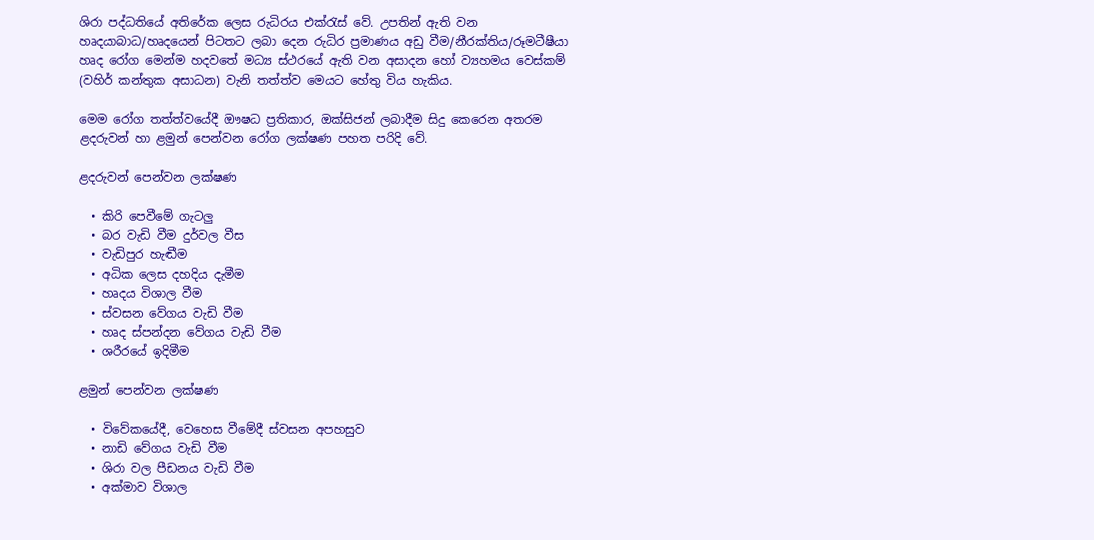ශිරා පද්ධතියේ අතිරේක ලෙස රුධිරය එක්රැස් වේ. උපතින් ඇති වන හෘදයාබාධ/හෘදයෙන් පිටතට ලබා දෙන රුධිර ප්‍රමාණය අඩු වීම/නීරක්තිය/රූමටීෂීයා හෘද රෝග මෙන්ම හදවතේ මධ්‍ය ස්ථරයේ ඇති වන අසාදන හෝ ව්‍යහමය වෙස්කම් (වහිර් කන්තුක අසාධන) වැනි තත්ත්ව මෙයට හේතු විය හැකිය.

මෙම රෝග තත්ත්වයේදී ඖෂධ ප්‍රතිකාර, ඔක්සිජන් ලබාදීම සිදු කෙරෙන අතරම ළදරුවන් හා ළමුන් පෙන්වන රෝග ලක්ෂණ පහත පරිදි වේ.

ළදරුවන් පෙන්වන ලක්ෂණ

  • කිරි පෙවීමේ ගැටලු
  • බර වැඩි වීම දුර්වල වීස
  • වැඩිපුර හැඬීම
  • අධික ලෙස දහදිය දැමීම
  • හෘදය විශාල වීම
  • ස්වසන වේගය වැඩි වීම
  • හෘද ස්පන්දන වේගය වැඩි වීම
  • ශරීරයේ ඉදිමීම

ළමුන් පෙන්වන ලක්ෂණ

  • විවේකයේදී, වෙහෙස වීමේදී ස්වසන අපහසුව
  • නාඩි වේගය වැඩි වීම
  • ශිරා වල පීඩනය වැඩි වීම
  • අක්මාව විශාල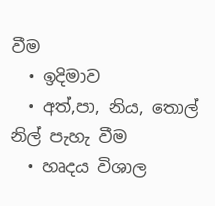වීම
  • ඉදිමාව
  • අත්,පා, නිය, තොල් නිල් පැහැ වීම
  • හෘදය විශාල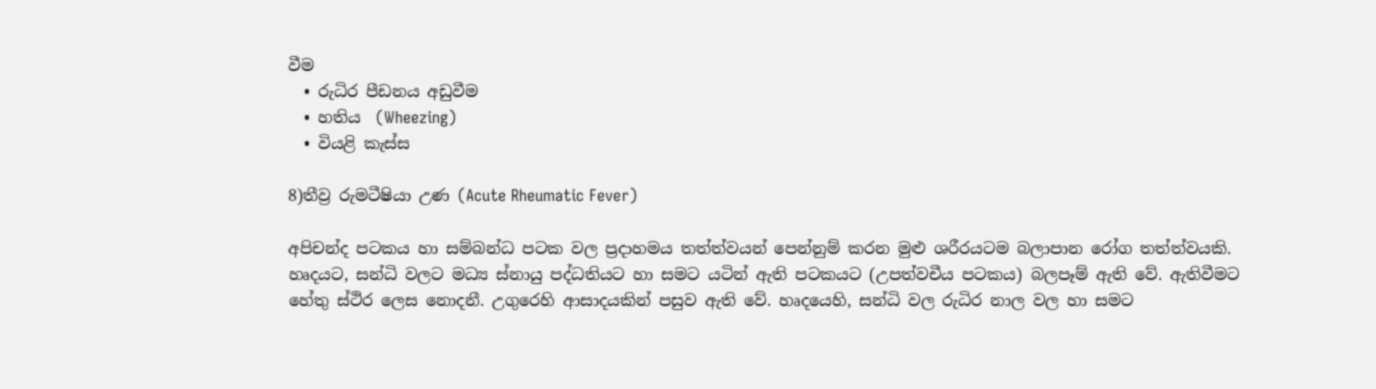වීම
  • රුධිර පීඩනය අඩුවීම
  • හතිය  (Wheezing)
  • වියළි කැස්ස

8)තීව්‍ර රුමටීෂියා උණ (Acute Rheumatic Fever)

අපිචන්ද පටකය හා සම්බන්ධ පටක වල ප්‍රදාහමය තත්ත්වයන් පෙන්නුම් කරන මුළු ශරීරයටම බලාපාන රෝග තත්ත්වයකි. හෘදයට, සන්ධි වලට මධ්‍ය ස්නායු පද්ධතියට හා සමට යටින් ඇති පටකයට (උපත්වචීය පටකය) බලපෑම් ඇති වේ. ඇතිවීමට හේතු ස්ථිර ලෙස නොදනී. උගුරෙහි ආසාදයකින් පසුව ඇති වේ. හෘදයෙහි, සන්ධි වල රුධිර නාල වල හා සමට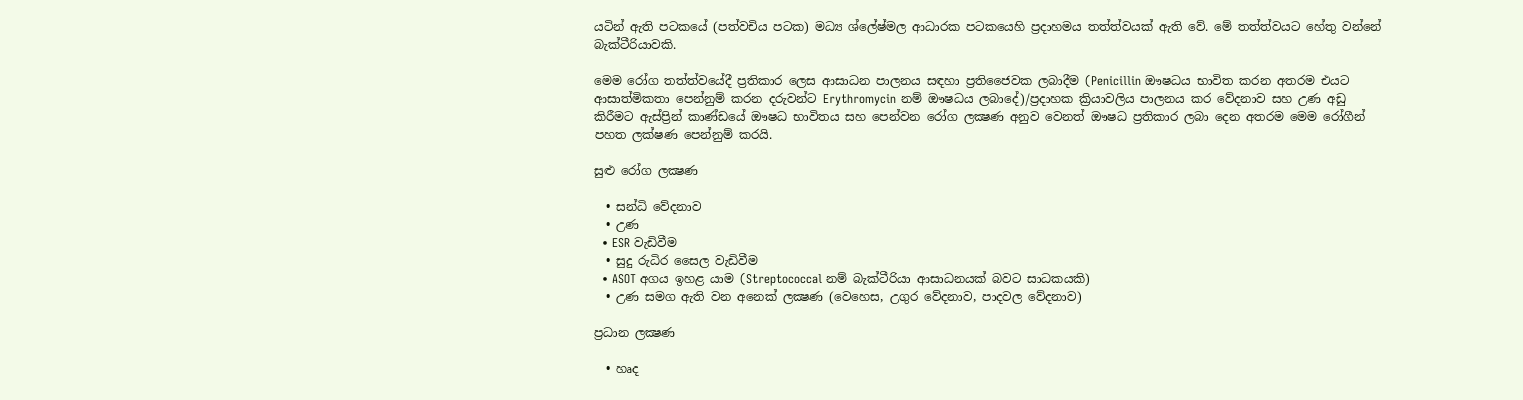යටින් ඇති පටකයේ (පත්වචිය පටක) මධ්‍ය ශ්ලේෂ්මල ආධාරක පටකයෙහි ප්‍රදාහමය තත්ත්වයක් ඇති වේ. මේ තත්ත්වයට හේතු වන්නේ බැක්ටීරියාවකි.

මෙම රෝග තත්ත්වයේදී ප්‍රතිකාර ලෙස ආසාධන පාලනය සඳහා ප්‍රතිජෛවක ලබාදීම (Penicillin ඖෂධය භාවිත කරන අතරම එයට ආසාත්මිකතා පෙන්නුම් කරන දරුවන්ට Erythromycin නම් ඖෂධය ලබාදේ)/ප්‍රදාහක ක්‍රියාවලිය පාලනය කර වේදනාව සහ උණ අඩු කිරීමට ඇස්ප්‍රින් කාණ්ඩයේ ඖෂධ භාවිතය සහ පෙන්වන රෝග ලක්‍ෂණ අනුව වෙනත් ඖෂධ ප්‍රතිකාර ලබා දෙන අතරම මෙම රෝගීන් පහත ලක්ෂණ පෙන්නුම් කරයි.

සුළු රෝග ලක්‍ෂණ

  • සන්ධි වේදනාව
  • උණ
  • ESR වැඩිවීම
  • සුදු රුධිර සෛල වැඩිවීම
  • ASOT අගය ඉහළ යාම (Streptococcal නම් බැක්ටීරියා ආසාධනයක් බවට සාධකයකි)
  • උණ සමග ඇති වන අනෙක් ලක්‍ෂණ (වෙහෙස, උගුර වේදනාව, පාදවල වේදනාව)

ප්‍රධාන ලක්‍ෂණ

  • හෘද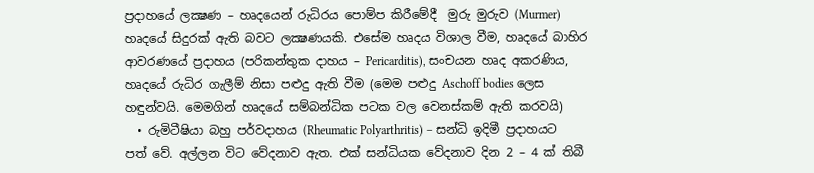ප්‍රදාහයේ ලක්‍ෂණ – හෘදයෙන් රුධිරය පොම්ප කිරීමේදී  මුරු මුරුව (Murmer) හෘදයේ සිදුරක් ඇති බවට ලක්‍ෂණයකි. එසේම හෘදය විශාල වීම, හෘදයේ බාහිර ආවරණයේ ප්‍රදාහය (පරිකන්තුක දාහය – Pericarditis), සංචයන හෘද අකරණිය, හෘදයේ රුධිර ගැලීම් නිසා පළුදු ඇති වීම (මෙම පළුදු Aschoff bodies ලෙස හඳුන්වයි. මෙමගින් හෘදයේ සම්බන්ධික පටක වල වෙනස්කම් ඇති කරවයි)
  • රුමිටීෂියා බහු පර්වදාහය (Rheumatic Polyarthritis) – සන්ධි ඉදිමී ප්‍රදාහයට පත් වේ. අල්ලන විට වේදනාව ඇත. එක් සන්ධියක වේදනාව දින 2 – 4 ක් තිබී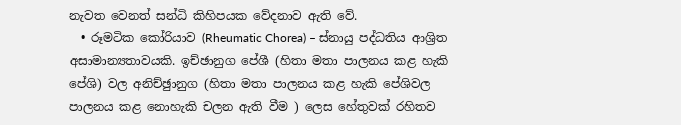නැවත වෙනත් සන්ධි කිහිපයක වේදනාව ඇති වේ.
  • රූමටික කෝරියාව (Rheumatic Chorea) – ස්නායු පද්ධතිය ආශ්‍රිත අසාමාන්‍යතාවයකි. ඉච්ඡානුග පේශී (හිතා මතා පාලනය කළ හැකි පේශි) වල අනිච්ඡුානුග (හිතා මතා පාලනය කළ හැකි පේශිවල පාලනය කළ නොහැකි චලන ඇති වීම ) ලෙස හේතුවක් රහිතව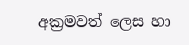අක්‍රමවත් ලෙස හා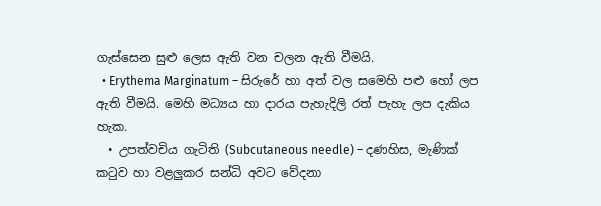ගැස්සෙන සුළු ලෙස ඇති වන චලන ඇති වීමයි.
  • Erythema Marginatum – සිරුරේ හා අත් වල සමෙහි පළු හෝ ලප ඇති වීමයි. මෙහි මධ්‍යය හා දාරය පැහැදිලි රත් පැහැ ලප දැකිය හැක.
  • උපත්වචිය ගැටිති (Subcutaneous needle) – දණහිස, මැණික් කටුව හා වළලුකර සන්ධි අවට වේදනා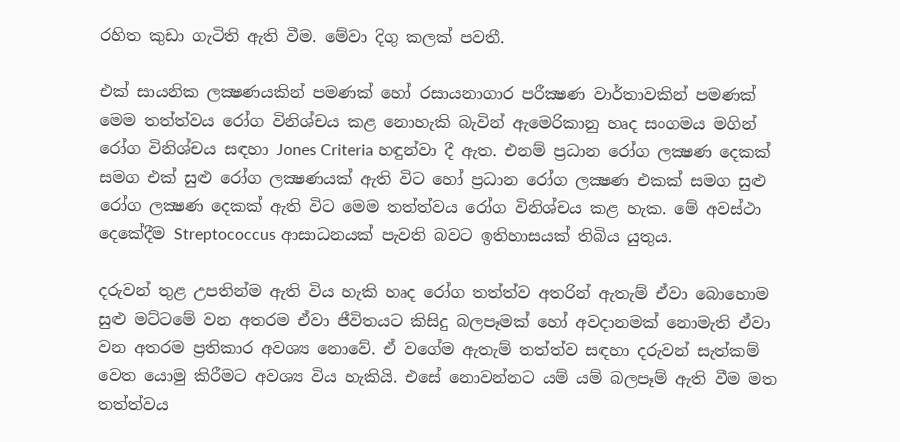රහිත කුඩා ගැටිති ඇති වීම. මේවා දිගු කලක් පවතී.

එක් සායනික ලක්‍ෂණයකින් පමණක් හෝ රසායනාගාර පරීක්‍ෂණ වාර්තාවකින් පමණක් මෙම තත්ත්වය රෝග විනිශ්චය කළ නොහැකි බැවින් ඇමෙරිකානු හෘද සංගමය මගින් රෝග විනිශ්චය සඳහා Jones Criteria හඳුන්වා දී ඇත. එනම් ප්‍රධාන රෝග ලක්‍ෂණ දෙකක් සමග එක් සුළු රෝග ලක්‍ෂණයක් ඇති විට හෝ ප්‍රධාන රෝග ලක්‍ෂණ එකක් සමග සුළු රෝග ලක්‍ෂණ දෙකක් ඇති විට මෙම තත්ත්වය රෝග විනිශ්චය කළ හැක. මේ අවස්ථා දෙකේදීම Streptococcus ආසාධනයක් පැවති බවට ඉතිහාසයක් තිබිය යුතුය.

දරුවන් තුළ උපතින්ම ඇති විය හැකි හෘද රෝග තත්ත්ව අතරින් ඇතැම් ඒවා බොහ‍ොම සුළු මට්ටමේ වන අතරම ඒවා ජීවිතයට කිසිදු බලපෑමක් හෝ අවදානමක් නොමැති ඒවා වන අතරම ප්‍රතිකාර අවශ්‍ය නොවේ. ඒ වගේම ඇතැම් තත්ත්ව සඳහා දරුවන් සැත්කම් වෙත යොමු කිරීමට අවශ්‍ය විය හැකියි. එසේ නොවන්නට යම් යම් බලපෑම් ඇති වීම මත තත්ත්වය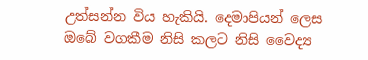උත්සන්න විය හැකියි. දෙමාපියන් ලෙස ඔබේ වගකීම නිසි කලට නිසි වෛද්‍ය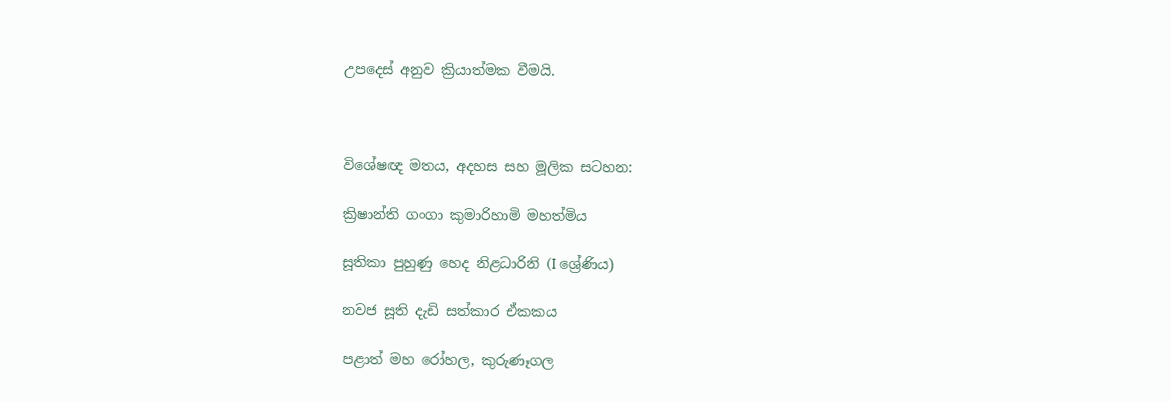උපදෙස් අනුව ක්‍රියාත්මක වීමයි.



විශේෂඥ මතය, අදහස සහ මූලික සටහන:

ක්‍රිෂාන්ති ගංගා කුමාරිහාමි මහත්මිය

සූතිකා පුහුණු හෙද නිළධාරිනි (I ශ්‍රේණිය)

නවජ සූති දැඩි සත්කාර ඒකකය

පළාත් මහ රෝහල, කුරුණෑගල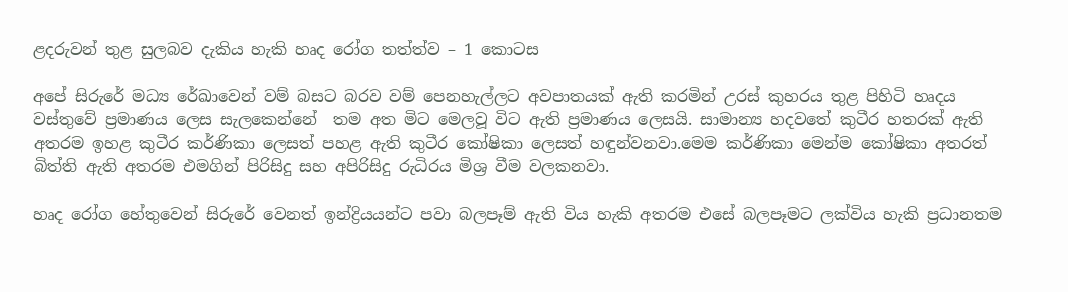ළදරුවන් තුළ සුලබව දැකිය හැකි හෘද රෝග තත්ත්ව – 1 කොටස

අපේ සිරුරේ මධ්‍ය රේඛාවෙන් වම් බසට බරව වම් පෙනහැල්ලට අවපාතයක් ඇති කරමින් උරස් කුහරය තුළ පිහිටි හෘදය වස්තුවේ ප්‍රමාණය ලෙස සැලකෙන්නේ  තම අත මිට මෙලවූ විට ඇති ප්‍රමාණය ලෙසයි. සාමාන්‍ය හදවතේ කුටීර හතරක් ඇති අතරම ඉහළ කුටීර කර්ණිකා ලෙසත් පහළ ඇති කුටීර කෝෂිකා ලෙසත් හඳුන්වනවා.මෙම කර්ණිකා මෙන්ම කෝෂිකා අතරත් බිත්ති ඇති අතරම එමගින් පිරිසිදු සහ අපිරිසිදු රුධිරය මිශ්‍ර වීම වලකනවා.

හෘද රෝග හේතුවෙන් සිරුරේ වෙනත් ඉන්ද්‍රියයන්ට පවා බලපෑම් ඇති විය හැකි අතරම එසේ බලපෑමට ලක්විය හැකි ප්‍රධානතම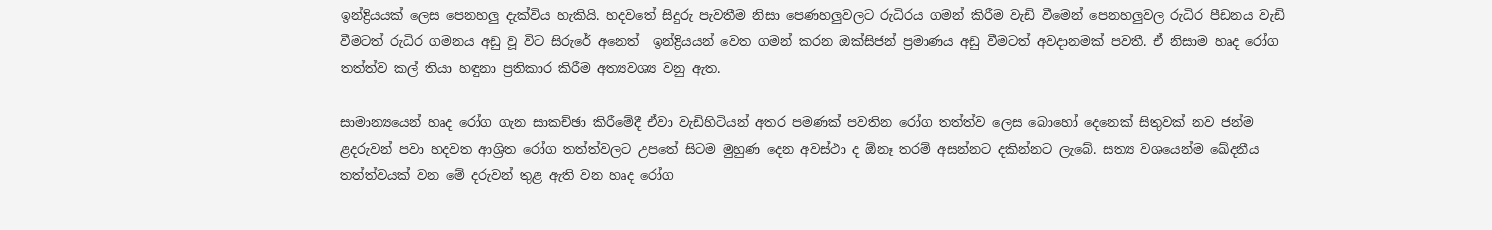ඉන්ද්‍රියයක් ලෙස පෙනහලු දැක්විය හැකියි. හදවතේ සිදුරු පැවතීම නිසා පෙණහලුවලට රුධිරය ගමන් කිරීම වැඩි වීමෙන් පෙනහලුවල රුධිර පීඩනය වැඩි වීමටත් රුධිර ගමනය අඩු වූ විට සිරුරේ අනෙත්  ඉන්ද්‍රියයන් වෙත ගමන් කරන ඔක්සිජන් ප්‍රමාණය අඩු වීමටත් අවදානමක් පවතී. ඒ නිසාම හෘද රෝග තත්ත්ව කල් තියා හඳුනා ප්‍රතිකාර කිරීම අත්‍යවශ්‍ය වනු ඇත.

සාමාන්‍යයෙන් හෘද රෝග ගැන සාකච්ඡා කිරීමේදී ඒවා වැඩිහිටියන් අතර පමණක් පවතින රෝග තත්ත්ව ලෙස බොහෝ දෙනෙක් සිතුවක් නව ජන්ම ළදරුවන් පවා හදවත ආශ්‍රිත රෝග තත්ත්වලට උපතේ සිටම මුහුණ දෙන අවස්ථා ද ඕනෑ තරම් අසන්නට දකින්නට ලැබේ. සත්‍ය වශයෙන්ම ඛේදනීය තත්ත්වයක් වන මේ දරුවන් තුළ ඇති වන හෘද රෝග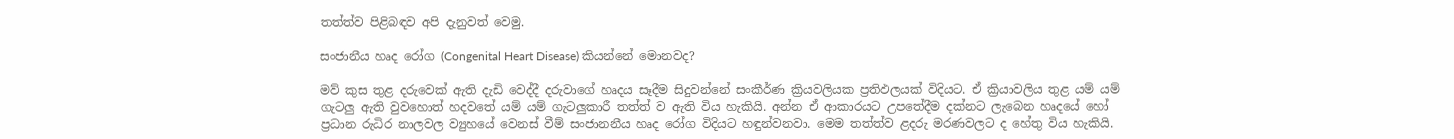තත්ත්ව පිළිබඳව අපි දැනුවත් වෙමු.

සංජානීය හෘද රෝග (Congenital Heart Disease) කියන්නේ මොනවද?

මව් කුස තුළ දරුවෙක් ඇති දැඩි වෙද්දී දරුවාගේ හෘදය සෑදීම සිදුවන්නේ සංකීර්ණ ක්‍රියවලියක ප්‍රතිඵලයක් විදියට. ඒ ක්‍රියාවලිය තුළ යම් යම් ගැටලු ඇති වුවහොත් හදවතේ යම් යම් ගැටලුකාරී තත්ත් ව ඇති විය හැකියි. අන්න ඒ ආකාරයට උපතේදීම දක්නට ලැබෙන හෘදයේ හෝ ප්‍රධාන රුධිර නාලවල ව්‍යුහයේ වෙනස් වීම් සංජානනීය හෘද රෝග විදියට හඳුන්වනවා. මෙම තත්ත්ව ළදරු මරණවලට ද හේතු විය හැකියි.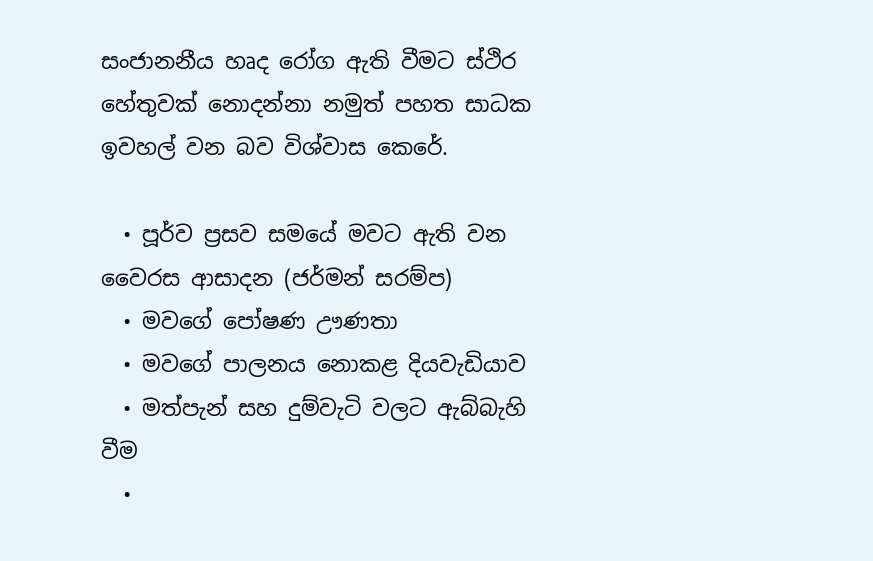සංජානනීය හෘද රෝග ඇති වීමට ස්ථිර හේතුවක් නොදන්නා නමුත් පහත සාධක ඉවහල් වන බව විශ්වාස කෙරේ.

  • පූර්ව ප්‍රසව සමයේ මවට ඇති වන වෛරස ආසාදන (ජර්මන් සරම්ප)
  • මවගේ පෝෂණ ඌණතා
  • මවගේ පාලනය නොකළ දියවැඩියාව
  • මත්පැන් සහ දුම්වැටි වලට ඇබ්බැහි වීම
  •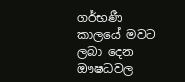ගර්භණී කාලයේ මවට ලබා දෙන ඖෂධවල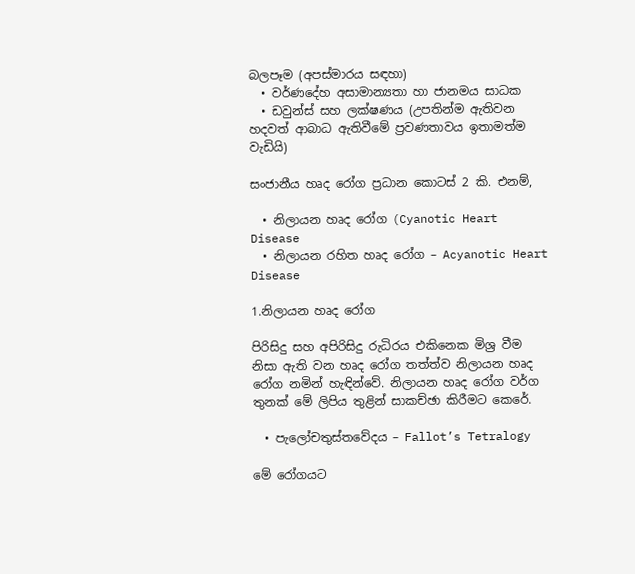බලපෑම (අපස්මාරය සඳහා)
  • වර්ණදේහ අසාමාන්‍යතා හා ජානමය සාධක
  • ඩවුන්ස් සහ ලක්ෂණය (උපතින්ම ඇතිවන හදවත් ආබාධ ඇතිවීමේ ප්‍රවණතාවය ඉතාමත්ම වැඩියි)

සංජානීය හෘද රෝග ප්‍රධාන කොටස් 2 කි. එනම්,

  • නිලායන හෘද රෝග (Cyanotic Heart Disease
  • නිලායන රහිත හෘද රෝග – Acyanotic Heart Disease

1.නිලායන හෘද රෝග

පිරිසිදු සහ අපිරිසිදු රුධිරය එකිනෙක මිශ්‍ර වීම නිසා ඇති වන හෘද රෝග තත්ත්ව නිලායන හෘද රෝග නමින් හැඳින්වේ. නිලායන හෘද රෝග වර්ග තුනක් මේ ලිපිය තුළින් සාකච්ඡා කිරීමට කෙරේ.

  • පැලෝචතුස්තවේදය – Fallot’s Tetralogy

මේ රෝගයට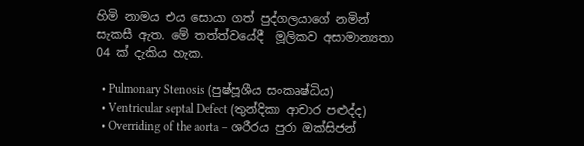හිමි නාමය එය සොයා ගත් පුද්ගලයාගේ නමින් සැකසී ඇත. මේ තත්ත්වයේදී  මූලිකව අසාමාන්‍යතා 04 ක් දැකිය හැක.

  • Pulmonary Stenosis (පුෂ්පූශීය සංකෘෂ්ධිය)
  • Ventricular septal Defect (තුන්දිකා ආචාර පළුද්ද)
  • Overriding of the aorta – ශරීරය පුරා ඔක්සිජන්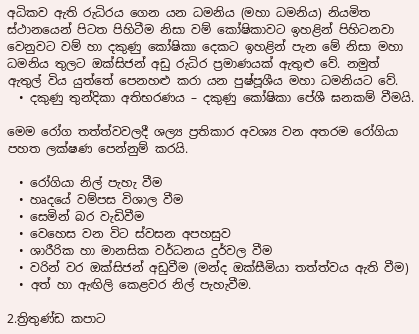අධිකව ඇති රුධිරය ගෙන යන ධමනිය (මහා ධමනිය) නියමිත ස්ථානයෙන් පිටත පිහිටීම නිසා වම් කෝෂිකාවට ඉහළින් පිහිටනවා වෙනුවට වම් හා දකුණු කෝෂිකා දෙකට ඉහළින් පැන මේ නිසා මහා ධමනිය තුලට ඔක්සිජන් අඩු රුධිර ප්‍රමාණයක් ඇතුළු වේ. නමුත් ඇතුල් විය යුත්තේ පෙනහළු කරා යන පුෂ්පූශීය මහා ධමනියට වේ.
  • දකුණු තුන්දිකා අතිභරණය – දකුණු කෝෂිකා පේශී ඝනකම් වීමයි.

මෙම රෝග තත්ත්වවලදී ශල්‍ය ප්‍රතිකාර අවශ්‍ය වන අතරම රෝගියා පහත ලක්ෂණ පෙන්නුම් කරයි.

  • රෝගියා නිල් පැහැ වීම
  • හෘදයේ වම්පස විශාල වීම
  • සෙමින් බර වැඩිවීම
  • වෙහෙස වන විට ස්වසන අපහසුව
  • ශාරීරික හා මානසික වර්ධනය දුර්වල වීම
  • වරින් වර ඔක්සිජන් අඩුවීම (මන්ද ඔක්සීමියා තත්ත්වය ඇති වීම)
  • අත් හා ඇඟිලි කෙළවර නිල් පැහැවීම.

2.ත්‍රිතුණ්ඩ කපාට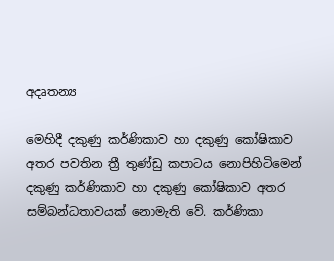අදෘතන්‍ය

මෙහිදී දකුණු කර්ණිකාව හා දකුණු කෝෂිකාව අතර පවතින ත්‍රී තුණ්ඩු කපාටය නොපිහිටිමෙන් දකුණු කර්ණිකාව හා දකුණු කෝෂිකාව අතර සම්බන්ධතාවයක් නොමැති වේ. කර්ණිකා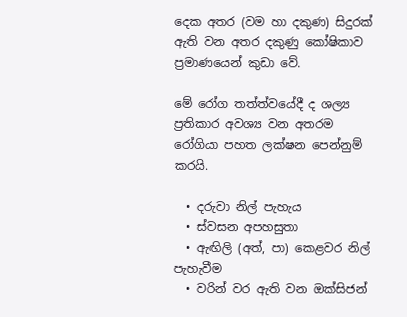දෙක අතර (වම හා දකුණ) සිදුරක් ඇති වන අතර දකුණු කෝෂිකාව ප්‍රමාණයෙන් කුඩා වේ.

මේ රෝග තත්ත්වයේදී ද ශල්‍ය ප්‍රතිකාර අවශ්‍ය වන අතරම රෝගියා පහත ලක්ෂන පෙන්නුම් කරයි.

  • දරුවා නිල් පැහැය
  • ස්වසන අපහසුතා
  • ඇඟිලි (අත්, පා) කෙළවර නිල් පැහැවීම
  • වරින් වර ඇති වන ඔක්සිජන්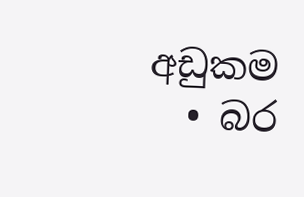අඩුකම
  • බර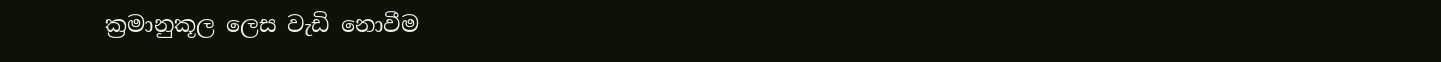ක්‍රමානුකූල ලෙස වැඩි නොවීම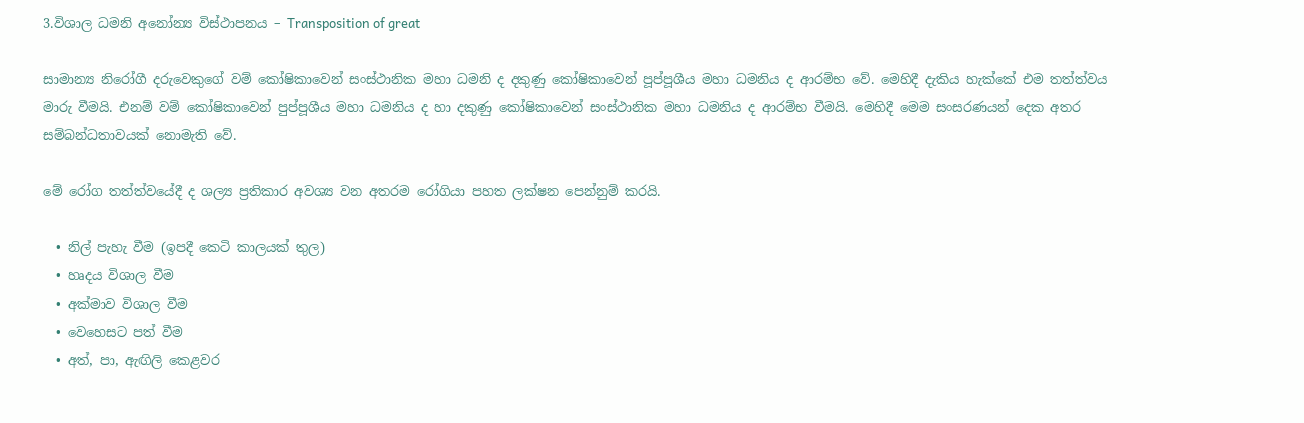3.විශාල ධමනි අනෝන්‍ය විස්ථාපනය – Transposition of great

සාමාන්‍ය නිරෝගී දරුවෙකුගේ වම් කෝෂිකාවෙන් සංස්ථානික මහා ධමනි ද දකුණු කෝෂිකාවෙන් පූප්පූශීය මහා ධමනිය ද ආරම්භ වේ. මෙහිදී දැකිය හැක්කේ එම තත්ත්වය මාරු වීමයි. එනම් වම් කෝෂිකාවෙන් පුප්පූශීය මහා ධමනිය ද හා දකුණු කෝෂිකාවෙන් සංස්ථානික මහා ධමනිය ද ආරම්භ වීමයි. මෙහිදී මෙම සංසරණයන් දෙක අතර සම්බන්ධතාවයක් නොමැති වේ.

මේ රෝග තත්ත්වයේදී ද ශල්‍ය ප්‍රතිකාර අවශ්‍ය වන අතරම රෝගියා පහත ලක්ෂන පෙන්නුම් කරයි.

  • නිල් පැහැ වීම (ඉපදී කෙටි කාලයක් තුල)
  • හෘදය විශාල වීම
  • අක්මාව විශාල වීම
  • වෙහෙසට පත් වීම
  • අත්, පා, ඇඟිලි කෙළවර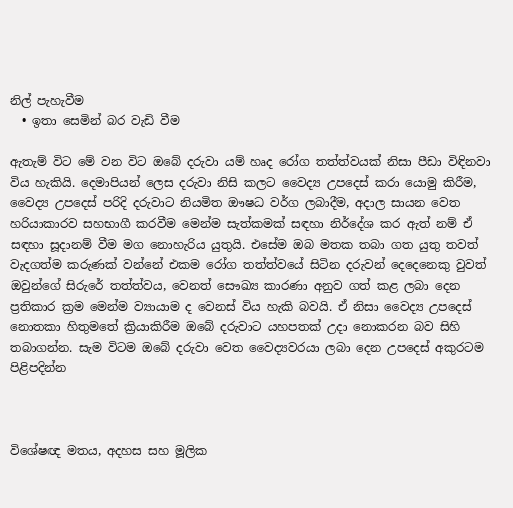නිල් පැහැවීම
  • ඉතා සෙමින් බර වැඩි වීම

ඇතැම් විට මේ වන විට ඔබේ දරුවා යම් හෘද රෝග තත්ත්වයක් නිසා පීඩා විඳිනවා විය හැකියි. දෙමාපියන් ලෙස දරුවා නිසි කලට වෛද්‍ය උපදෙස් කරා යොමු කිරීම, වෛද්‍ය උපදෙස් පරිදි දරුවාට නියමිත ඖෂධ වර්ග ලබාදීම, අදාල සායන වෙත හරියාකාරව සහභාගී කරවීම මෙන්ම සැත්කමක් සඳහා නිර්දේශ කර ඇත් නම් ඒ සඳහා සූදානම් වීම මග නොහැරිය යුතුයි. එසේම ඔබ මතක තබා ගත යුතු තවත් වැදගත්ම කරුණක් වන්නේ එකම රෝග තත්ත්වයේ සිටින දරුවන් දෙදෙනෙකු වුවත් ඔවුන්ගේ සිරුරේ තත්ත්වය, වෙනත් සෞඛ්‍ය කාරණා අනුව ගත් කළ ලබා දෙන ප්‍රතිකාර ක්‍රම මෙන්ම ව්‍යායාම ද වෙනස් විය හැකි බවයි. ඒ නිසා වෛද්‍ය උපදෙස් නොතකා හිතුමතේ ක්‍රියාකිරීම ඔබේ දරුවාට යහපතක් උදා නොකරන බව සිහි තබාගන්න. සැම විටම ඔබේ දරුවා වෙත වෛද්‍යවරයා ලබා දෙන උපදෙස් අකුරටම පිළිපදින්න



විශේෂඥ මතය, අදහස සහ මූලික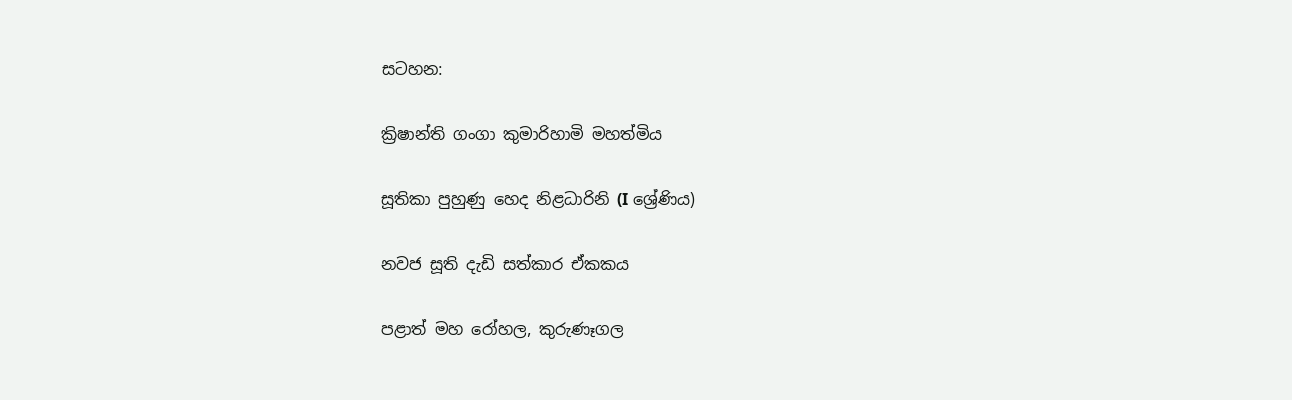සටහන:

ක්‍රිෂාන්ති ගංගා කුමාරිහාමි මහත්මිය

සූතිකා පුහුණු හෙද නිළධාරිනි (I ශ්‍රේණිය)

නවජ සූති දැඩි සත්කාර ඒකකය

පළාත් මහ රෝහල, කුරුණෑගල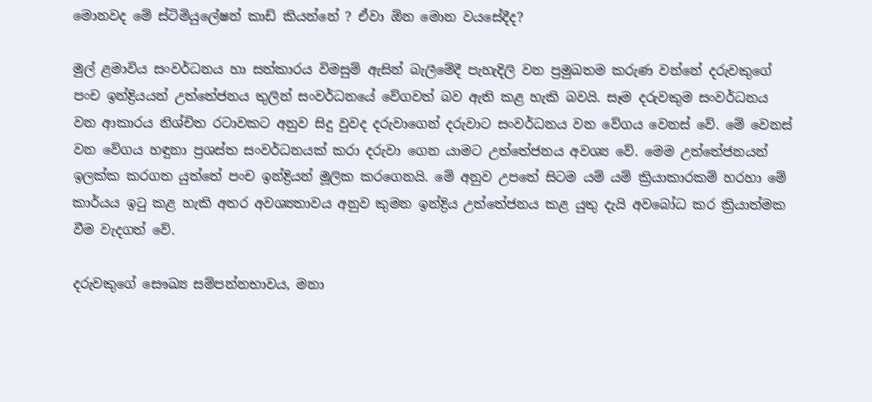මොනවද මේ ස්ටිමියුලේෂන් කාඩ් කියන්නේ ? ඒවා ඕන මොන වයසේදීද?

මුල් ළමාවිය සංවර්ධනය හා සත්කාරය විමසුම් ඇසින් බැලීමේදී පැහැදිලි වන ප්‍රමුඛතම කරුණ වන්නේ දරුවකුගේ පංච ඉන්ද්‍රියයන් උත්තේජනය තුලින් සංවර්ධනයේ වේගවත් බව ඇති කළ හැකි බවයි. සෑම දරුවකුම සංවර්ධනය වන ආකාරය නිශ්චිත රටාවකට අනුව සිදු වුවද දරුවාගෙන් දරුවාට සංවර්ධනය වන වේගය වෙනස් වේ. මේ වෙනස් වන වේගය හඳුනා ප්‍රශස්ත සංවර්ධනයක් කරා දරුවා ගෙන යාමට උත්තේජනය අවශ්‍ය වේ. මෙම උත්තේජනයන් ඉලක්ක කරගත යුත්තේ පංච ඉන්ද්‍රියන් මූලික කරගෙනයි. මේ අනුව උපතේ සිටම යම් යම් ක්‍රියාකාරකම් හරහා මේ කාර්යය ඉටු කළ හැකි අතර අවශ්‍යතාවය අනුව කුමන ඉන්ද්‍රිය උත්තේජනය කළ යුතු දැයි අවබෝධ කර ක්‍රියාත්මක වීම වැදගත් වේ.

දරුවකුගේ සෞඛ්‍ය සම්පන්නභාවය, මනා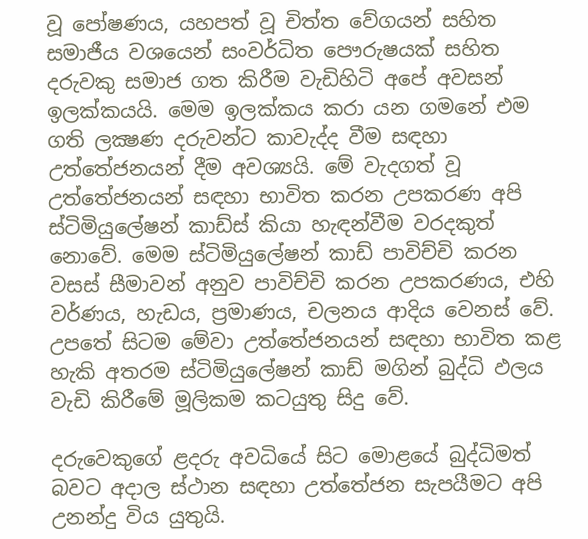වූ පෝෂණය, යහපත් වූ චිත්ත වේගයන් සහිත සමාජීය වශයෙන් සංවර්ධිත පෞරුෂයක් සහිත දරුවකු සමාජ ගත කිරීම වැඩිහිටි අපේ අවසන් ඉලක්කයයි. මෙම ඉලක්කය කරා යන ගමනේ එම ගති ලක්‍ෂණ දරුවන්ට කාවැද්ද වීම සඳහා උත්තේජනයන් දීම අවශ්‍යයි. මේ වැදගත් වූ උත්තේජනයන් සඳහා භාවිත කරන උපකරණ අපි ස්ටිමියුලේෂන් කාඩ්ස් කියා හැඳන්වීම වරදකුත් නොවේ. මෙම ස්ටිමියුලේෂන් කාඩ් පාවිච්චි කරන වසස් සීමාවන් අනුව පාවිච්චි කරන උපකරණය, එහි වර්ණය, හැඩය, ප්‍රමාණය, චලනය ආදිය වෙනස් වේ.  උපතේ සිටම මේවා උත්තේජනයන් සඳහා භාවිත කළ හැකි අතරම ස්ටිමියුලේෂන් කාඩ් මගින් බුද්ධි ඵලය වැඩි කිරීමේ මූලිකම කටයුතු සිදු වේ.

දරුවෙකුගේ ළදරු අවධියේ සිට මොළයේ බුද්ධිමත් බවට අදාල ස්ථාන සඳහා උත්තේජන සැපයීමට අපි උනන්දු විය යුතුයි.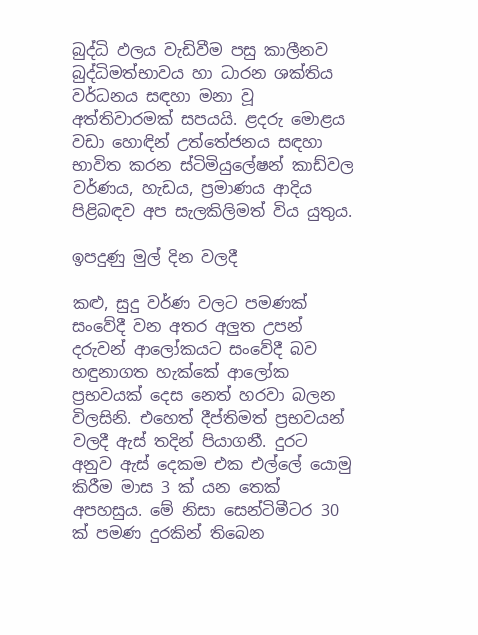බුද්ධි ඵලය වැඩිවීම පසු කාලීනව බුද්ධිමත්භාවය හා ධාරන ශක්තිය වර්ධනය සඳහා මනා වූ අත්තිවාරමක් සපයයි. ළදරු මොළය වඩා හොඳින් උත්තේජනය සඳහා භාවිත කරන ස්ටිමියුලේෂන් කාඩ්වල වර්ණය, හැඩය, ප්‍රමාණය ආදිය පිළිබඳව අප සැලකිලිමත් විය යුතුය.

ඉපදුණු මුල් දින වලදී

කළු, සුදු වර්ණ වලට පමණක් සංවේදී වන අතර අලුත උපන් දරුවන් ආලෝකයට සංවේදී බව හඳුනාගත හැක්කේ ආලෝක ප්‍රභවයක් දෙස නෙත් හරවා බලන විලසිනි. එහෙත් දීප්තිමත් ප්‍රභවයන් වලදී ඇස් තදින් පියාගනී. දුරට අනුව ඇස් දෙකම එක එල්ලේ යොමු කිරීම මාස 3 ක් යන තෙක් අපහසුය. මේ නිසා සෙන්ටිමීටර 30 ක් පමණ දුරකින් තිබෙන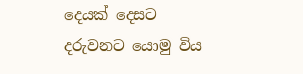දෙයක් දෙසට දරුවනට යොමු විය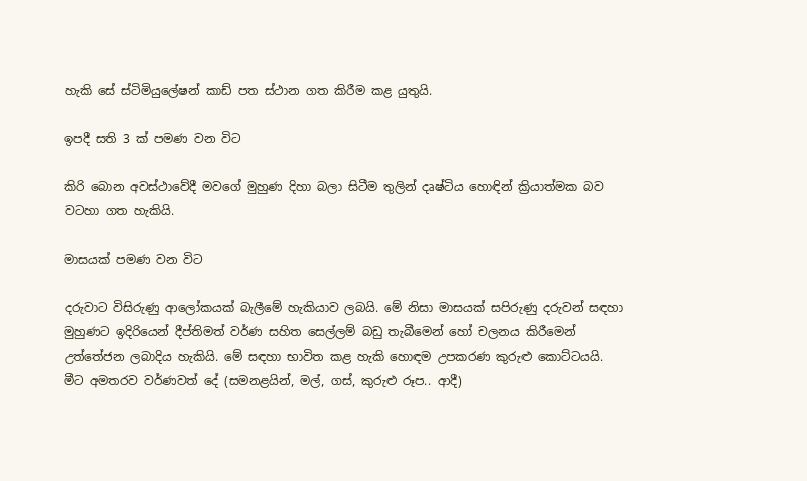හැකි සේ ස්ටිමියුලේෂන් කාඩ් පත ස්ථාන ගත කිරීම කළ යුතුයි.

ඉපදී සති 3 ක් පමණ වන විට

කිරි බොන අවස්ථාවේදී මවගේ මුහුණ දිහා බලා සිටීම තුලින් දෘෂ්ටිය හොඳින් ක්‍රියාත්මක බව වටහා ගත හැකියි.

මාසයක් පමණ වන විට

දරුවාට විසිරුණු ආලෝකයක් බැලීමේ හැකියාව ලබයි. මේ නිසා මාසයක් සපිරුණු දරුවන් සඳහා මුහුණට ඉදිරියෙන් දීප්තිමත් වර්ණ සහිත සෙල්ලම් බඩු තැබීමෙන් හෝ චලනය කිරීමෙන් උත්තේජන ලබාදිය හැකියි. මේ සඳහා භාවිත කළ හැකි හොඳම උපකරණ කුරුළු කොට්ටයයි. මීට අමතරව වර්ණවත් දේ (සමනළයින්, මල්, ගස්, කුරුළු රූප.. ආදී)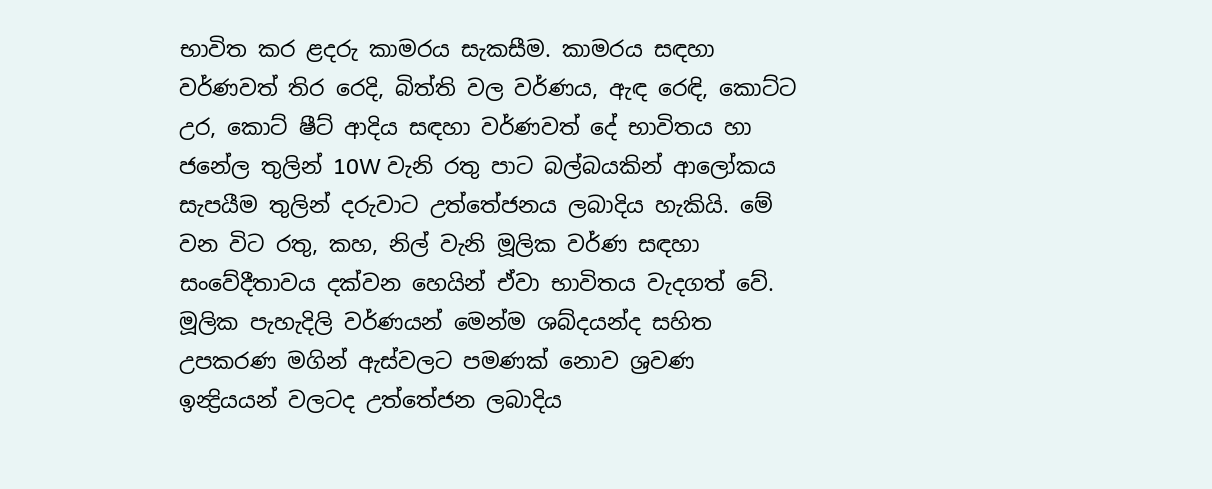භාවිත කර ළදරු කාමරය සැකසීම. කාමරය සඳහා වර්ණවත් තිර රෙදි, බිත්ති වල වර්ණය, ඇඳ රෙඳි, කොට්ට උර, කොට් ෂීට් ආදිය සඳහා වර්ණවත් දේ භාවිතය හා ජනේල තුලින් 10W වැනි රතු පාට බල්බයකින් ආලෝකය සැපයීම තුලින් දරුවාට උත්තේජනය ලබාදිය හැකියි. මේ වන විට රතු, කහ, නිල් වැනි මූලික වර්ණ සඳහා සංවේදීතාවය දක්වන හෙයින් ඒවා භාවිතය වැදගත් වේ. මූලික පැහැදිලි වර්ණයන් මෙන්ම ශබ්දයන්ද සහිත උපකරණ මගින් ඇස්වලට පමණක් නොව ශ්‍රවණ ඉන්‍ද්‍රියයන් වලටද උත්තේජන ලබාදිය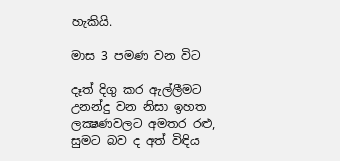හැකියි.

මාස 3 පමණ වන විට

දෑත් දිගු කර ඇල්ලීමට උනන්දු වන නිසා ඉහත ලක්‍ෂණවලට අමතර රළු, සුමට බව ද අත් විඳිය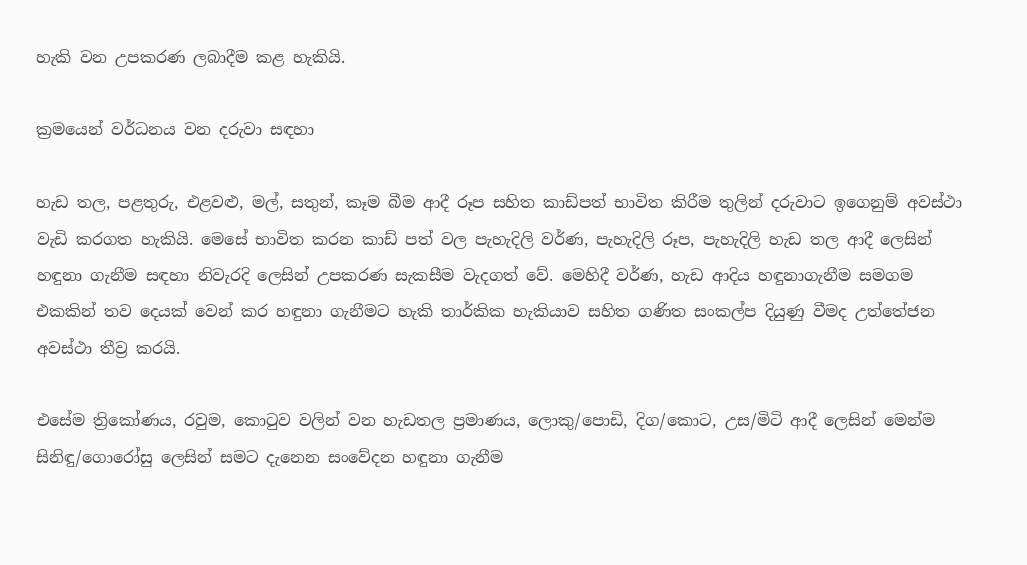හැකි වන උපකරණ ලබාදීම කළ හැකියි.

ක්‍රමයෙන් වර්ධනය වන දරුවා සඳහා

හැඩ තල, පළතුරු, එළවළු, මල්, සතුන්, කෑම බීම ආදී රූප සහිත කාඩ්පත් භාවිත කිරීම තුලින් දරුවාට ඉගෙනුම් අවස්ථා වැඩි කරගත හැකියි. මෙසේ භාවිත කරන කාඩ් පත් වල පැහැදිලි වර්ණ, පැහැදිලි රූප, පැහැදිලි හැඩ තල ආදී ලෙසින් හඳුනා ගැනීම සඳහා නිවැරදි ලෙසින් උපකරණ සැකසීම වැදගත් වේ. මෙහිදී වර්ණ, හැඩ ආදිය හඳුනාගැනීම සමගම එකකින් තව දෙයක් වෙන් කර හඳුනා ගැනීමට හැකි තාර්කික හැකියාව සහිත ගණිත සංකල්ප දියුණු වීමද උත්තේජන අවස්ථා තීව්‍ර කරයි.

එසේම ත්‍රිකෝණය, රවුම, කොටුව වලින් වන හැඩතල ප්‍රමාණය, ලොකු/පොඩි, දිග/කොට, උස/මිටි ආදී ලෙසින් මෙන්ම සිනිඳු/ගොරෝසු ලෙසින් සමට දැනෙන සංවේදන හඳුනා ගැනීම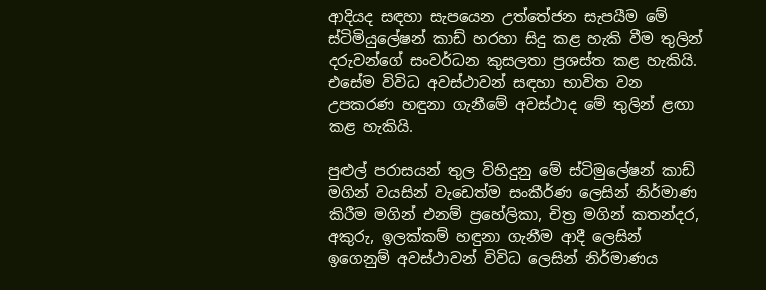ආදියද සඳහා සැපයෙන උත්තේජන සැපයීම මේ ස්ටිමියුලේෂන් කාඩ් හරහා සිදු කළ හැකි වීම තුලින් දරුවන්ගේ සංවර්ධන කුසලතා ප්‍රශස්ත කළ හැකියි. එසේම විවිධ අවස්ථාවන් සඳහා භාවිත වන උපකරණ හඳුනා ගැනීමේ අවස්ථාද මේ තුලින් ළඟා කළ හැකියි.

පුළුල් පරාසයන් තුල විහිදුනු මේ ස්ටිමුලේෂන් කාඩ් මගින් වයසින් වැඩෙත්ම සංකීර්ණ ලෙසින් නිර්මාණ කිරීම මගින් එනම් ප්‍රහේලිකා, චිත්‍ර මගින් කතන්දර, අකුරු, ඉලක්කම් හඳුනා ගැනීම ආදී ලෙසින් ඉගෙනුම් අවස්ථාවන් විවිධ ලෙසින් නිර්මාණය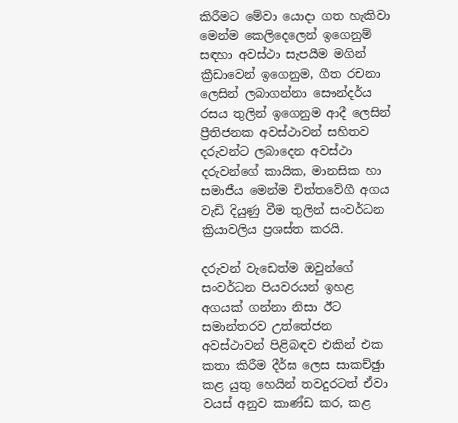කිරීමට මේවා යොදා ගත හැකිවා මෙන්ම කෙලිදෙලෙන් ඉගෙනුම් සඳහා අවස්ථා සැපයීම මගින් ක්‍රීඩාවෙන් ඉගෙනුම, ගීත රචනා ලෙසින් ලබාගන්නා සෞන්දර්ය රසය තුලින් ඉගෙනුම ආදී ලෙසින් ප්‍රීතිජනක අවස්ථාවන් සහිතව දරුවන්ට ලබාදෙන අවස්ථා දරුවන්ගේ කායික, මානසික හා සමාජීය මෙන්ම චිත්තවේගී අගය වැඩි දියුණු වීම තුලින් සංවර්ධන ක්‍රියාවලිය ප්‍රශස්ත කරයි.

දරුවන් වැඩෙත්ම ඔවුන්ගේ සංවර්ධන පියවරයන් ඉහළ අගයක් ගන්නා නිසා ඊට සමාන්තරව උත්තේජන අවස්ථාවන් පිළිබඳව එකින් එක කතා කිරීම දීර්ඝ ලෙස සාකච්ඡුා කළ යුතු හෙයින් තවදුරටත් ඒවා වයස් අනුව කාණ්ඩ කර, කළ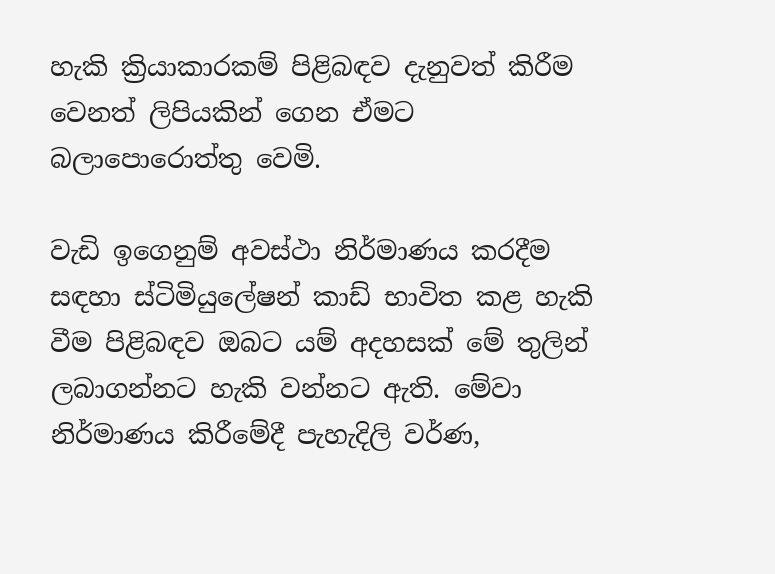හැකි ක්‍රියාකාරකම් පිළිබඳව දැනුවත් කිරීම වෙනත් ලිපියකින් ගෙන ඒමට බලාපොරොත්තු වෙමි.

වැඩි ඉගෙනුම් අවස්ථා නිර්මාණය කරදීම සඳහා ස්ටිමියුලේෂන් කාඩ් භාවිත කළ හැකි වීම පිළිබඳව ඔබට යම් අදහසක් මේ තුලින් ලබාගන්නට හැකි වන්නට ඇති. මේවා නිර්මාණය කිරීමේදී පැහැදිලි වර්ණ,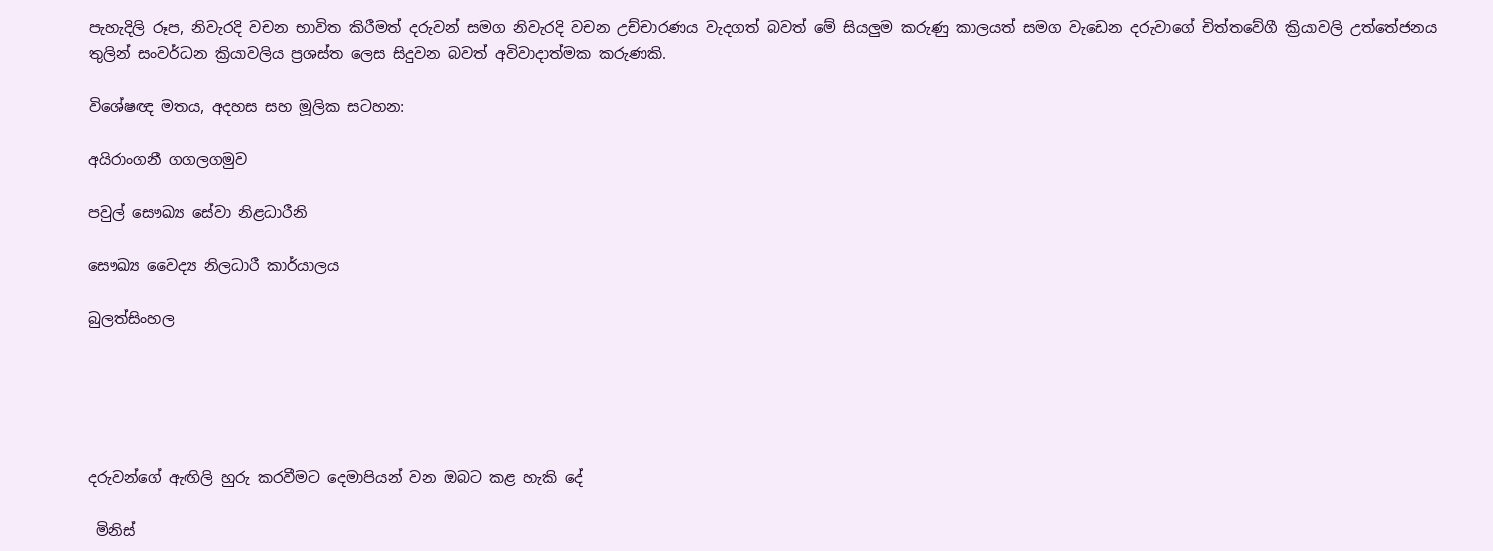පැහැදිලි රූප, නිවැරදි වචන භාවිත කිරීමත් දරුවන් සමග නිවැරදි වචන උච්චාරණය වැදගත් බවත් මේ සියලුම කරුණු කාලයත් සමග වැඩෙන දරුවාගේ චිත්තවේගී ක්‍රියාවලි උත්තේජනය තුලින් සංවර්ධන ක්‍රියාවලිය ප්‍රශස්ත ලෙස සිදුවන බවත් අවිවාදාත්මක කරුණකි.

විශේෂඥ මතය, අදහස සහ මූලික සටහන:

අයිරාංගනී ගගලගමුව

පවුල් සෞඛ්‍ය සේවා නිළධාරීනි

සෞඛ්‍ය වෛද්‍ය නිලධාරී කාර්යාලය

බුලත්සිංහල





දරුවන්ගේ ඇඟිලි හුරු කරවීමට දෙමාපියන් වන ඔබට කළ හැකි දේ

 මිනිස්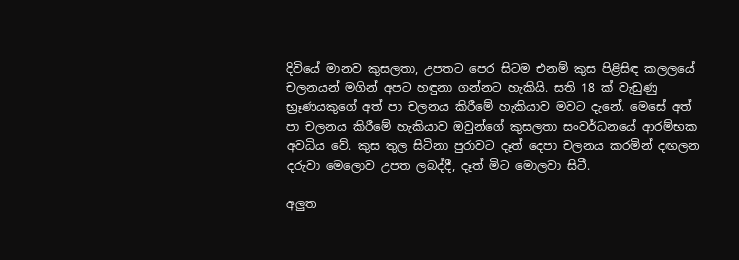දිවියේ මානව කුසලතා, උපතට පෙර සිටම එනම් කුස පිළිසිඳ කලලයේ චලනයන් මගින් අපට හඳුනා ගන්නට හැකියි. සති 18 ක් වැඩුණු භ්‍රෑණයකුගේ අත් පා චලනය කිරීමේ හැකියාව මවට දැනේ. මෙසේ අත් පා චලනය කිරීමේ හැකියාව ඔවුන්ගේ කුසලතා සංවර්ධනයේ ආරම්භක අවධිය වේ. කුස තුල සිටිනා පුරාවට දෑත් දෙපා චලනය කරමින් දඟලන දරුවා මෙලොව උපත ලබද්දී, දෑත් මිට මොලවා සිටී.

අලුත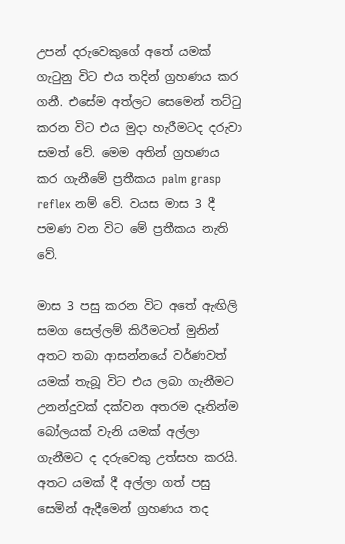උපන් දරුවෙකුගේ අතේ යමක් ගැටුනු විට එය තදින් ග්‍රහණය කර ගනී. එසේම අත්ලට සෙමෙන් තට්ටු කරන විට එය මුදා හැරීමටද දරුවා සමත් වේ. මෙම අතින් ග්‍රහණය කර ගැනීමේ ප්‍රතීකය palm grasp reflex නම් වේ. වයස මාස 3 දී පමණ වන විට මේ ප්‍රතීකය නැති වේ.

මාස 3 පසු කරන විට අතේ ඇඟිලි සමග සෙල්ලම් කිරීමටත් මුනින් අතට තබා ආසන්නයේ වර්ණවත් යමක් තැබූ විට එය ලබා ගැනීමට උනන්දුවක් දක්වන අතරම දෑතින්ම බෝලයක් වැනි යමක් අල්ලා ගැනීමට ද දරුවෙකු උත්සහ කරයි. අතට යමක් දී අල්ලා ගත් පසු සෙමින් ඇදීමෙන් ග්‍රහණය තද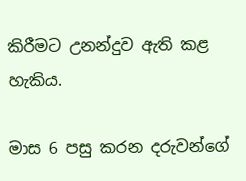කිරීමට උනන්දුව ඇති කළ හැකිය.

මාස 6 පසු කරන දරුවන්ගේ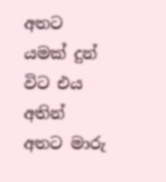අතට යමක් දුන් විට එය අතින් අතට මාරු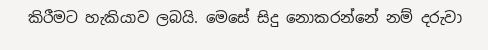කිරීමට හැකියාව ලබයි. මෙසේ සිදු නොකරන්නේ නම් දරුවා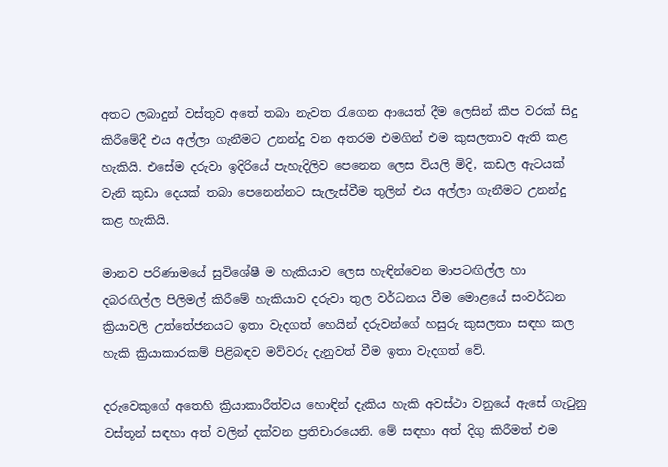අතට ලබාදුන් වස්තුව අතේ තබා නැවත රැගෙන ආයෙත් දීම ලෙසින් කීප වරක් සිදු කිරීමේදී එය අල්ලා ගැනීමට උනන්දු වන අතරම එමගින් එම කුසලතාව ඇති කළ හැකියි. එසේම දරුවා ඉදිරියේ පැහැදිලිව පෙනෙන ලෙස වියලි මිදි, කඩල ඇටයක් වැනි කුඩා දෙයක් තබා පෙනෙන්නට සැලැස්වීම තුලින් එය අල්ලා ගැනීමට උනන්දු කළ හැකියි.

මානව පරිණාමයේ සුවිශේෂී ම හැකියාව ලෙස හැඳින්වෙන මාපටඟිල්ල හා දබරඟිල්ල පිලිමල් කිරීමේ හැකියාව දරුවා තුල වර්ධනය වීම මොළයේ සංවර්ධන ක්‍රියාවලි උත්තේජනයට ඉතා වැදගත් හෙයින් දරුවන්ගේ හසුරු කුසලතා සඳහ කල හැකි ක්‍රියාකාරකම් පිළිබඳව මව්වරු දැනුවත් වීම ඉතා වැදගත් වේ.

දරුවෙකුගේ අතෙහි ක්‍රියාකාරීත්වය හොඳින් දැකිය හැකි අවස්ථා වනුයේ ඇසේ ගැටුනු වස්තූන් සඳහා අත් වලින් දක්වන ප්‍රතිචාරයෙනි. මේ සඳහා අත් දිගු කිරීමත් එම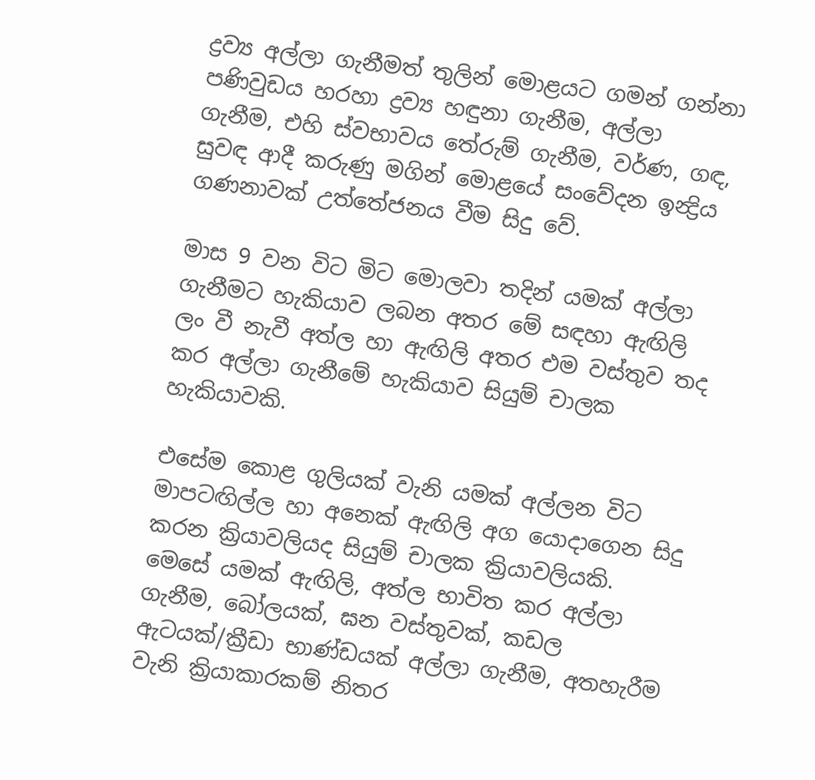ද්‍රව්‍ය අල්ලා ගැනීමත් තුලින් මොළයට ගමන් ගන්නා පණිවුඩය හරහා ද්‍රව්‍ය හඳුනා ගැනීම, අල්ලා ගැනීම, එහි ස්වභාවය තේරුම් ගැනීම, වර්ණ, ගඳ, සුවඳ ආදී කරුණු මගින් මොළයේ සංවේදන ඉන්‍ද්‍රිය ගණනාවක් උත්තේජනය වීම සිදු වේ.

මාස 9 වන විට මිට මොලවා තදින් යමක් අල්ලා ගැනීමට හැකියාව ලබන අතර මේ සඳහා ඇඟිලි ලං වී නැවී අත්ල හා ඇඟිලි අතර එම වස්තුව තද කර අල්ලා ගැනීමේ හැකියාව සියුම් චාලක හැකියාවකි.

එසේම කොළ ගුලියක් වැනි යමක් අල්ලන විට මාපටඟිල්ල හා අනෙක් ඇඟිලි අග යොදාගෙන සිදු කරන ක්‍රියාවලියද සියුම් චාලක ක්‍රියාවලියකි. මෙසේ යමක් ඇඟිලි, අත්ල භාවිත කර අල්ලා ගැනීම, බෝලයක්, ඝන වස්තුවක්, කඩල ඇටයක්/ක්‍රීඩා භාණ්ඩයක් අල්ලා ගැනීම, අතහැරීම වැනි ක්‍රියාකාරකම් නිතර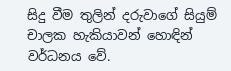සිදු වීම තුලින් දරුවාගේ සියුම් චාලක හැකියාවන් හොඳින් වර්ධනය වේ.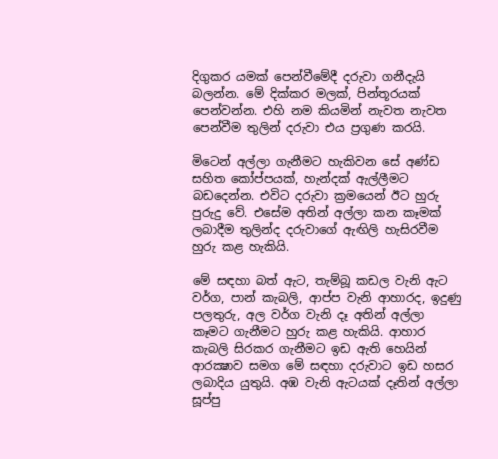දිගුකර යමක් පෙන්වීමේදී දරුවා ගනීදැයි බලන්න. මේ දික්කර මලක්, පින්තූරයක් පෙන්වන්න. එහි නම කියමින් නැවත නැවත පෙන්වීම තුලින් දරුවා එය ප්‍රගුණ කරයි.

මිටෙන් අල්ලා ගැනීමට හැකිවන සේ අණ්ඩ සහිත කෝප්පයක්, හැන්දක් ඇල්ලීමට බඩදෙන්න. එවිට දරුවා ක්‍රමයෙන් ඊට හුරු පුරුදු වේ. එසේම අතින් අල්ලා කන කෑමක් ලබාදීම තුලින්ද දරුවාගේ ඇඟිලි හැසිරවීම හුරු කළ හැකියි.

මේ සඳහා බත් ඇට, තැම්බූ කඩල වැනි ඇට වර්ග, පාන් කැබලි, ආප්ප වැනි ආහාරද, ඉදුණු පලතුරු, අල වර්ග වැනි දෑ අතින් අල්ලා කෑමට ගැනීමට හුරු කළ හැකියි. ආහාර කැබලි සිරකර ගැනීමට ඉඩ ඇති හෙයින් ආරක්‍ෂාව සමග මේ සඳහා දරුවාට ඉඩ හසර ලබාදිය යුතුයි. අඹ වැනි ඇටයක් දෑතින් අල්ලා සූප්පු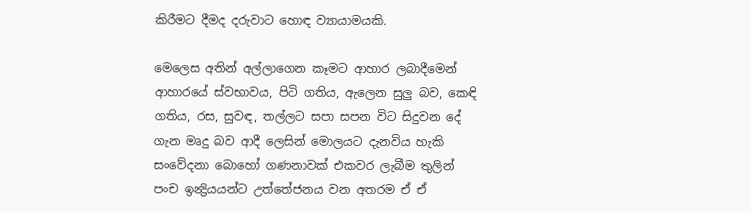කිරීමට දීමද දරුවාට හොඳ ව්‍යායාමයකි.

මෙලෙස අතින් අල්ලාගෙන කෑමට ආහාර ලබාදීමෙන් ආහාරයේ ස්වභාවය, පිටි ගතිය, ඇලෙන සුලු බව, කෙඳි ගතිය, රස, සුවඳ, තල්ලට සපා සපන විට සිදුවන දේ ගැන මෘදු බව ආදී ලෙසින් මොලයට දැනවිය හැකි සංවේදනා බොහෝ ගණනාවක් එකවර ලැබීම තුලින් පංච ඉන්‍ද්‍රියයන්ට උත්තේජනය වන අතරම ඒ ඒ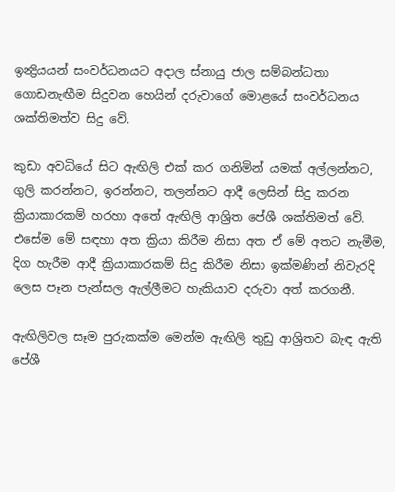ඉන්‍ද්‍රියයන් සංවර්ධනයට අදාල ස්නායු ජාල සම්බන්ධතා ගොඩනැඟීම සිදුවන හෙයින් දරුවාගේ මොළයේ සංවර්ධනය ශක්තිමත්ව සිදු වේ.

කුඩා අවධියේ සිට ඇඟිලි එක් කර ගනිමින් යමක් අල්ලන්නට, ගුලි කරන්නට, ඉරන්නට, තලන්නට ආදී ලෙසින් සිදු කරන ක්‍රියාකාරකම් හරහා අතේ ඇඟිලි ආශ්‍රිත පේශී ශක්තිමත් වේ. එසේම මේ සඳහා අත ක්‍රියා කිරීම නිසා අත ඒ මේ අතට නැමීම, දිග හැරීම ආදී ක්‍රියාකාරකම් සිදු කිරීම නිසා ඉක්මණින් නිවැරදි ලෙස පෑන පැන්සල ඇල්ලීමට හැකියාව දරුවා අත් කරගනී.

ඇඟිලිවල සෑම පුරුකක්ම මෙන්ම ඇඟිලි තුඩු ආශ්‍රිතව බැඳ ඇති පේශී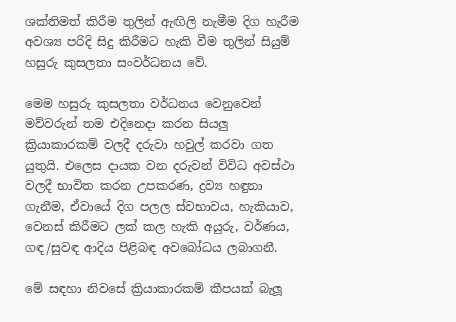ශක්තිමත් කිරීම තුලින් ඇඟිලි නැමීම දිග හැරීම අවශ්‍ය පරිදි සිදු කිරීමට හැකි වීම තුලින් සියුම් හසුරු කුසලතා සංවර්ධනය වේ.

මෙම හසුරු කුසලතා වර්ධනය වෙනුවෙන් මව්වරුන් තම එදිනෙදා කරන සියලු ක්‍රියාකාරකම් වලදී දරුවා හවුල් කරවා ගත යුතුයි. එලෙස දායක වන දරුවන් විවිධ අවස්ථා වලදී භාවිත කරන උපකරණ, ද්‍රව්‍ය හඳුනා ගැනීම, ඒවායේ දිග පලල ස්වභාවය, හැකියාව, වෙනස් කිරීමට ලක් කල හැකි අයුරු, වර්ණය, ගඳ/සුවඳ ආදිය පිළිබඳ අවබෝධය ලබාගනී.

මේ සඳහා නිවසේ ක්‍රියාකාරකම් කීපයක් බැලූ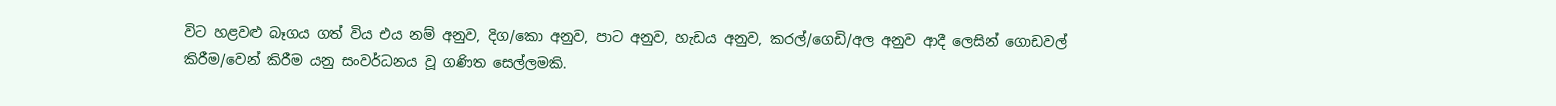විට හළවළු බෑගය ගත් විය එය නම් අනුව, දිග/කො අනුව, පාට අනුව, හැඩය අනුව, කරල්/ගෙඩි/අල අනුව ආදී ලෙසින් ගොඩවල් කිරීම/වෙන් කිරීම යනු සංවර්ධනය වූ ගණිත සෙල්ලමකි.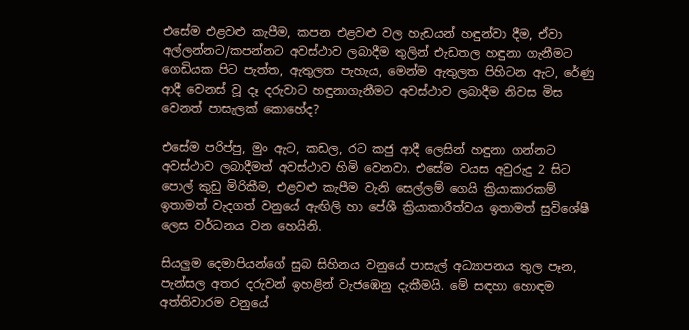එසේම එළවළු කැපීම, කපන එළවළු වල හැඩයන් හඳුන්වා දීම, ඒවා අල්ලන්නට/කපන්නට අවස්ථාව ලබාදීම තුලින් එැඩතල හඳුනා ගැනීමට ගෙඩියක පිට පැත්ත, ඇතුලත පැහැය, මෙන්ම ඇතුලත පිහිටන ඇට, රේණු ආදී වෙනස් වූ දෑ දරුවාට හඳුනාගැනීමට අවස්ථාව ලබාදීම නිවස මිස වෙනත් පාසැලක් කොහේද?

එසේම පරිප්පු, මුං ඇට, කඩල, රට කජු ආදී ලෙසින් හඳුනා ගන්නට අවස්ථාව ලබාදීමත් අවස්ථාව හිමි වෙනවා. එසේම වයස අවුරුදු 2 සිට පොල් කුඩු මිරිකීම, එළවළු කැපීම වැනි සෙල්ලම් ගෙයි ක්‍රියාකාරකම් ඉතාමත් වැදගත් වනුයේ ඇඟිලි හා පේශී ක්‍රියාකාරීත්වය ඉතාමත් සුවිශේෂී ලෙස වර්ධනය වන හෙයිනි.

සියලුම දෙමාපියන්ගේ සුබ සිහිනය වනුයේ පාසැල් අධ්‍යාපනය තුල පෑන, පැන්සල අතර දරුවන් ඉහළින් වැජඹෙනු දැකීමයි. මේ සඳහා හොඳම අත්තිවාරම වනුයේ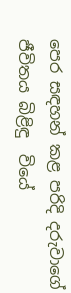පෙර සඳහන් කළ පරිදි දරුවාගේ ජීවිතය බිළිඳු  වියේ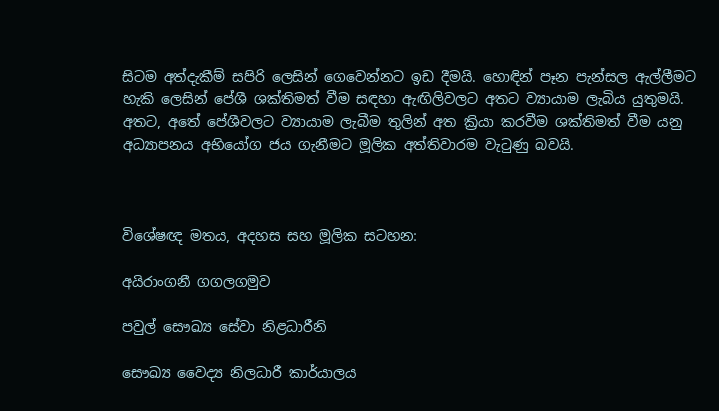සිටම අත්දැකීම් සපිරි ලෙසින් ගෙවෙන්නට ඉඩ දීමයි. හොඳින් පෑන පැන්සල ඇල්ලීමට හැකි ලෙසින් පේශී ශක්තිමත් වීම සඳහා ඇඟිලිවලට අතට ව්‍යායාම ලැබිය යුතුමයි. අතට, අතේ පේශීවලට ව්‍යායාම ලැබීම තුලින් අත ක්‍රියා කරවීම ශක්තිමත් වීම යනු අධ්‍යාපනය අභියෝග ජය ගැනීමට මූලික අත්තිවාරම වැටුණු බවයි.



විශේෂඥ මතය, අදහස සහ මූලික සටහන:

අයිරාංගනී ගගලගමුව

පවුල් සෞඛ්‍ය සේවා නිළධාරීනි

සෞඛ්‍ය වෛද්‍ය නිලධාරී කාර්යාලය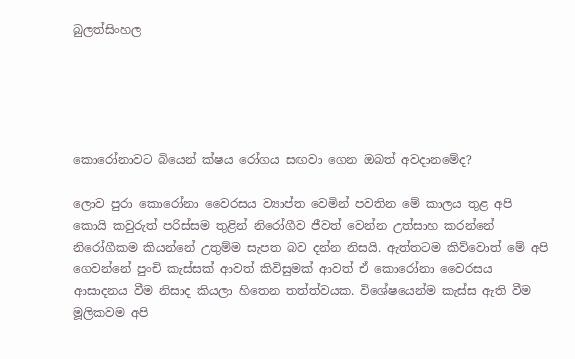බුලත්සිංහල





කොරෝනාවට බියෙන් ක්ෂය රෝගය සඟවා ගෙන ඔබත් අවදානමේද?

ලොව පුරා කොරෝනා වෛරසය ව්‍යාප්ත වෙමින් පවතින මේ කාලය තුළ අපි කොයි කවුරුත් පරිස්සම තුළින් නිරෝගීව ජීවත් වෙන්න උත්සාහ කරන්නේ නිරෝගීකම කියන්නේ උතුම්ම සැපත බව දන්න නිසයි. ඇත්තටම කිව්වොත් මේ අපි ගෙවන්නේ පුංචි කැස්සක් ආවත් කිවිසුමක් ආවත් ඒ කොරෝනා වෛරසය ආසාදනය වීම නිසාද කියලා හිතෙන තත්ත්වයක. විශේෂයෙන්ම කැස්ස ඇති වීම මූලිකවම අපි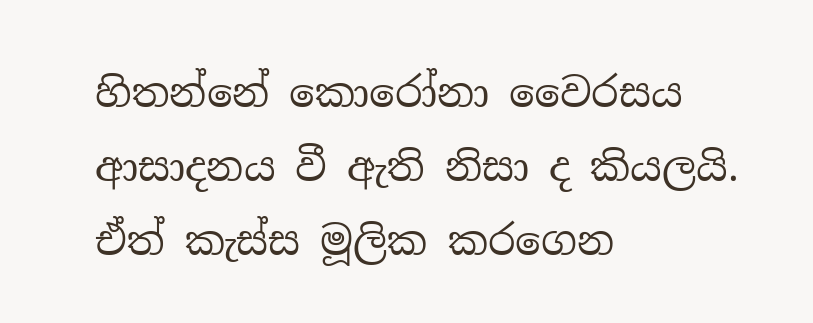හිතන්නේ කොරෝනා වෛරසය ආසාදනය වී ඇති නිසා ද කියලයි. ඒත් කැස්ස මූලික කරගෙන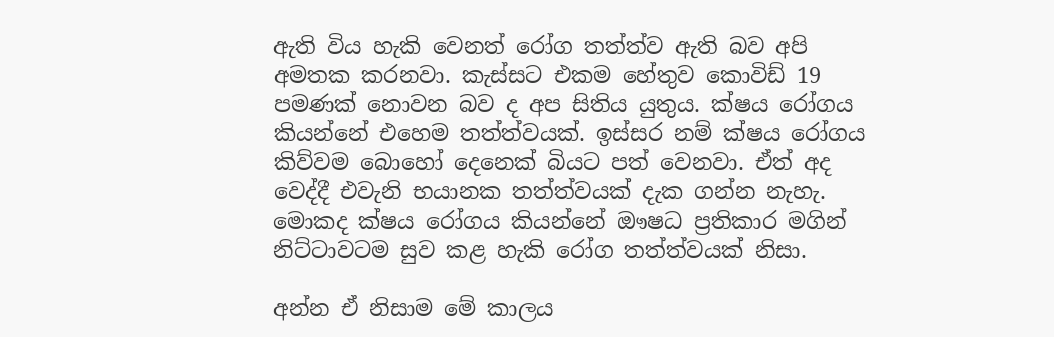ඇති විය හැකි වෙනත් රෝග තත්ත්ව ඇති බව අපි අමතක කරනවා. කැස්සට එකම හේතුව කොවිඩ් 19 පමණක් නොවන බව ද අප සිතිය යුතුය. ක්ෂය රෝගය කියන්නේ එහෙම තත්ත්වයක්. ඉස්සර නම් ක්ෂය රෝගය කිව්වම බොහෝ දෙනෙක් බියට පත් වෙනවා. ඒත් අද වෙද්දී එවැනි භයානක තත්ත්වයක් දැක ගන්න නැහැ. මොකද ක්ෂය රෝගය කියන්නේ ඖෂධ ප්‍රතිකාර මගින් නිට්ටාවටම සුව කළ හැකි රෝග තත්ත්වයක් නිසා.

අන්න ඒ නිසාම මේ කාලය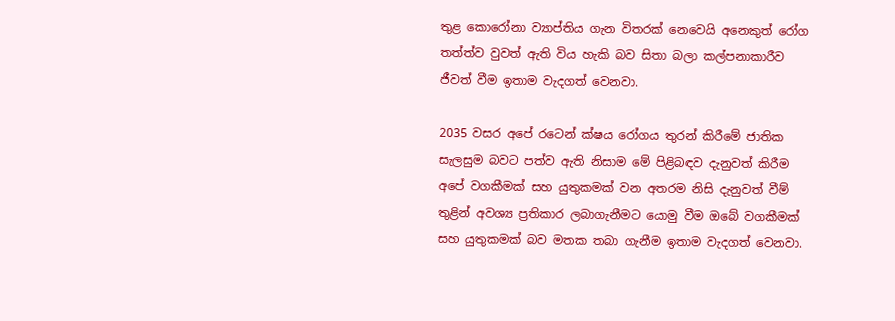තුළ කොරෝනා ව්‍යාප්තිය ගැන විතරක් නෙවෙයි අනෙකුත් රෝග තත්ත්ව වුවත් ඇති විය හැකි බව සිතා බලා කල්පනාකාරීව ජීවත් වීම ඉතාම වැදගත් වෙනවා.

2035 වසර අපේ රටෙන් ක්ෂය රෝගය තුරන් කිරීමේ ජාතික සැලසුම බවට පත්ව ඇති නිසාම මේ පිළිබඳව දැනුවත් කිරීම අපේ වගකීමක් සහ යුතුකමක් වන අතරම නිසි දැනුවත් වීම් තුළින් අවශ්‍ය ප්‍රතිකාර ලබාගැනීමට යොමු වීම ඔබේ වගකීමක් සහ යුතුකමක් බව මතක තබා ගැනීම ඉතාම වැදගත් වෙනවා.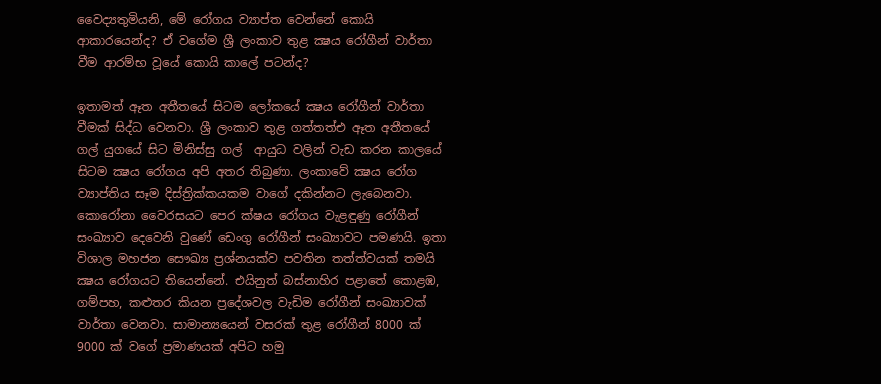වෛද්‍යතුමියනි, මේ රෝගය ව්‍යාප්ත වෙන්නේ කොයි ආකාරයෙන්ද? ඒ වගේම ශ්‍රී ලංකාව තුළ ක්‍ෂය රෝගීන් වාර්තා වීම ආරම්භ වූයේ කොයි කාලේ පටන්ද?

ඉතාමත් ඈත අතීතයේ සිටම ලෝකයේ ක්‍ෂය රෝගීන් වාර්තා වීමක් සිද්ධ වෙනවා. ශ්‍රී ලංකාව තුළ ගත්තත්එ ඈත අතීතයේ ගල් යුගයේ සිට මිනිස්සු ගල්  ආයුධ වලින් වැඩ කරන කාලයේ සිටම ක්‍ෂය රෝගය අපි අතර තිබුණා. ලංකාවේ ක්‍ෂය රෝග ව්‍යාප්තිය සෑම දිස්ත්‍රික්කයකම වාගේ දකින්නට ලැබෙනවා. කොරෝනා වෛරසයට පෙර ක්ෂය රෝගය වැළඳුණු රෝගීන් සංඛ්‍යාව දෙවෙනි වුණේ ඩෙංගු රෝගීන් සංඛ්‍යාවට පමණයි. ඉතා විශාල මහජන සෞඛ්‍ය ප්‍රශ්නයක්ව පවතින තත්ත්වයක් තමයි ක්‍ෂය රෝගයට තියෙන්නේ. එයිනුත් බස්නාහිර පළාතේ කොළඹ, ගම්පහ, කළුතර කියන ප්‍රදේශවල වැඩිම රෝගීන් සංඛ්‍යාවක් වාර්තා වෙනවා. සාමාන්‍යයෙන් වසරක් තුළ රෝගීන් 8000 ක් 9000 ක් වගේ ප්‍රමාණයක් අපිට හමු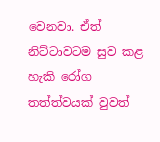වෙනවා. ඒත් නිට්ටාවටම සුව කළ හැකි රෝග තත්ත්වයක් වුවත්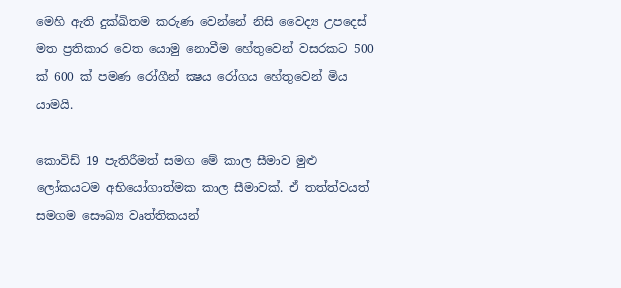මෙහි ඇති දුක්ඛිතම කරුණ වෙන්නේ නිසි වෛද්‍ය උපදෙස් මත ප්‍රතිකාර වෙත යොමු නොවීම හේතුවෙන් වසරකට 500 ක් 600 ක් පමණ රෝගීන් ක්‍ෂය රෝගය හේතුවෙන් මිය යාමයි.

කොවිඩ් 19 පැතිරීමත් සමග මේ කාල සීමාව මුළු ලෝකයටම අභියෝගාත්මක කාල සීමාවක්. ඒ තත්ත්වයත් සමගම සෞඛ්‍ය වෘත්තිකයන්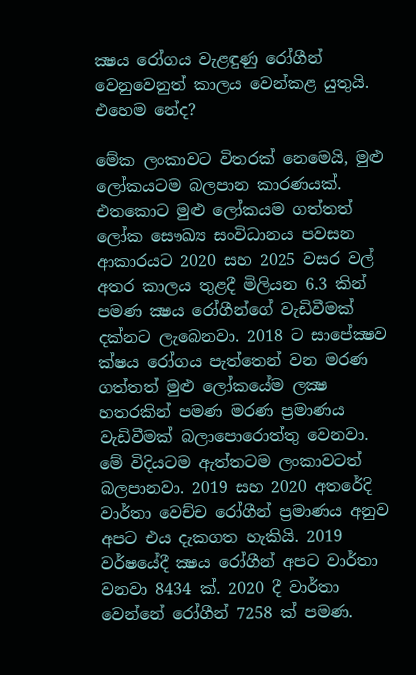ක්‍ෂය රෝගය වැළඳුණු රෝගීන් වෙනුවෙනුත් කාලය වෙන්කළ යුතුයි. එහෙම නේද?

මේක ලංකාවට විතරක් නෙමෙයි, මුළු ලෝකයටම බලපාන කාරණයක්. එතකොට මුළු ලෝකයම ගත්තත් ලෝක සෞඛ්‍ය සංවිධානය පවසන ආකාරයට 2020 සහ 2025 වසර වල් අතර කාලය තුළදී මිලියන 6.3 කින් පමණ ක්‍ෂය රෝගීන්ගේ වැඩිවීමක් දක්නට ලැබෙනවා. 2018 ට සාපේක්‍ෂව ක්ෂය රෝගය පැත්තෙන් වන මරණ ගත්තත් මුළු ලෝකයේම ලක්‍ෂ හතරකින් පමණ මරණ ප්‍රමාණය වැඩිවීමක් බලාපොරොත්තු වෙනවා. මේ විදියටම ඇත්තටම ලංකාවටත් බලපානවා. 2019 සහ 2020 අතරේදි වාර්තා වෙච්ච රෝගීන් ප්‍රමාණය අනුව අපට එය දැකගත හැකියි. 2019 වර්ෂයේදී ක්‍ෂය රෝගීන් අපට වාර්තා වනවා 8434 ක්. 2020 දී වාර්තා වෙන්නේ රෝගීන් 7258 ක් පමණ.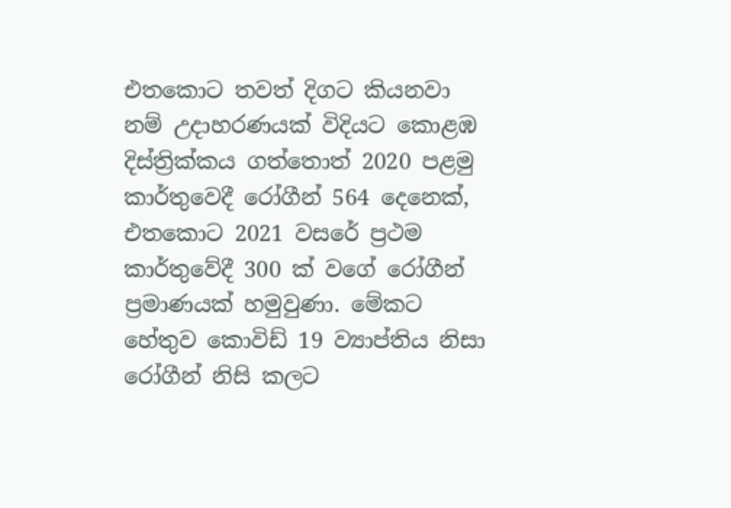එතකොට තවත් දිගට කියනවා නම් උදාහරණයක් විදියට කොළඹ දිස්ත්‍රික්කය ගත්තොත් 2020 පළමු කාර්තුවෙදී රෝගීන් 564 දෙනෙක්, එතකොට 2021 වසරේ ප්‍රථම කාර්තුවේදී 300 ක් වගේ රෝගීන් ප්‍රමාණයක් හමුවුණා. මේකට හේතුව කොවිඩ් 19 ව්‍යාප්තිය නිසා රෝගීන් නිසි කලට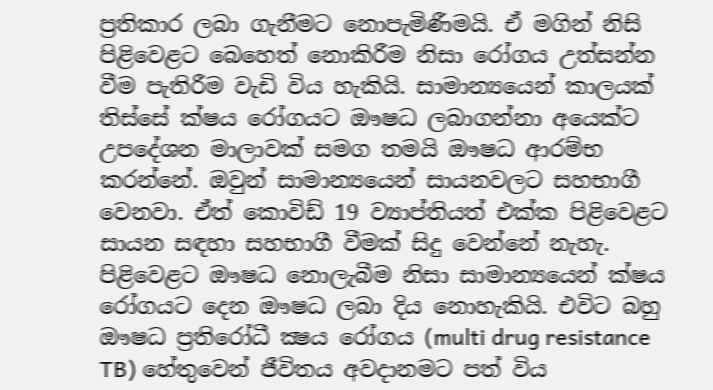ප්‍රතිකාර ලබා ගැනීමට නොපැමිණීමයි. ඒ මගින් නිසි පිළිවෙළට බෙහෙත් නොකිරීම නිසා රෝගය උත්සන්න වීම පැතිරීම වැඩි විය හැකියි. සාමාන්‍යයෙන් කාලයක් තිස්සේ ක්ෂය රෝගයට ඖෂධ ලබාගන්නා අයෙක්ට උපදේශන මාලාවක් සමග තමයි ඖෂධ ආරම්භ කරන්නේ. ඔවුන් සාමාන්‍යයෙන් සායනවලට සහභාගී වෙනවා. ඒත් කොවිඩ් 19 ව්‍යාප්තියත් එක්ක පිළිවෙළට සායන සඳහා සහභාගී වීමක් සිදු වෙන්නේ නැහැ. පිළිවෙළට ඖෂධ නොලැබීම නිසා සාමාන්‍යයෙන් ක්ෂය රෝගයට දෙන ඖෂධ ලබා දිය නොහැකියි. එවිට බහු ඖෂධ ප්‍රතිරෝධී ක්‍ෂය රෝගය (multi drug resistance TB) හේතුවෙන් ජීවිතය අවදානමට පත් විය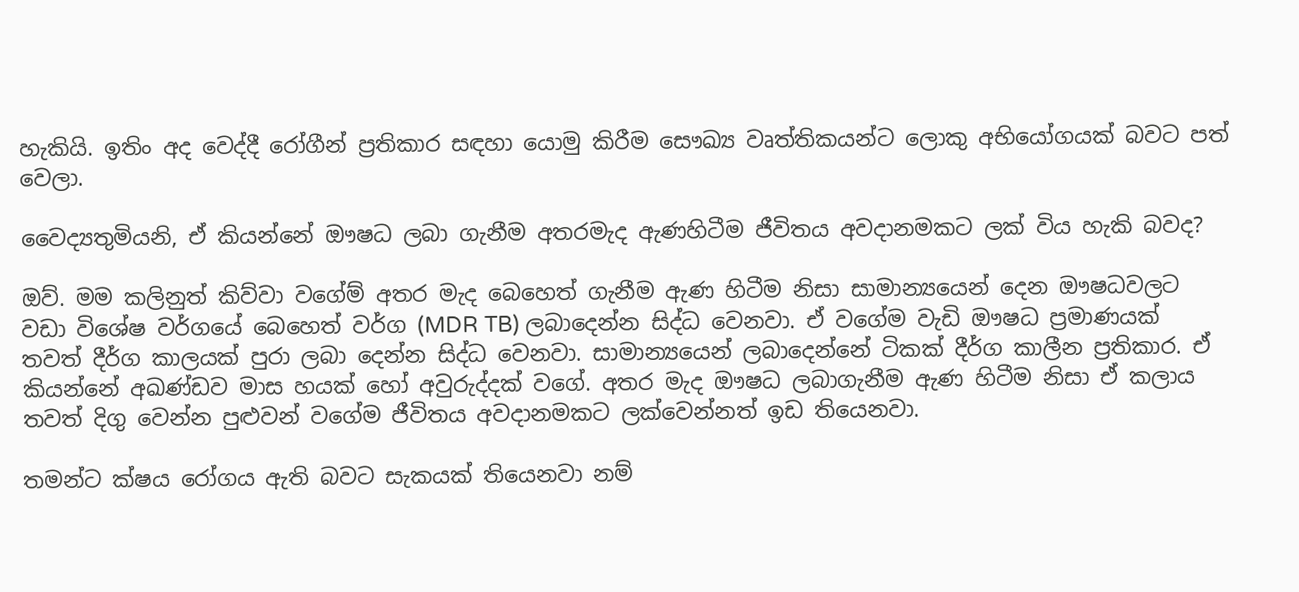හැකියි. ඉතිං අද වෙද්දී රෝගීන් ප්‍රතිකාර සඳහා යොමු කිරීම සෞඛ්‍ය වෘත්තිකයන්ට ලොකු අභියෝගයක් බවට පත් වෙලා.

වෛද්‍යතුමියනි, ඒ කියන්නේ ඖෂධ ලබා ගැනීම අතරමැද ඇණහිටීම ජීවිතය අවදානමකට ලක් විය හැකි බවද?

ඔව්. මම කලිනුත් කිව්වා වගේම් අතර මැද බෙහෙත් ගැනීම ඇණ හිටීම නිසා සාමාන්‍යයෙන් දෙන ඖෂධවලට වඩා විශේෂ වර්ගයේ බෙහෙත් වර්ග (MDR TB) ලබාදෙන්න සිද්ධ වෙනවා. ඒ වගේම වැඩි ඖෂධ ප්‍රමාණයක් තවත් දීර්ග කාලයක් පුරා ලබා දෙන්න සිද්ධ වෙනවා. සාමාන්‍යයෙන් ලබාදෙන්නේ ටිකක් දීර්ග කාලීන ප්‍රතිකාර. ඒ කියන්නේ අඛණ්ඩව මාස හයක් හෝ අවුරුද්දක් වගේ. අතර මැද ඖෂධ ලබාගැනීම ඇණ හිටීම නිසා ඒ කලාය තවත් දිගු වෙන්න පුළුවන් වගේම ජීවිතය අවදානමකට ලක්වෙන්නත් ඉඩ තියෙනවා.

තමන්ට ක්ෂය රෝගය ඇති බවට සැකයක් තියෙනවා නම්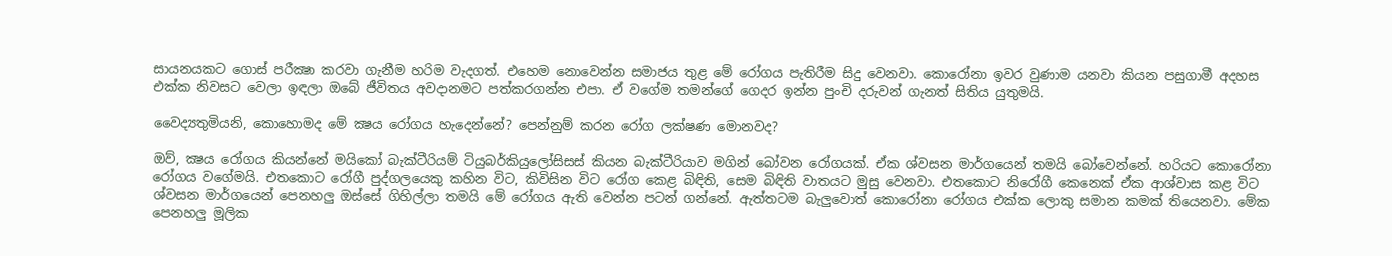සායනයකට ගොස් පරීක්‍ෂා කරවා ගැනීම හරිම වැදගත්. එහෙම නොවෙන්න සමාජය තුළ මේ රෝගය පැතිරීම සිදු වෙනවා. කොරෝනා ඉවර වුණාම යනවා කියන පසුගාමී අදහස එක්ක නිවසට වෙලා ඉඳලා ඔබේ ජීවිතය අවදානමට පත්කරගන්න එපා. ඒ වගේම තමන්ගේ ගෙදර ඉන්න පුංචි දරුවන් ගැනත් සිතිය යුතුමයි.

වෛද්‍යතුමියනි, කොහොමද මේ ක්‍ෂය රෝගය හැදෙන්නේ? පෙන්නුම් කරන රෝග ලක්ෂණ මොනවද?

ඔව්, ක්‍ෂය රෝගය කියන්නේ මයිකෝ බැක්ටීරියම් ටියුබර්කියුලෝසිසස් කියන බැක්ටීරියාව මගින් බෝවන රෝගයක්. ඒක ශ්වසන මාර්ගයෙන් තමයි බෝවෙන්නේ. හරියට කොරෝනා රෝගය වගේමයි. එතකොට රෝගී පුද්ගලයෙකු කහින විට, කිවිසින විට රෝග කෙළ බිඳිති, සෙම බිඳිති වාතයට මුසු වෙනවා. එතකොට නිරෝගී කෙනෙක් ඒක ආශ්වාස කළ විට ශ්වසන මාර්ගයෙන් පෙනහලු ඔස්සේ ගිහිල්ලා තමයි මේ රෝගය ඇති වෙන්න පටන් ගන්නේ. ඇත්තටම බැලුවොත් කොරෝනා රෝගය එක්ක ලොකු සමාන කමක් තියෙනවා. මේක පෙනහලු මූලික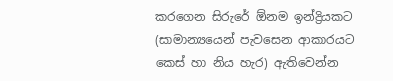කරගෙන සිරුරේ ඕනම ඉන්ද්‍රියකට (සාමාන්‍යයෙන් පැවසෙන ආකාරයට කෙස් හා නිය හැර) ඇතිවෙන්න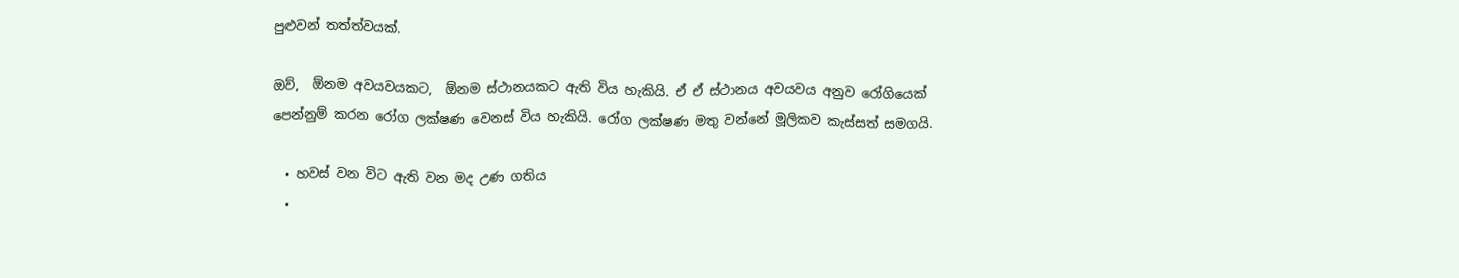පුළුවන් තත්ත්වයක්.

ඔව්,  ඕනම අවයවයකට,  ඕනම ස්ථානයකට ඇති විය හැකියි. ඒ ඒ ස්ථානය අවයවය අනුව රෝගියෙක් පෙන්නුම් කරන රෝග ලක්ෂණ වෙනස් විය හැකියි. රෝග ලක්ෂණ මතු වන්නේ මූලිකව කැස්සත් සමගයි.

  • හවස් වන විට ඇති වන මද උණ ගතිය
  •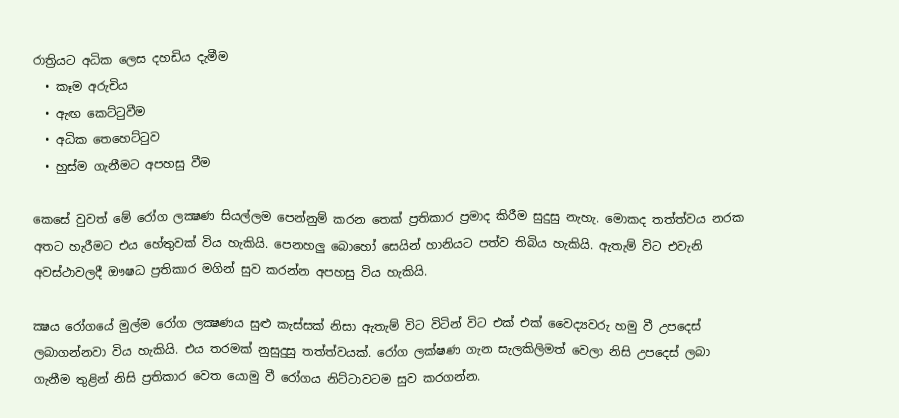රාත්‍රියට අධික ලෙස දහඩිය දැමීම
  • කෑම අරුචිය
  • ඇඟ කෙට්ටුවීම
  • අධික තෙහෙට්ටුව
  • හුස්ම ගැනීමට අපහසු වීම

කෙසේ වුවත් මේ රෝග ලක්‍ෂණ සියල්ලම පෙන්නුම් කරන තෙක් ප්‍රතිකාර ප්‍රමාද කිරීම සුදුසු නැහැ. මොකද තත්ත්වය නරක අතට හැරීමට එය හේතුවක් විය හැකියි. පෙනහලු බොහෝ සෙයින් හානියට පත්ව තිබිය හැකියි. ඇතැම් විට එ‍වැනි අවස්ථාවලදී ඖෂධ ප්‍රතිකාර මගින් සුව කරන්න අපහසු විය හැකියි.

ක්‍ෂය රෝගයේ මුල්ම රෝග ලක්‍ෂණය සුළු කැස්සක් නිසා ඇතැම් විට විටින් විට එක් එක් වෛද්‍යවරු හමු වී උපදෙස් ලබාගන්නවා විය හැකියි. එය තරමක් නුසුදුසු තත්ත්වයක්. රෝග ලක්ෂණ ගැන සැලකිලිමත් වෙලා නිසි උපදෙස් ලබා ගැනීම තුළින් නිසි ප්‍රතිකාර වෙත යොමු වී රෝගය නිට්ටාවටම සුව කරගන්න.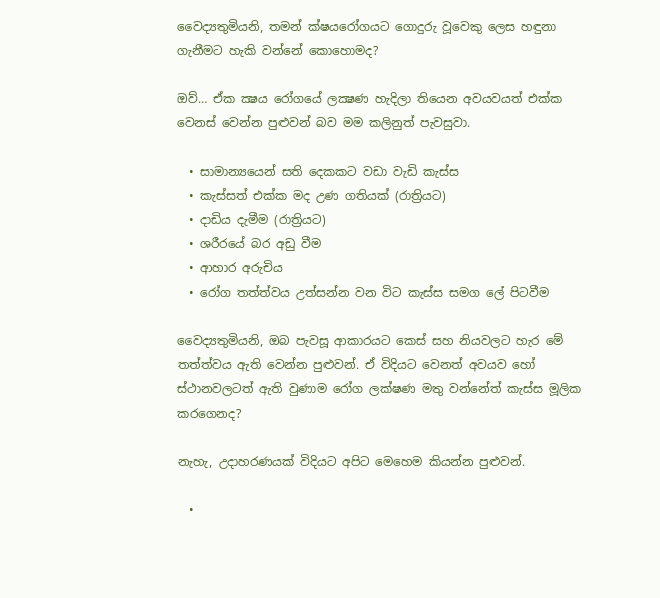වෛද්‍යතුමියනි, තමන් ‍ක්ෂයරෝගයට ගොදුරු වූවෙකු ලෙස හඳුනා ගැනීමට හැකි වන්නේ කොහොමද?

ඔව්… ඒක ක්‍ෂය රෝගයේ ලක්‍ෂණ හැදිලා තියෙන අවයවයත් එක්ක වෙනස් වෙන්න පුළුවන් බව මම කලිනුත් පැවසුවා.

  • සාමාන්‍යයෙන් සති දෙකකට වඩා වැඩි කැස්ස
  • කැස්සත් එක්ක මද උණ ගතියක් (රාත්‍රියට)
  • දාඩිය දැමීම (රාත්‍රියට)
  • ශරීරයේ බර අඩු වීම
  • ආහාර අරුචිය
  • රෝග තත්ත්වය උත්සන්න වන විට කැස්ස සමග ලේ පිටවීම

වෛද්‍යතුමියනි, ඔබ පැවසූ ආකාරයට කෙස් සහ නියවලට හැර මේ තත්ත්වය ඇති වෙන්න පුළුවන්. ඒ විදියට වෙනත් අවයව හෝ ස්ථානවලටත් ඇති වුණාම රෝග ලක්ෂණ මතු වන්නේත් කැස්ස මූලික කරගෙනද?

නැහැ, උදාහරණයක් විදියට අපිට මෙහෙම කියන්න පුළුවන්.

  •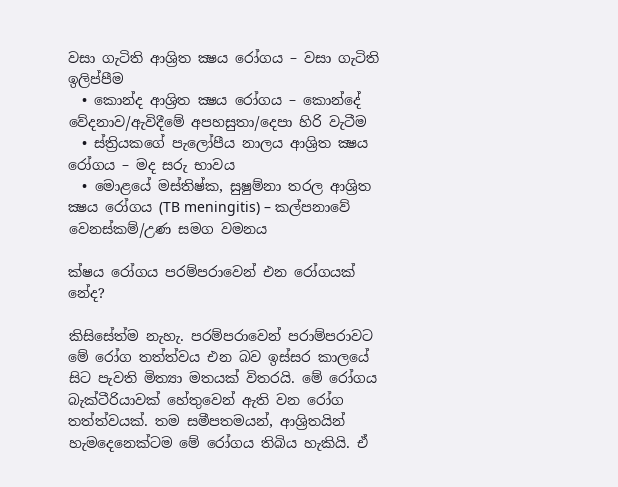වසා ගැටිති ආශ්‍රිත ක්‍ෂය රෝගය – වසා ගැටිති ඉලිප්පීම
  • කොන්ද ආශ්‍රිත ක්‍ෂය රෝගය – කොන්දේ වේදනාව/ඇවිදීමේ අපහසුතා/දෙපා හිරි වැටීම
  • ස්ත්‍රියකගේ පැලෝපීය නාලය ආශ්‍රිත ක්‍ෂය රෝගය – මද සරු භාවය
  • මොළයේ මස්තිෂ්ක, සුෂුම්නා තරල ආශ්‍රිත ක්‍ෂය රෝගය (TB meningitis) – කල්පනාවේ වෙනස්කම්/උණ සමග වමනය

ක්ෂය රෝගය පරම්පරාවෙන් එන රෝගයක් නේද?

කිසිසේත්ම නැහැ. පරම්පරාවෙන් පරාම්පරාවට මේ රෝග තත්ත්වය එන බව ඉස්සර කාලයේ සිට පැවති මිත්‍යා මතයක් විතරයි. මේ රෝගය බැක්ටීරියාවක් හේතුවෙන් ඇති වන රෝග තත්ත්වයක්. තම සමීපතමයන්, ආශ්‍රිතයින් හැමදෙනෙක්ටම මේ රෝගය තිබිය හැකියි. ඒ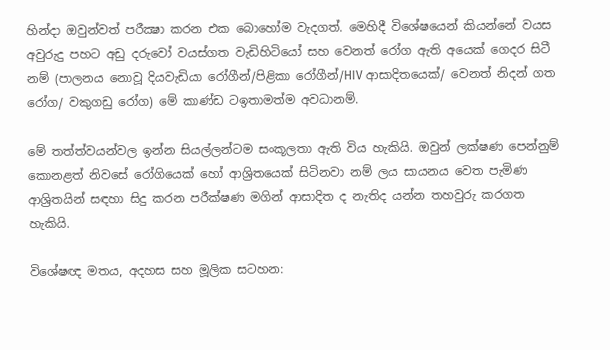හින්දා ඔවුන්වත් පරීක්‍ෂා කරන එක බොහෝම වැදගත්. මෙහිදී විශේෂයෙන් කියන්නේ වයස අවුරුදු පහට අඩු දරුවෝ වයස්ගත වැඩිහිටියෝ සහ වෙනත් රෝග ඇති අයෙක් ගෙදර සිටී නම් (පාලනය නොවූ දියවැඩියා රෝගීන්/පිළිකා රෝගීන්/HIV ආසාදිතයෙක්/ වෙනත් නිදන් ගත රෝග/ වකුගඩු රෝග) මේ කාණ්ඩ ටඉතාමත්ම අවධානම්.

මේ තත්ත්වයන්වල ඉන්න සියල්ලන්ටම සංකූලතා ඇති විය හැකියි. ඔවුන් ලක්ෂණ පෙන්නුම් කොනළත් නිවසේ රෝගියෙක් හෝ ආශ්‍රිතයෙක් සිටිනවා නම් ලය සායනය වෙත පැමිණ ආශ්‍රිතයින් සඳහා සිදු කරන පරීක්ෂණ මගින් ආසාදිත ද නැතිද යන්න තහවුරු කරගත හැකියි.

විශේෂඥ මතය, අදහස සහ මූලික සටහන: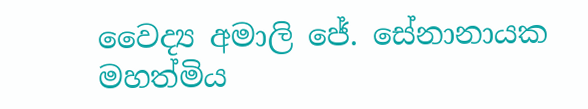වෛද්‍ය අමාලි ජේ. සේනානායක මහත්මිය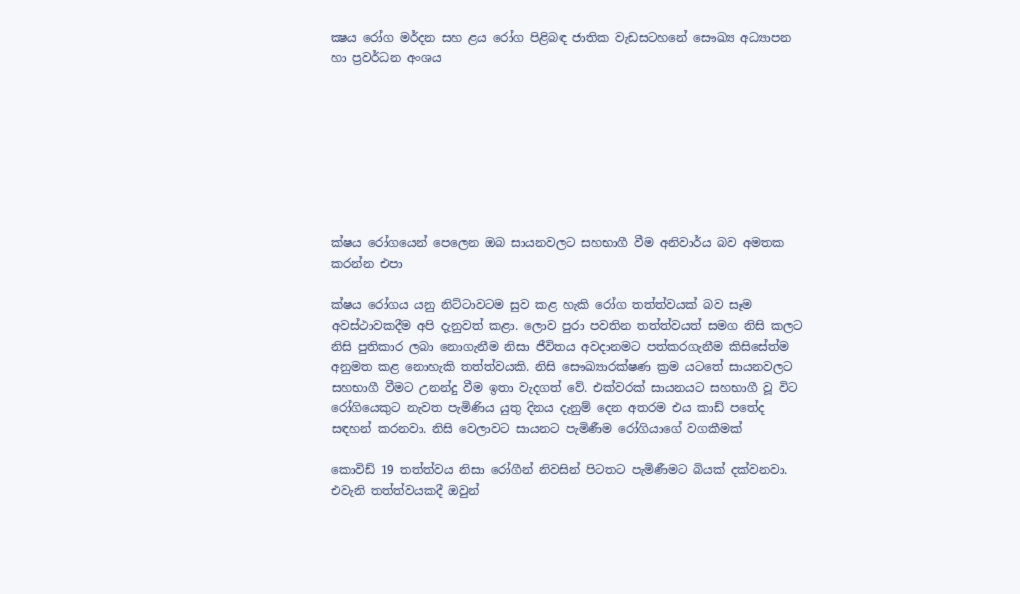ක්‍ෂය රෝග මර්දන සහ ළය රෝග පිළිබඳ ජාතික වැඩසටහනේ සෞඛ්‍ය අධ්‍යාපන හා ප්‍රවර්ධන අංශය








ක්ෂය රෝගයෙන් පෙලෙන ඔබ සායනවලට සහභාගී වීම අනිවාර්ය බව අමතක කරන්න එපා

ක්ෂය රෝගය යනු නිට්ටාවටම සුව කළ හැකි රෝග තත්ත්වයක් බව සෑම අවස්ථාවකදීම අපි දැනුවත් කළා. ලොව පුරා පවතින තත්ත්වයත් සමග නිසි කලට නිසි පුතිකාර ලබා නොගැනීම නිසා ජීවිතය අවදානමට පත්කරගැනීම කිසිසේත්ම අනුමත කළ නොහැකි තත්ත්වයකි. නිසි සෞඛ්‍යාරක්ෂණ ක්‍රම යටතේ සායනවලට සහභාගී වීමට උනන්දු වීම ඉතා වැදගත් වේ. එක්වරක් සායනයට සහභාගී වූ විට රෝගියෙකුට නැවත පැමිණිය යුතු දිනය දැනුම් දෙන අතරම එය කාඩ් පතේද සඳහන් කරනවා. නිසි වෙලාවට සායනට පැමිණීම රෝගියාගේ වගකීමක්

කොවිඩ් 19 තත්ත්වය නිසා රෝගීන් නිවසින් පිටතට පැමිණීමට බියක් දක්වනවා. එවැනි තත්ත්වයකදී ඔවුන්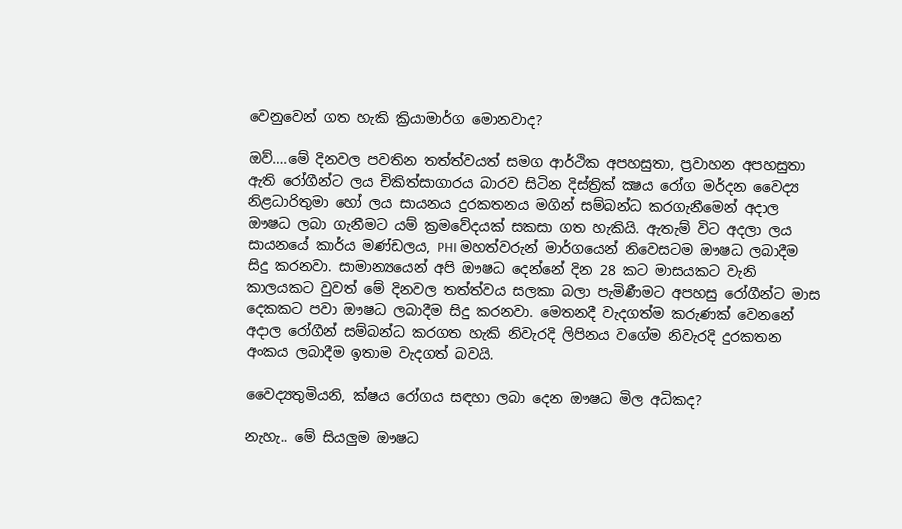වෙනුවෙන් ගත හැකි ක්‍රියාමාර්ග මොනවාද?

ඔව්….මේ දිනවල පවතින තත්ත්වයත් සමග ආර්ථික අපහසුතා, ප්‍රවාහන අපහසුතා ඇති රෝගීන්ට ලය චිකිත්සාගාරය බාරව සිටින දිස්ත්‍රික් ක්‍ෂය රෝග මර්දන වෛද්‍ය නිළධාරිතුමා හෝ ලය සායනය දුරකතනය මගින් සම්බන්ධ කරගැනීමෙන් අදාල ඖෂධ ලබා ගැනීමට යම් ක්‍රමවේදයක් සකසා ගත හැකියි. ඇතැම් විට අදලා ලය සායනයේ කාර්ය මණ්ඩලය, PHI මහත්වරුන් මාර්ගයෙන් නිවෙසටම ඖෂධ ලබාදීම සිදු කරනවා. සාමාන්‍යයෙන් අපි ඖෂධ දෙන්නේ දින 28 කට මාසයකට වැනි කාලයකට වුවත් මේ දිනවල තත්ත්වය සලකා බලා පැමිණීමට අපහසු රෝගීන්ට මාස දෙකකට පවා ඖෂධ ලබාදීම සිදු කරනවා. මෙතනදී වැදගත්ම කරුණක් වෙනනේ අදාල රෝගීන් සම්බන්ධ කරගත හැකි නිවැරදි ලිපිනය වගේම නිවැරදි දුරකතන අංකය ලබාදීම ඉතාම වැදගත් බවයි.

වෛද්‍යතුමියනි, ක්ෂය රෝගය සඳහා ලබා දෙන ඖෂධ මිල අධිකද?

නැහැ.. මේ සියලුම ඖෂධ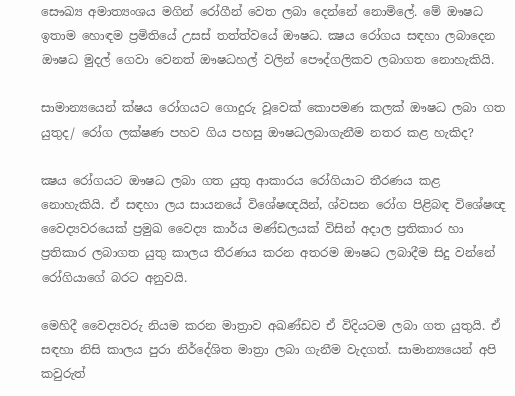සෞඛ්‍ය අමාත්‍යංශය මගින් රෝගීන් වෙත ලබා දෙන්නේ නොමිලේ. මේ ඖෂධ ඉතාම හොඳම ප්‍රමිතියේ උසස් තත්ත්වයේ ඖෂධ. ක්‍ෂය රෝගය සඳහා ලබාදෙන ඖෂධ මුදල් ගෙවා වෙනත් ඖෂධහල් වලින් පෞද්ගලිකව ලබාගත නොහැකියි.

සාමාන්‍යයෙන් ‍ක්ෂය රෝගයට ගොදුරු වූවෙක් කොපමණ කලක් ඖෂධ ලබා ගත යුතුද/ රෝග ලක්ෂණ පහව ගිය පහසු ඖෂධලබාගැනීම නතර කළ හැකිද?

ක්‍ෂය රෝගයට ඖෂධ ලබා ගත යුතු ආකාරය රෝගියාට තීරණය කළ නොහැකියි. ඒ සඳහා ලය සායනයේ විශේෂඥයින්, ශ්වසන රෝග පිළිබඳ විශේෂඥ වෛද්‍යවරයෙක් ප්‍රමුඛ වෛද්‍ය කාර්ය මණ්ඩලයක් විසින් අදාල ප්‍රතිකාර හා ප්‍රතිකාර ලබාගත යුතු කාලය තීරණය කරන අතරම ඖෂධ ලබාදීම සිදු වන්නේ රෝගියාගේ බරට අනුවයි.

මෙහිදී වෛද්‍යවරු නියම කරන මාත්‍රාව අඛණ්ඩව ඒ විදියටම ලබා ගත යුතුයි. ඒ සඳහා නිසි කාලය පුරා නිර්දේශිත මාත්‍රා ලබා ගැනීම වැදගත්. සාමාන්‍යයෙන් අපි කවුරුත්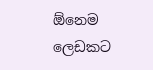ඕනෙම ලෙඩකට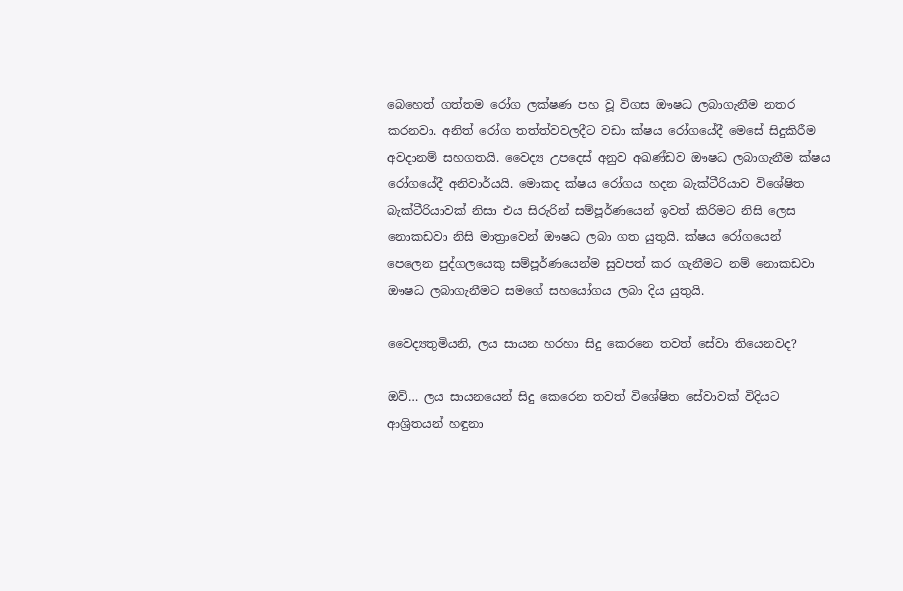බෙහෙත් ගත්තම රෝග ලක්ෂණ පහ වූ විගස ඖෂධ ලබාගැනීම නතර කරනවා. අනිත් රෝග තත්ත්වවලදීට වඩා ක්ෂය රෝගයේදී මෙසේ සිදුකිරීම අවදානම් සහගතයි. වෛද්‍ය උපදෙස් අනුව අඛණ්ඩව ඖෂධ ලබාගැනීම ක්ෂය රෝගයේදී අනිවාර්යයි. මොකද ක්ෂය රෝගය හදන බැක්ටීරියාව විශේෂිත බැක්ටීරියාවක් නිසා එය සිරුරින් සම්පූර්ණයෙන් ඉවත් කිරිමට නිසි ලෙස නොකඩවා නිසි මාත්‍රාවෙන් ඖෂධ ලබා ගත යුතුයි. ක්ෂය රෝගයෙන් පෙලෙන පුද්ගලයෙකු සම්පූර්ණයෙන්ම සුවපත් කර ගැනීමට නම් නොකඩවා ඖෂධ ලබාගැනීමට සමගේ සහයෝගය ලබා දිය යුතුයි.

වෛද්‍යතුමියනි, ලය සායන හරහා සිදු කෙරනෙ තවත් සේවා තියෙනවද?

ඔව්… ලය සායනයෙන් සිදු කෙරෙන තවත් විශේෂිත සේවාවක් විදියට ආශ්‍රිතයන් හඳුනා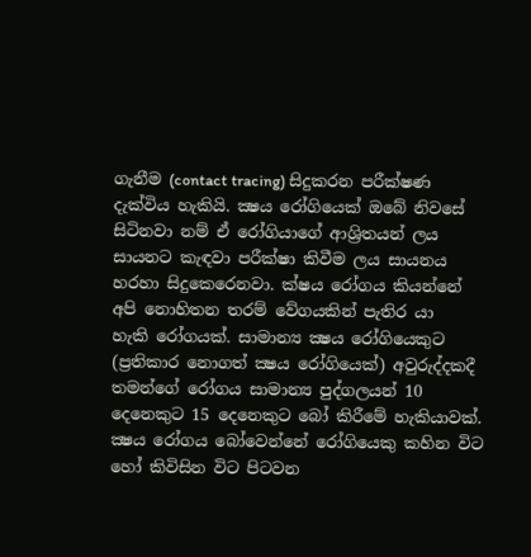ගැනීම (contact tracing) සිදුකරන පරීක්ෂණ දැක්විය හැකියි. ක්‍ෂය රෝගියෙක් ඔබේ නිවසේ සිටිනවා නම් ඒ රෝගියාගේ ආශ්‍රිතයන් ලය සායනට කැඳවා පරීක්ෂා කිවීම ලය සායනය හරහා සිදුකෙරෙනවා. ක්ෂය රෝගය කියන්නේ අපි නොහිතන තරම් වේගයකින් පැතිර යා හැකි ‍රෝගයක්. සාමාන්‍ය ක්‍ෂය රෝගියෙකුට (ප්‍රතිකාර නොගත් ක්‍ෂය රෝගියෙක්) අවුරුද්දකදී තමන්ගේ රෝගය සාමාන්‍ය පුද්ගලයන් 10 දෙනෙකුට 15 දෙනෙකුට බෝ කිරීමේ හැකියාවක්. ක්‍ෂය රෝගය බෝවෙන්නේ රෝගියෙකු කහින විට හෝ කිවිසින විට පිටවන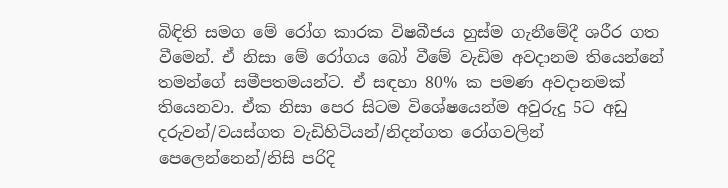බිඳිති සමග මේ රෝග කාරක විෂබීජය හුස්ම ගැනීමේදී ශරීර ගත වීමෙන්. ඒ නිසා මේ රෝගය බෝ වීමේ වැඩිම අවදානම තියෙන්නේ තමන්ගේ සමීපතමයන්ට. ඒ සඳහා 80% ක පමණ අවදානමක් තියෙනවා. ඒක නිසා පෙර සිටම විශේෂයෙන්ම අවුරුදු 5ට අඩු දරුවන්/වයස්ගත වැඩිහිටියන්/නිදන්ගත රෝගවලින් පෙලෙන්නෙන්/නිසි පරිදි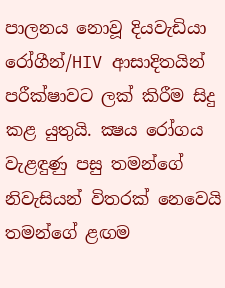පාලනය නොවූ දියවැඩියා රෝගීන්/HIV ආසාදිතයින් පරීක්ෂාවට ලක් කිරීම සිදු කළ යුතුයි. ක්‍ෂය රෝගය වැළඳුණු පසු තමන්ගේ නිවැසියන් විතරක් නෙවෙයි තමන්ගේ ළඟම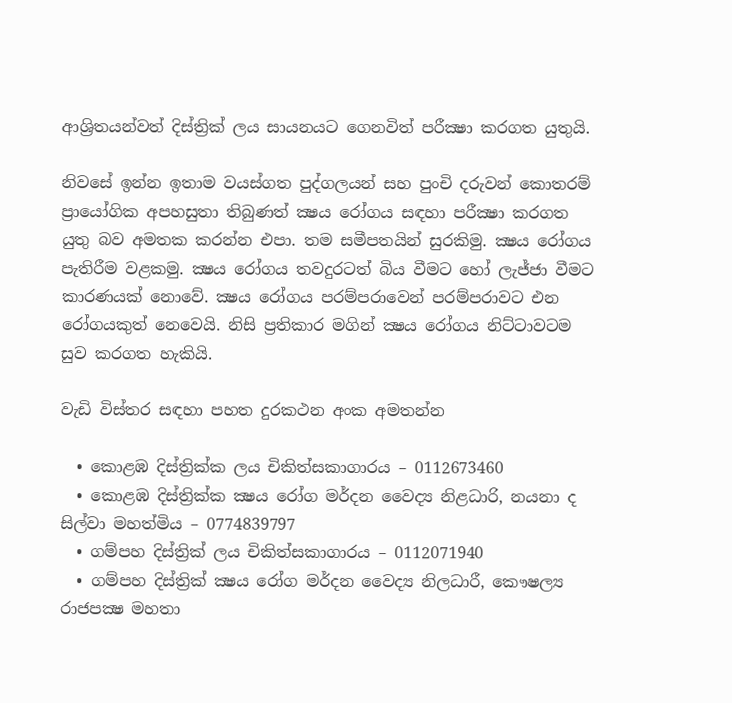ආශ්‍රිතයන්වත් දිස්ත්‍රික් ලය සායනයට ගෙනවිත් පරීක්‍ෂා කරගත යුතුයි.

නිවසේ ඉන්න ඉතාම වයස්ගත පුද්ගලයන් සහ පුංචි දරුවන් කොතරම් ප්‍රායෝගික අපහසුතා තිබුණත් ක්‍ෂය රෝගය සඳහා පරීක්‍ෂා කරගත යුතු බව අමතක කරන්න එපා. තම සමීපතයින් සුරකිමු. ක්‍ෂය රෝගය පැතිරීම වළකමු. ක්‍ෂය රෝගය තවදුරටත් බිය වීමට හෝ ලැජ්ජා වීමට කාරණයක් නොවේ. ක්‍ෂය රෝගය පරම්පරාවෙන් පරම්පරාවට එන රෝගයකුත් නෙවෙයි. නිසි ප්‍රතිකාර මගින් ක්‍ෂය රෝගය නිට්ටාවටම සුව කරගත හැකියි.

වැඩි විස්තර සඳහා පහත දුරකථන අංක අමතන්න

  • කොළඹ දිස්ත්‍රික්ක ලය චිකිත්සකාගාරය – 0112673460
  • කොළඹ දිස්ත්‍රික්ක ක්‍ෂය රෝග මර්දන වෛද්‍ය නිළධාරි, නයනා ද සිල්වා මහත්මිය – 0774839797
  • ගම්පහ දිස්ත්‍රික් ලය චිකිත්සකාගාරය – 0112071940
  • ගම්පහ දිස්ත්‍රික් ක්‍ෂය රෝග මර්දන වෛද්‍ය නිලධාරී, කෞෂල්‍ය රාජපක්‍ෂ මහතා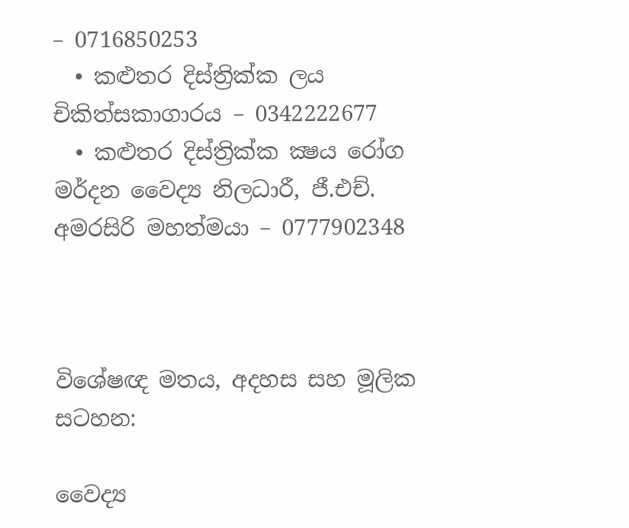– 0716850253
  • කළුතර දිස්ත්‍රික්ක ලය චිකිත්සකාගාරය – 0342222677
  • කළුතර දිස්ත්‍රික්ක ක්‍ෂය රෝග මර්දන වෛද්‍ය නිලධාරී, ජී.එච්. අමරසිරි මහත්මයා – 0777902348



විශේෂඥ මතය, අදහස සහ මූලික සටහන:

වෛද්‍ය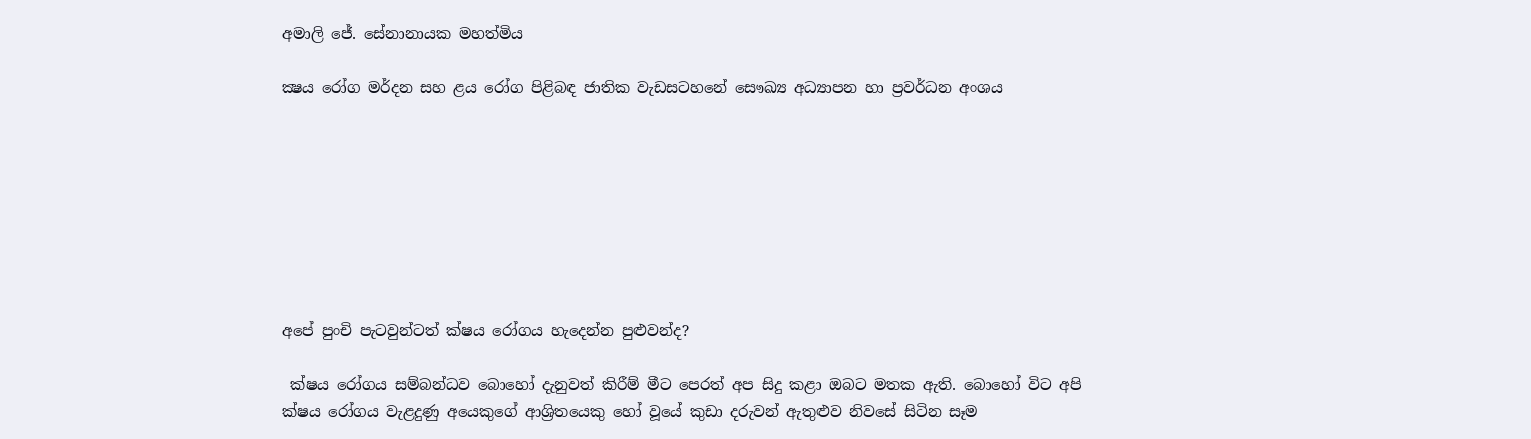අමාලි ජේ. සේනානායක මහත්මිය

ක්‍ෂය රෝග මර්දන සහ ළය රෝග පිළිබඳ ජාතික වැඩසටහනේ සෞඛ්‍ය අධ්‍යාපන හා ප්‍රවර්ධන අංශය








අපේ පුංචි පැටවුන්ටත් ක්ෂය රෝගය හැදෙන්න පුළුවන්ද?

 ක්ෂය රෝගය සම්බන්ධව බොහෝ දැනුවත් කිරීම් මීට පෙරත් අප සිදු කළා ඔබට මතක ඇති. බොහෝ විට අපි ක්ෂය රෝගය වැළදුණු අයෙකුගේ ආශ්‍රිතයෙකු හෝ වූයේ කුඩා දරුවන් ඇතුළුව නිවසේ සිටින සෑම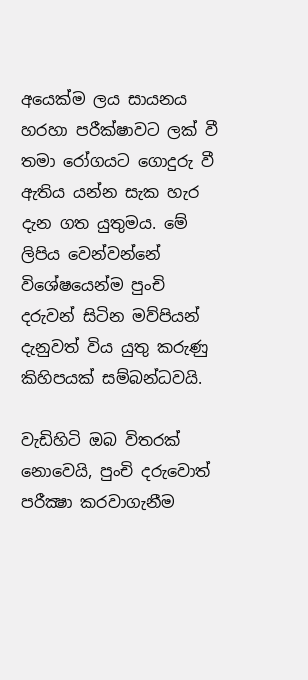අයෙක්ම ලය සායනය හරහා පරීක්ෂාවට ලක් වී තමා රෝගයට ගොදුරු වී ඇතිය යන්න සැක හැර දැන ගත යුතුමය. මේ ලිපිය වෙන්වන්නේ විශේෂයෙන්ම පුංචි දරුවන් සිටින මව්පියන් දැනුවත් විය යුතු කරුණු කිහිපයක් සම්බන්ධවයි.

වැඩිහිටි ඔබ විතරක් නොවෙයි, පුංචි දරුවොත් පරීක්‍ෂා කරවාගැනීම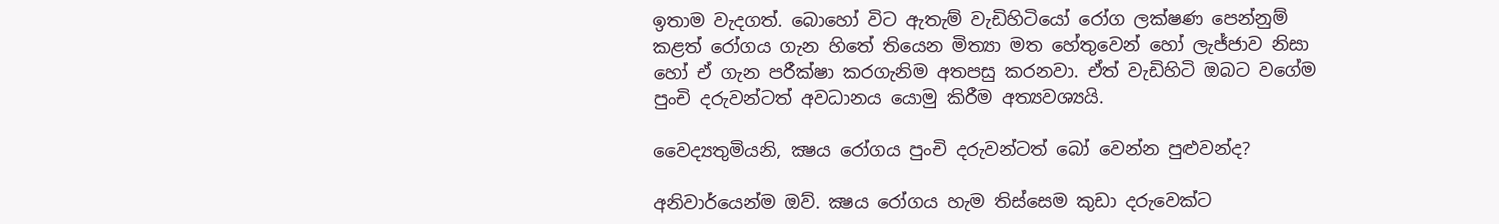ඉතාම වැදගත්. බොහෝ විට ඇතැම් වැඩිහිටියෝ රෝග ලක්ෂණ පෙන්නුම් කළත් රෝගය ගැන හිතේ තියෙන මිත්‍යා මත හේතුවෙන් හෝ ලැජ්ජාව නිසා හෝ ඒ ගැන පරීක්ෂා කරගැනිම අතපසු කරනවා. ඒත් වැඩිහිටි ඔබට වගේම පුංචි දරුවන්ටත් අවධානය යොමු කිරීම අත්‍යවශ්‍යයි.

වෛද්‍යතුමියනි, ක්‍ෂය රෝගය පුංචි දරුවන්ටත් බෝ වෙන්න පුළුවන්ද?

අනිවාර්යෙන්ම ඔව්. ක්‍ෂය රෝගය හැම තිස්සෙම කුඩා දරුවෙක්ට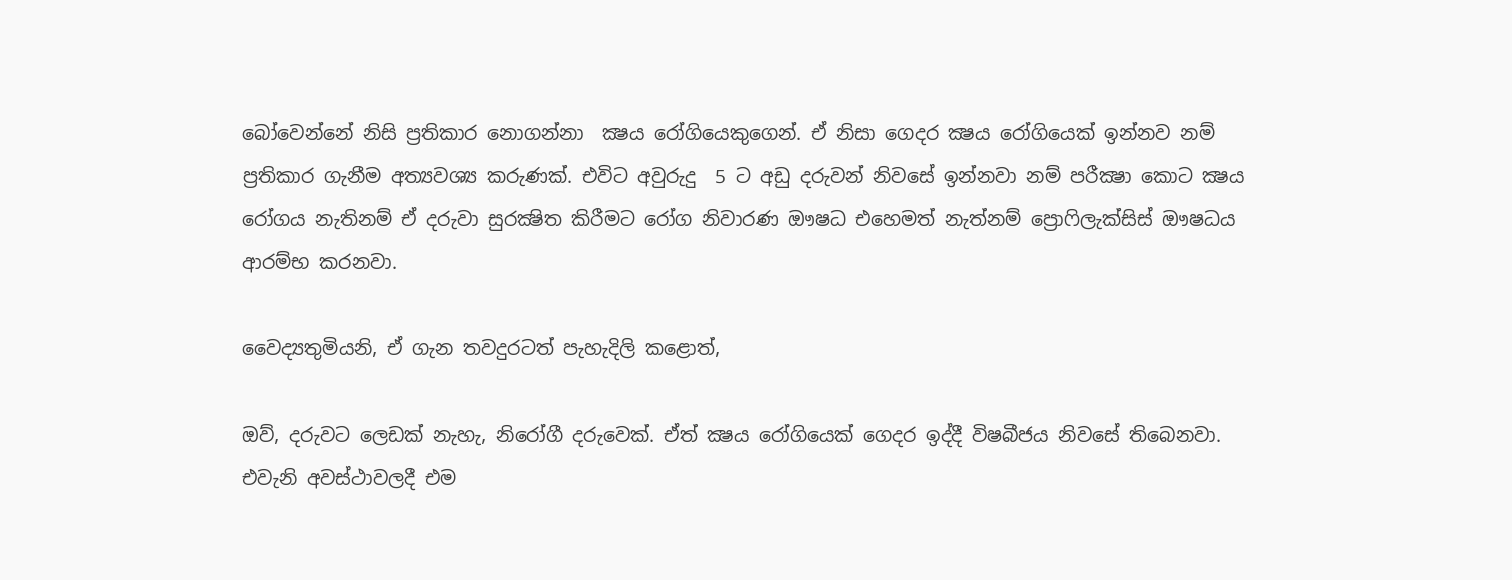බෝවෙන්නේ නිසි ප්‍රතිකාර නොගන්නා  ක්‍ෂය රෝගියෙකුගෙන්. ඒ නිසා ගෙදර ක්‍ෂය රෝගියෙක් ඉන්නව නම් ප්‍රතිකාර ගැනීම අත්‍යවශ්‍ය කරුණක්. එවිට අවුරුදු  5 ට අඩු දරුවන් නිවසේ ඉන්නවා නම් පරීක්‍ෂා කොට ක්‍ෂය රෝගය නැතිනම් ඒ දරුවා සුරක්‍ෂිත කිරීමට රෝග නිවාරණ ඖෂධ එහෙමත් නැත්නම් ප්‍රොෆිලැක්සිස් ඖෂධය ආරම්භ කරනවා.

වෛද්‍යතුමියනි, ඒ ගැන තවදුරටත් පැහැදිලි කළොත්,

ඔව්, දරුවට ලෙඩක් නැහැ, නිරෝගී දරුවෙක්. ඒත් ක්‍ෂය රෝගියෙක් ගෙදර ඉද්දී විෂබීජය නිවසේ තිබෙනවා. එවැනි අවස්ථාවලදී එම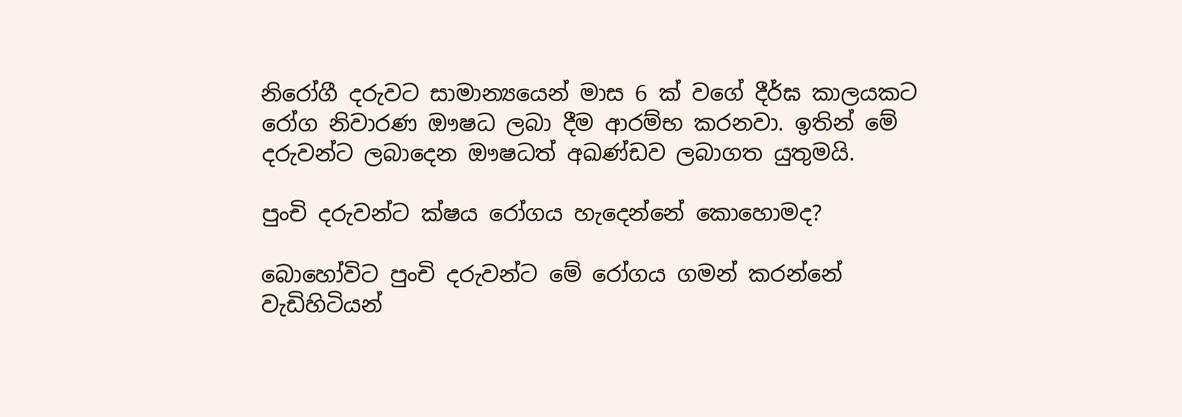නිරෝගී දරුවට සාමාන්‍යයෙන් මාස 6 ක් වගේ දීර්ඝ කාලයකට රෝග නිවාරණ ඖෂධ ලබා දීම ආරම්භ කරනවා. ඉතින් මේ දරුවන්ට ලබාදෙන ඖෂධත් අඛණ්ඩව ලබාගත යුතුමයි.

පුංචි දරුවන්ට ක්ෂය රෝගය හැදෙන්නේ කොහොමද?

බොහෝවිට පුංචි දරුවන්ට මේ රෝගය ගමන් කරන්නේ වැඩිහිටියන්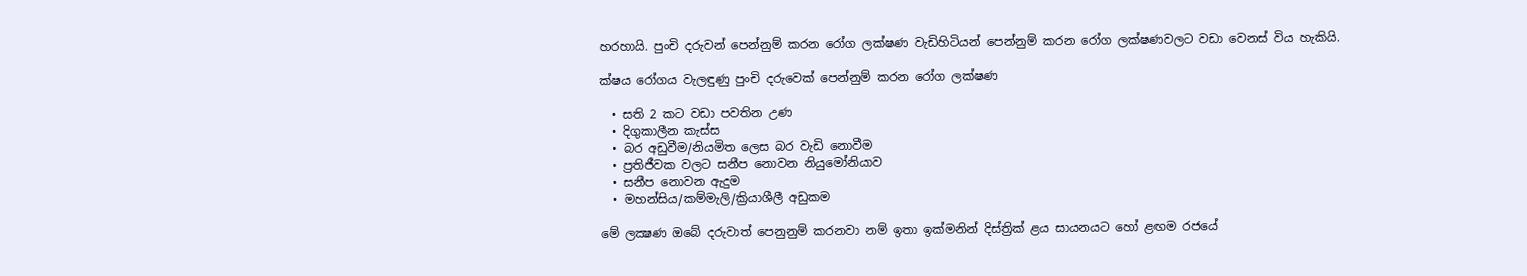හරහායි. පුංචි දරුවන් පෙන්නුම් කරන රෝග ලක්ෂණ වැඩිහිටියන් පෙන්නුම් කරන රෝග ලක්ෂණවලට වඩා වෙනස් විය හැකියි.

ක්ෂය රෝගය වැලඳුණු පුංචි දරුවෙක් පෙන්නුම් කරන රෝග ලක්ෂණ

  • සති 2 කට වඩා පවතින උණ
  • දිගුකාලීන කැස්ස
  • බර අඩුවීම/නියමිත ලෙස බර වැඩි නොවීම
  • ප්‍රතිජීවක වලට සනීප නොවන නියුමෝනියාව
  • සනීප නොවන ඇදුම
  • මහන්සිය/කම්මැලි/ක්‍රියාශීලී අඩුකම

මේ ලක්‍ෂණ ඔබේ දරුවාත් පෙනුනුම් කරනවා නම් ඉතා ඉක්මනින් දිස්ත්‍රික් ළය සායනයට හෝ ළඟම රජයේ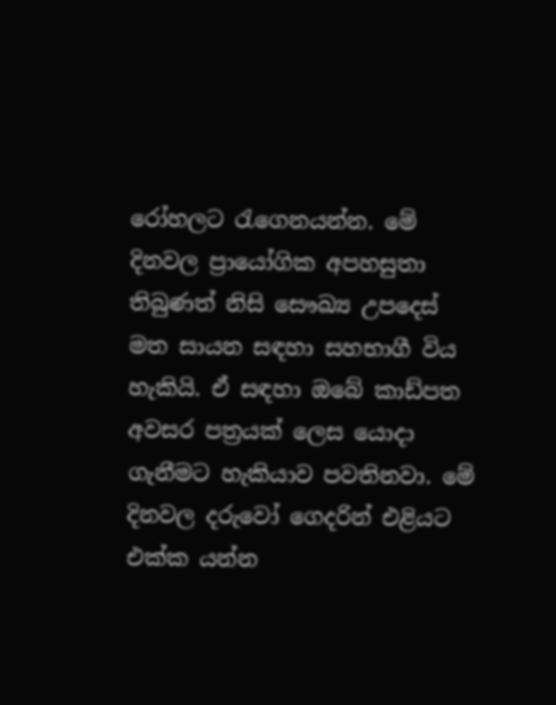රෝහලට රැගෙනයන්න. මේ දිනවල ප්‍රායෝගික අපහසුතා තිබුණත් නිසි සෞඛ්‍ය උපදෙස් මත සායන සඳහා සහභාගී විය හැකියි. ඒ සඳහා ඔබේ කාඩ්පත අවසර පත්‍රයක් ලෙස යොදා ගැනීමට හැකියාව පවතිනවා. මේ දිනවල දරුවෝ ගෙදරින් එළියට එක්ක යන්න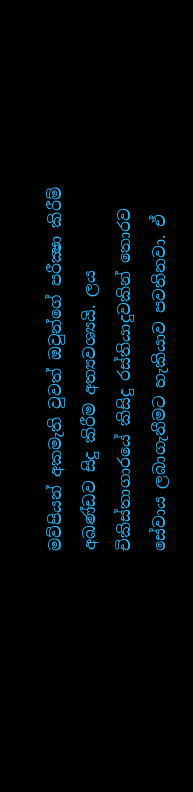මව්පියන් අකමැති වුවත් ඔවුන්ගේ පරීක්‍ෂා කිරීම් අඛණ්ඩව සිදු කිරීම අත්‍යවශ්‍යයි. ලය චිකිස්තාගාරයේ කිසිදු රස්තියාදුවකින් තොරව සේවාය ලබාගැනීමට හැකියාව පවතිනවා. ඒ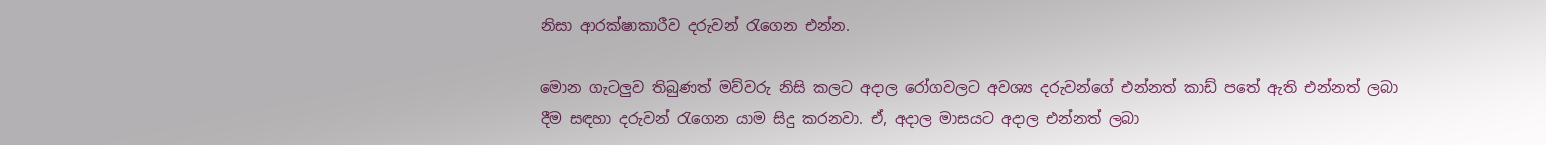නිසා ආරක්ෂාකාරීව දරුවන් රැගෙන එන්න.

මොන ගැටලුව තිබුණත් මව්වරු නිසි කලට අදාල රෝගවලට අවශ්‍ය දරුවන්ගේ එන්නත් කාඩ් පතේ ඇති එන්නත් ලබා දීම සඳහා දරුවන් රැගෙන යාම සිදු කරනවා. ඒ, අදාල මාසයට අදාල එන්නත් ලබා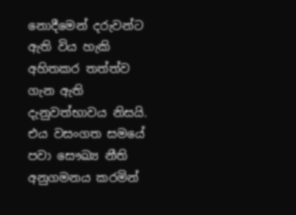නොදීමෙන් දරුවන්ට ඇති විය හැකි අහිතකර තත්ත්ව ගැන ඇති දැනුවත්භාවය නිසයි. එය වසංගත සමයේ පවා සෞඛ්‍ය නීති අනුගමනය කරමින්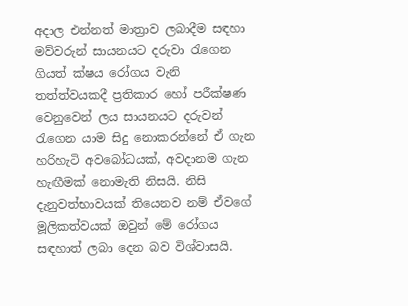අදාල එන්නත් මාත්‍රාව ලබාදීම සඳහා මව්වරුන් සායනයට දරුවා රැගෙන ගියත් ක්ෂය රෝගය වැනි තත්ත්වයකදී ප්‍රතිකාර හෝ පරීක්ෂණ වෙනුවෙන් ලය සායනයට දරුවන් රැගෙන යාම සිදු නොකරන්නේ ඒ ගැන හරිහැටි අවබෝධයක්, අවදානම ගැන හැඟීමක් නොමැති නිසයි. නිසි දැනුවත්භාවයක් තියෙනව නම් ඒවගේ මූලිකත්වයක් ඔවුන් මේ රෝගය සඳහාත් ලබා දෙන බව විශ්වාසයි.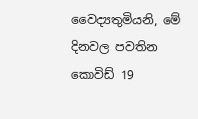වෛද්‍යතුමියනි, මේ දිනවල පවතින කොවිඩ් 19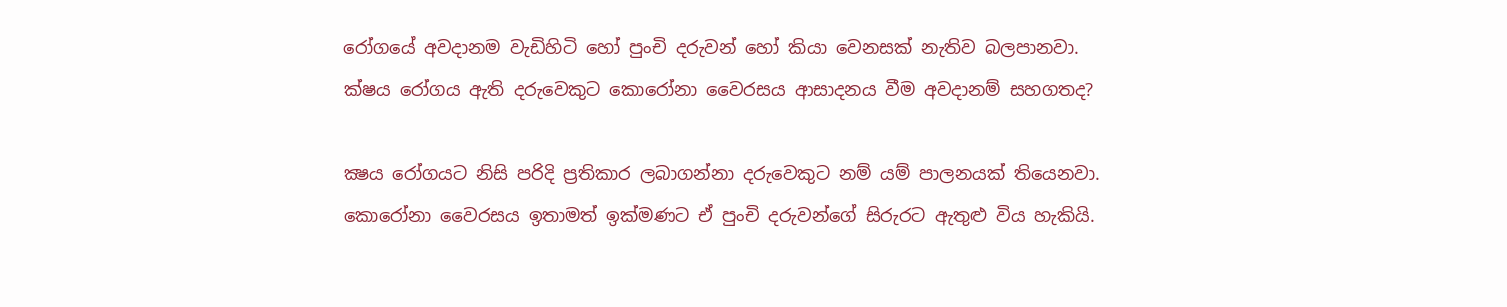රෝගයේ අවදානම වැඩිහිටි හෝ පුංචි දරුවන් හෝ කියා වෙනසක් නැතිව බලපානවා. ක්ෂය රෝගය ඇති දරුවෙකුට කොරෝනා වෛරසය ආසාදනය වීම අවදානම් සහගතද?

ක්‍ෂය රෝගයට නිසි පරිදි ප්‍රතිකාර ලබාගන්නා දරුවෙකුට නම් යම් පාලනයක් තියෙනවා. කොරෝනා වෛරසය ඉතාමත් ඉක්මණට ඒ පුංචි දරුවන්ගේ සිරුරට ඇතුළු විය හැකියි.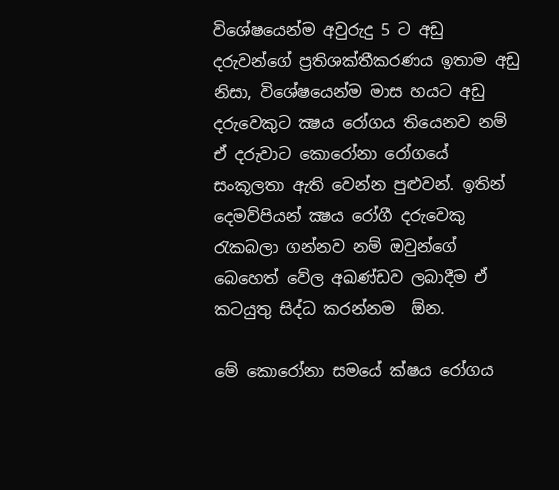විශේෂයෙන්ම අවුරුදු 5 ට අඩු දරුවන්ගේ ප්‍රතිශක්තීකරණය ඉතාම අඩු නිසා, විශේෂයෙන්ම මාස හයට අඩු දරුවෙකුට ක්‍ෂය රෝගය තියෙනව නම් ඒ දරුවාට කොරෝනා රෝගයේ සංකූලතා ඇති වෙන්න පුළුවන්. ඉතින් දෙමව්පියන් ක්‍ෂය රෝගී දරුවෙකු රැකබලා ගන්නව නම් ඔවුන්ගේ බෙහෙත් වේල අඛණ්ඩව ලබාදීම ඒ කටයුතු සිද්ධ කරන්නම  ඕන.

මේ කොරෝනා සමයේ ක්ෂය රෝගය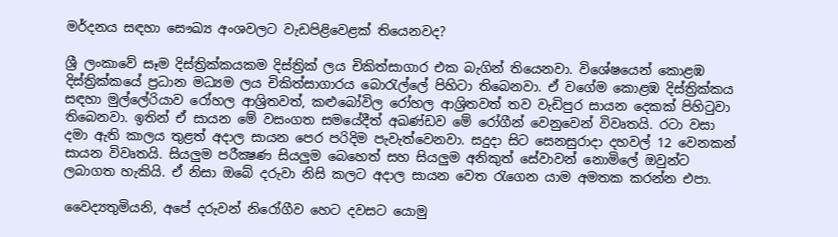මර්දනය සඳහා සෞඛ්‍ය අංශවලට වැඩපිළිවෙළක් තියෙනවද?

ශ්‍රී ලංකාවේ සෑම දිස්ත්‍රික්කයකම දිස්ත්‍රික් ලය චිකිත්සාගාර එක බැගින් තියෙනවා. විශේෂයෙන් කොළඹ දිස්ත්‍රික්කයේ ප්‍රධාන මධ්‍යම ලය චිකිත්සාගාරය බොරැල්ලේ පිහිටා තිබෙනවා. ඒ වගේම කොළඹ දිස්ත්‍රික්කය සඳහා මුල්ලේරියාව රෝහල ආශ්‍රිතවත්, කළුබෝවිල රෝහල ආශ්‍රිතවත් තව වැඩිපුර සායන දෙකක් පිහිටුවා තිබෙනවා. ඉතින් ඒ සායන මේ වසංගත සමයේදීත් අඛණ්ඩව මේ රෝගීන් වෙනුවෙන් විවෘතයි. රටා වසා දමා ඇති කාලය තුළත් අදාල සායන පෙර පරිදිම පැවැත්වෙනවා. සදුදා සිට සෙනසුරාදා දහවල් 12 වෙනකන් සායන විවෘතයි. සියලුම පරීක්‍ෂණ සියලුම බෙහෙත් සහ සියලුම අනිකුත් සේවාවන් නොමිලේ ඔවුන්ට ලබාගත හැකියි. ඒ නිසා ඔබේ දරුවා නිසි කලට අදාල සායන වෙත රැගෙන යාම අමතක කරන්න එපා.

වෛද්‍යතුමියනි, අපේ දරුවන් නිරෝගීව හෙට දවසට යොමු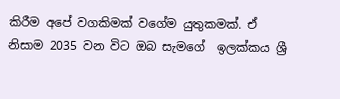කිරීම අපේ ‍වගකිමක් වගේම යුතුකමක්. ඒ නිසාම 2035 වන විට ඔබ සැමගේ  ඉලක්කය ශ්‍රී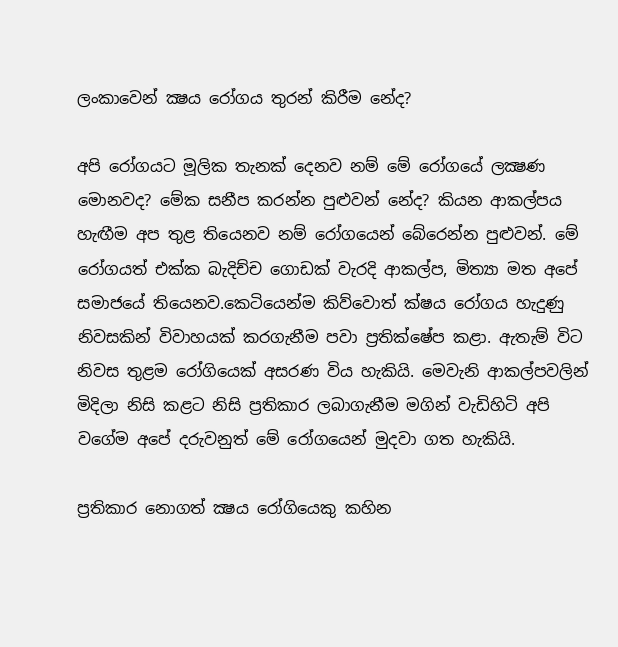ලංකාවෙන් ක්‍ෂය රෝගය තුරන් කිරීම නේද?

අපි රෝගයට මූලික තැනක් දෙනව නම් මේ රෝගයේ ලක්‍ෂණ මොනවද? මේක සනීප කරන්න පුළුවන් නේද? කියන ආකල්පය හැඟීම අප තුළ තියෙනව නම් රෝගයෙන් බේරෙන්න පුළුවන්. මේ රෝගයත් එක්ක බැදිච්ච ගොඩක් වැරදි ආකල්ප, මිත්‍යා මත අපේ සමාජයේ තියෙනව.කෙටියෙන්ම කිව්වොත් ක්ෂය රෝගය හැදුණු නිවසකින් විවාහයක් කරගැනීම පවා ප්‍රතික්ෂේප කළා. ඇතැම් විට නිවස තුළම රෝගියෙක් අසරණ විය හැකියි. මෙවැනි ආකල්පවලින් මිදිලා නිසි කළට නිසි ප්‍රතිකාර ලබාගැනීම මගින් වැඩිහිටි අපි වගේම අපේ දරුවනුත් මේ රෝගයෙන් මුදවා ගත හැකියි.

ප්‍රතිකාර නොගත් ක්‍ෂය රෝගියෙකු කහින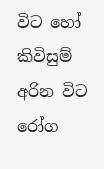විට හෝ කිවිසුම් අරින විට රෝග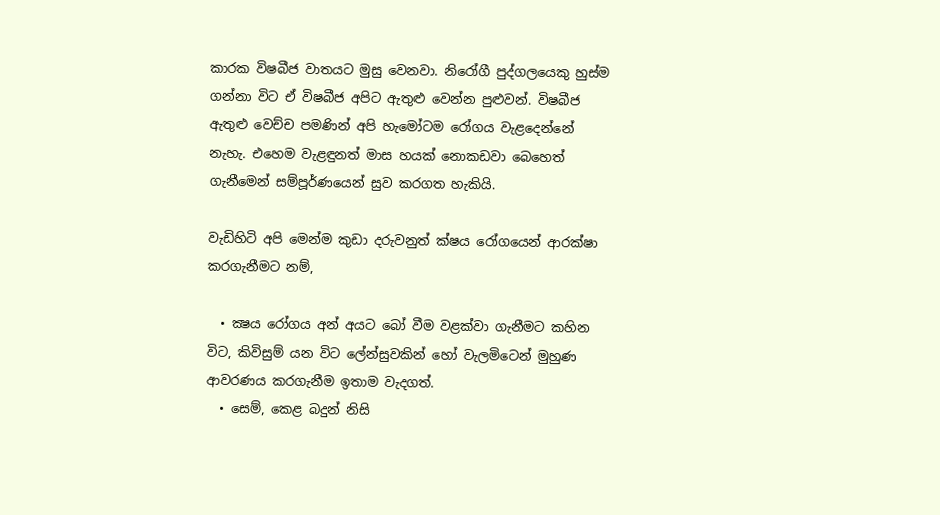කාරක විෂබීජ වාතයට මුසු වෙනවා. නිරෝගී පුද්ගලයෙකු හුස්ම ගන්නා විට ඒ විෂබීජ අපිට ඇතුළු වෙන්න පුළුවන්. විෂබීජ ඇතුළු වෙච්ච පමණින් අපි හැමෝටම රෝගය වැළදෙන්නේ නැහැ. එහෙම වැළඳුනත් මාස හයක් නොකඩවා බෙහෙත් ගැනීමෙන් සම්පූර්ණයෙන් සුව කරගත හැකියි.

වැඩිහිටි අපි මෙන්ම කුඩා දරුවනුත් ක්ෂය රෝගයෙන් ආරක්ෂා කරගැනීමට නම්,

  • ක්‍ෂය රෝගය අන් අයට බෝ වීම වළක්වා ගැනීමට කහින විට, කිවිසුම් යන විට ලේන්සුවකින් හෝ වැලමිටෙන් මුහුණ ආවරණය කරගැනීම ඉතාම වැදගත්.
  • සෙම්, කෙළ බදුන් නිසි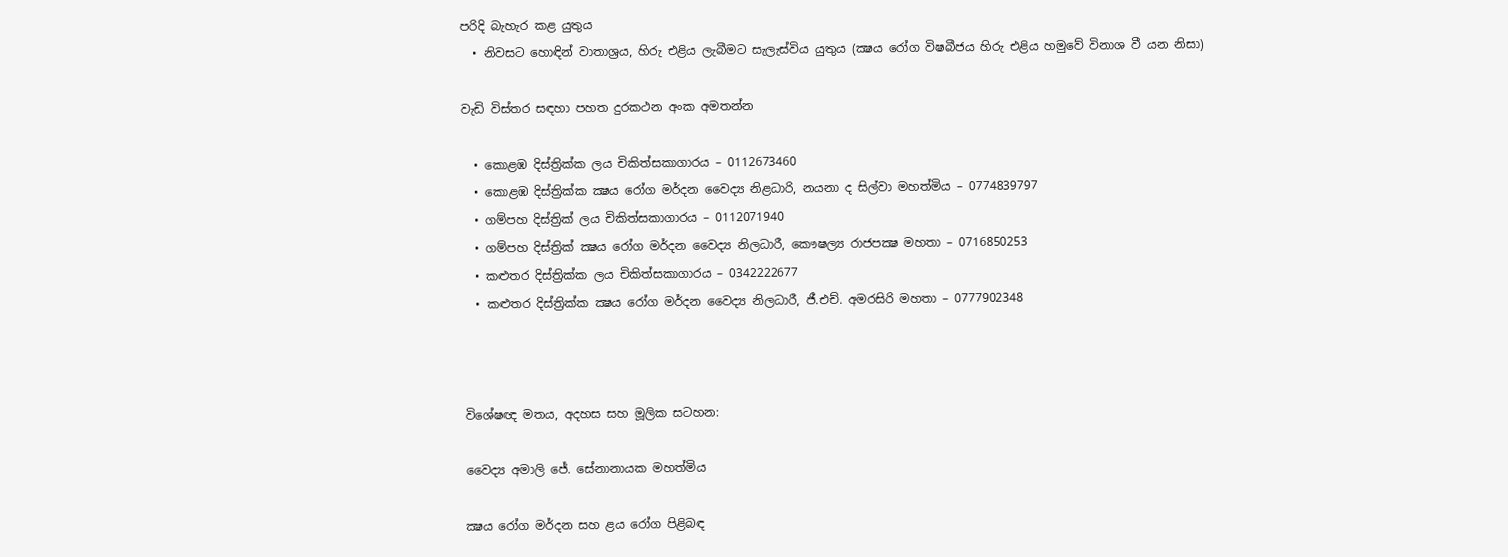පරිදි බැහැර කළ යුතුය
  • නිවසට හොඳින් වාතාශ්‍රය, හිරු එළිය ලැබීමට සැලැස්විය යුතුය (ක්‍ෂය රෝග විෂබීජය හිරු එළිය හමුවේ විනාශ වී යන නිසා)

වැඩි විස්තර සඳහා පහත දුරකථන අංක අමතන්න

  • කොළඹ දිස්ත්‍රික්ක ලය චිකිත්සකාගාරය – 0112673460
  • කොළඹ දිස්ත්‍රික්ක ක්‍ෂය රෝග මර්දන වෛද්‍ය නිළධාරි, නයනා ද සිල්වා මහත්මිය – 0774839797
  • ගම්පහ දිස්ත්‍රික් ලය චිකිත්සකාගාරය – 0112071940
  • ගම්පහ දිස්ත්‍රික් ක්‍ෂය රෝග මර්දන වෛද්‍ය නිලධාරී, කෞෂල්‍ය රාජපක්‍ෂ මහතා – 0716850253
  • කළුතර දිස්ත්‍රික්ක ලය චිකිත්සකාගාරය – 0342222677
  • කළුතර දිස්ත්‍රික්ක ක්‍ෂය රෝග මර්දන වෛද්‍ය නිලධාරී, ජී.එච්. අමරසිරි මහතා – 0777902348



විශේෂඥ මතය, අදහස සහ මූලික සටහන:

වෛද්‍ය අමාලි ජේ. සේනානායක මහත්මිය

ක්‍ෂය රෝග මර්දන සහ ළය රෝග පිළිබඳ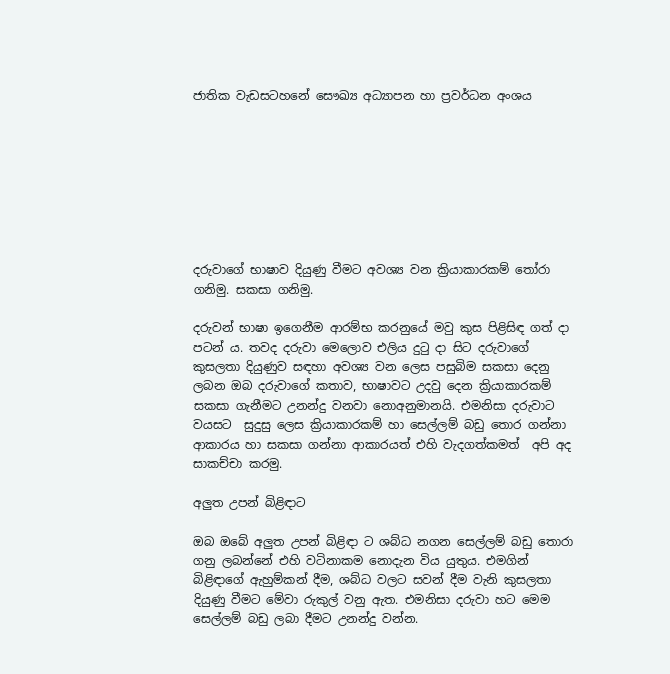ජාතික වැඩසටහනේ සෞඛ්‍ය අධ්‍යාපන හා ප්‍රවර්ධන අංශය








දරුවාගේ භාෂාව දියුණු වීමට අවශ්‍ය වන ක්‍රියාකාරකම් තෝරා ගනිමු. සකසා ගනිමු.

දරුවන් භාෂා ඉගෙනීම ආරම්භ කරනුයේ මවු කුස පිළිසිඳ ගත් දා පටන් ය. තවද දරුවා මෙලොව එලිය දුටු දා සිට දරුවාගේ කුසලතා දියුණුව සඳහා අවශ්‍ය වන ලෙස පසුබිම සකසා දෙනු ලබන ඔබ දරුවාගේ කතාව, භාෂාවට උදවු දෙන ක්‍රියාකාරකම් සකසා ගැනීමට උනන්දු වනවා නොඅනුමානයි. එමනිසා දරුවාට වයසට  සුදුසු ලෙස ක්‍රියාකාරකම් හා සෙල්ලම් බඩු තොර ගන්නා ආකාරය හා සකසා ගන්නා ආකාරයත් එහි වැදගත්කමත්  අපි අද සාකච්චා කරමු.

අලුත උපන් බිළිඳාට

ඔබ ඔබේ අලුත උපන් බිළිඳා ට ශබ්ධ නගන සෙල්ලම් බඩු තොරා ගනු ලබන්නේ එහි වටිනාකම නොදැන විය යුතුය. එමගින් බිළිඳාගේ ඇහුම්කන් දීම, ශබ්ධ වලට සවන් දීම වැනි කුසලතා දියුණු වීමට මේවා රුකුල් වනු ඇත. එමනිසා දරුවා හට මෙම සෙල්ලම් බඩු ලබා දීමට උනන්දු වන්න.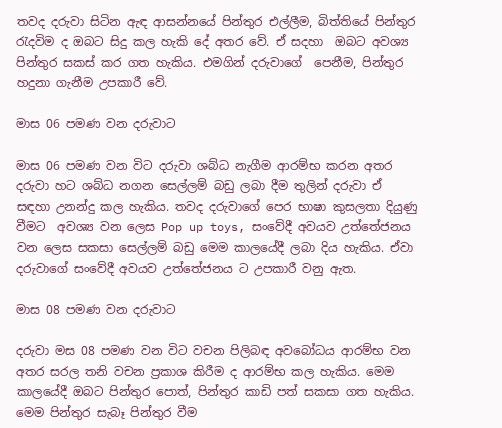තවද දරුවා සිටින ඇඳ ආසන්නයේ පින්තුර එල්ලීම, බිත්තියේ පින්තුර රැදවිම ද ඔබට සිදු කල හැකි දේ අතර වේ. ඒ සදහා  ඔබට අවශ්‍ය පින්තුර සකස් කර ගත හැකිය. එමගින් දරුවාගේ  පෙනීම, පින්තුර හදුනා ගැනීම උපකාරී වේ.

මාස 06 පමණ වන දරුවාට

මාස 06 පමණ වන විට දරුවා ශබ්ධ නැගීම ආරම්භ කරන අතර දරුවා හට ශබ්ධ නගන සෙල්ලම් බඩු ලබා දීම තුලින් දරුවා ඒ සඳහා උනන්දු කල හැකිය. තවද දරුවාගේ පෙර භාෂා කුසලතා දියුණු වීමට  අවශ්‍ය වන ලෙස Pop up toys, සංවේදී අවයව උත්තේජනය වන ලෙස සකසා සෙල්ලම් බඩු මෙම කාලයේදී ලබා දිය හැකිය. ඒවා දරුවාගේ සංවේදී අවයව උත්තේජනය ට උපකාරී වනු ඇත.

මාස 08 පමණ වන දරුවාට

දරුවා මස 08 පමණ වන විට වචන පිලිබඳ අවබෝධය ආරම්භ වන අතර සරල තනි වචන ප්‍රකාශ කිරීම ද ආරම්භ කල හැකිය. මෙම කාලයේදී ඔබට පින්තුර පොත්, පින්තුර කාඩි පත් සකසා ගත හැකිය. මෙම පින්තුර සැබෑ පින්තුර වීම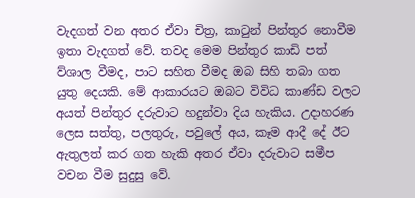වැදගත් වන අතර ඒවා චිත්‍ර, කාටුන් පින්තුර නොවීම ඉතා වැදගත් වේ. තවද මෙම පින්තුර කාඩි පත් ව්ශාල වීමද, පාට සහිත වීමද ඔබ සිහි තබා ගත යුතු දෙයකි. මේ ආකාරයට ඔබට විවිධ කාණ්ඩ වලට අයත් පින්තුර දරුවාට හදුන්වා දිය හැකිය. උදාහරණ ලෙස සත්තු, පලතුරු, පවුලේ අය, කෑම ආදී දේ ඊට ඇතුලත් කර ගත හැකි අතර ඒවා දරුවාට සමීප වචන වීම සුදුසු වේ.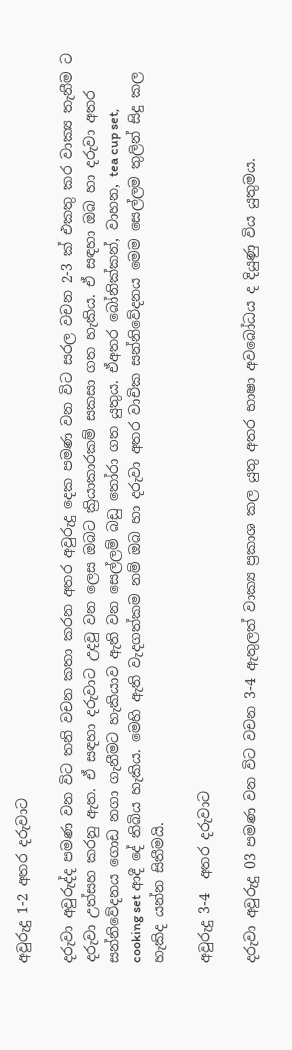අවුරුදු 1-2 අතර දරුවාට

දරුවා අවුරුද්ද පමණ වන විට තනි වචන කතා කරන අතර අවුරුදු දෙක පමණ වන විට සරල වචන 2-3 ක් එකතු කර වාක්‍ය තැනීම ට දරුවා උත්සහ කරනු ඇත. ඒ සඳහා දරුවාට උදවු වන ලෙස ඔබට ක්‍රියාකාරකම් සකසා ගත හැකිය. ඒ සඳහා ඔබ හා දරුවා අතර සන්නිවේදනය ගොඩ නගා ගැනීමට හැකියාව ඇති වන සෙල්ලම් බඩු තෝරා ගත යුතුය. ඒඅතර බෝනික්කන්, වාහන, tea cup set, cooking set ආදී දේ තිබිය හැකිය. මෙහි ඇති වැදගත්කම නම් ඔබ හා දරුවා අතර වාචික සන්නිවේදනය මෙම සෙල්ලම තුලින් සිදු කල හැකිද යන්න සිතීමයි.

අවුරුදු 3-4  අතර දරුවාට

දරුවා අවුරුදු 03 පමණ වන විට වචන 3-4 ඇතුලත් වාක්‍ය ප්‍රකාශ කල යුතු අතර භාෂා අවබෝධය ද දියුණු විය යුතුමය.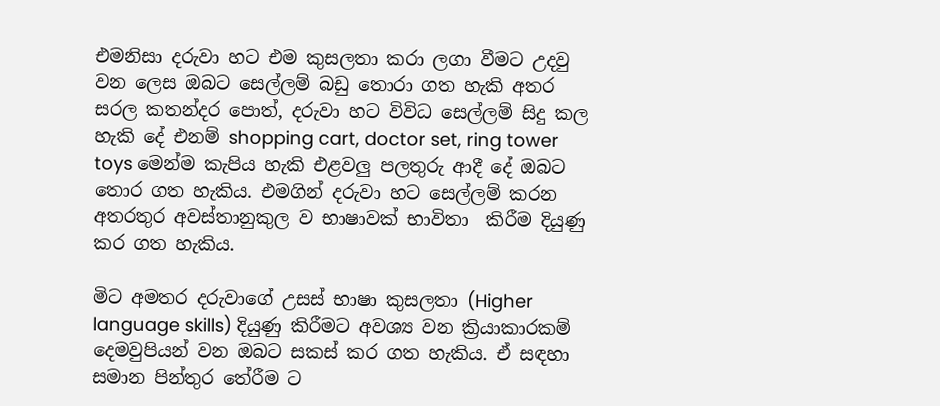එමනිසා දරුවා හට එම කුසලතා කරා ලගා වීමට උදවු වන ලෙස ඔබට සෙල්ලම් බඩු තොරා ගත හැකි අතර සරල කතන්දර පොත්, දරුවා හට විවිධ සෙල්ලම් සිදු කල හැකි දේ එනම් shopping cart, doctor set, ring tower toys මෙන්ම කැපිය හැකි එළවලු පලතුරු ආදී දේ ඔබට තොර ගත හැකිය. එමගින් දරුවා හට සෙල්ලම් කරන අතරතුර අවස්තානුකුල ව භාෂාවක් භාවිතා  කිරීම දියුණු කර ගත හැකිය.

මිට අමතර දරුවාගේ උසස් භාෂා කුසලතා (Higher language skills) දියුණු කිරීමට අවශ්‍ය වන ක්‍රියාකාරකම් දෙමවුපියන් වන ඔබට සකස් කර ගත හැකිය. ඒ සඳහා සමාන පින්තුර තේරීම ට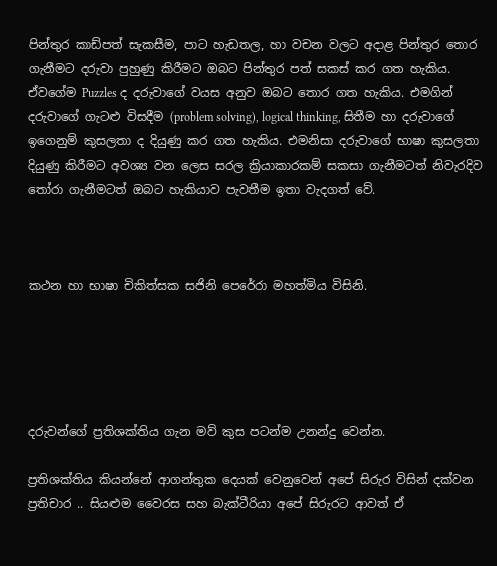පින්තුර කාඩ්පත් සැකසීම, පාට හැඩතල, හා වචන වලට අදාළ පින්තුර තොර ගැනීමට දරුවා පුහුණු කිරීමට ඔබට පින්තුර පත් සකස් කර ගත හැකිය. ඒවගේම Puzzles ද දරුවාගේ වයස අනුව ඔබට තොර ගත හැකිය. එමගින් දරුවාගේ ගැටළු විසදීම (problem solving), logical thinking, සිතීම හා දරුවාගේ ඉගෙනුම් කුසලතා ද දියුණු කර ගත හැකිය. එමනිසා දරුවාගේ භාෂා කුසලතා දියුණු කිරීමට අවශ්‍ය වන ලෙස සරල ක්‍රියාකාරකම් සකසා ගැනීමටත් නිවැරදිව තෝරා ගැනීමටත් ඔබට හැකියාව පැවතීම ඉතා වැදගත් වේ.



කථන හා භාෂා චිකිත්සක සජිනි පෙරේරා මහත්මිය විසිනි.





දරුවන්ගේ ප්‍රතිශක්තිය ගැන මව් කුස පටන්ම උනන්දු වෙන්න.

ප්‍රතිශක්තිය කියන්නේ ආගන්තුක දෙයක් වෙනුවෙන් අපේ සිරුර විසින් දක්වන ප්‍රතිචාර .. සියළුම වෛරස සහ බැක්ටීරියා අපේ සිරුරට ආවත් ඒ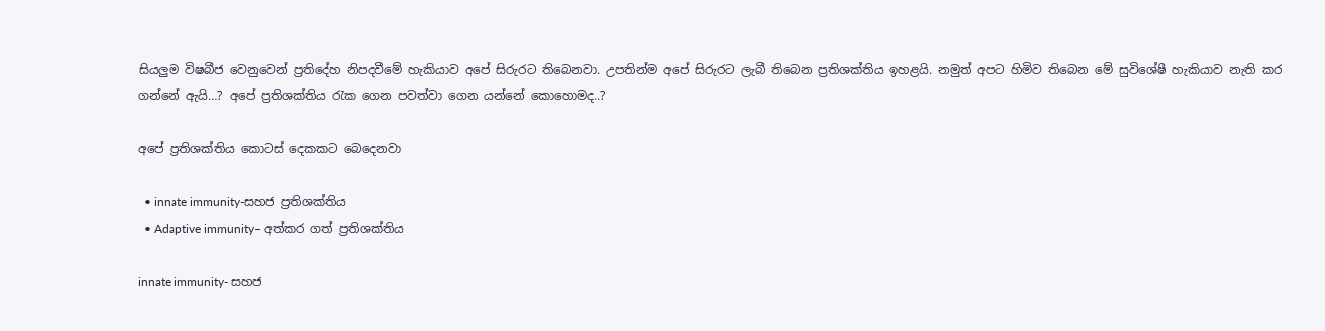සියලුම විෂබීජ වෙනුවෙන් ප්‍රතිදේහ නිපදවීමේ හැකියාව අපේ සිරුරට තිබෙනවා. උපතින්ම අපේ සිරුරට ලැබී තිබෙන ප්‍රතිශක්තිය ඉහළයි. නමුත් අපට හිමිව තිබෙන මේ සුවිශේෂී හැකියාව නැති කර ගන්නේ ඇයි…? අපේ ප්‍රතිශක්තිය රැක ගෙන පවත්වා ගෙන යන්නේ කොහොමද..?

අපේ ප්‍රතිශක්තිය කොටස් දෙකකට බෙදෙනවා

  • innate immunity-සහජ ප්‍රතිශක්තිය
  • Adaptive immunity– අත්කර ගත් ප්‍රතිශක්තිය

innate immunity- සහජ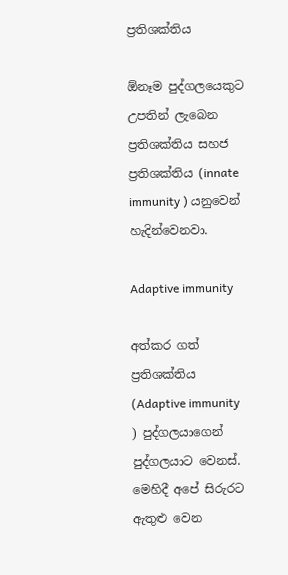ප්‍රතිශක්තිය

ඕනෑම පුද්ගලයෙකුට උපතින් ලැබෙන ප්‍රතිශක්තිය සහජ ප්‍රතිශක්තිය (innate immunity ) යනුවෙන් හැදින්වෙනවා.

Adaptive immunity

අත්කර ගත් ප්‍රතිශක්තිය  (Adaptive immunity ) පුද්ගලයාගෙන් පුද්ගලයාට වෙනස්. මෙහිදී අපේ සිරුරට ඇතුළු වෙන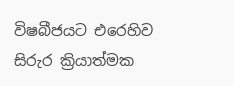විෂබීජයට එරෙහිව සිරුර ක්‍රියාත්මක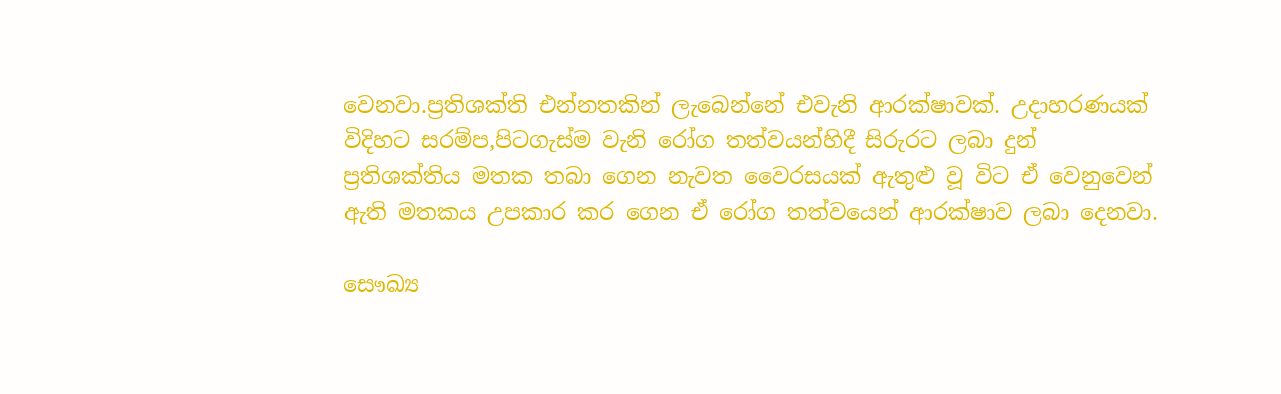වෙනවා.ප්‍රතිශක්ති එන්නතකින් ලැබෙන්නේ එවැනි ආරක්ෂාවක්. උදාහරණයක් විදිහට සරම්ප,පිටගැස්ම වැනි රෝග තත්වයන්හිදී සිරුරට ලබා දුන් ප්‍රතිශක්තිය මතක තබා ගෙන නැවත වෛරසයක් ඇතුළු වූ විට ඒ වෙනුවෙන් ඇති මතකය උපකාර කර ගෙන ඒ රෝග තත්වයෙන් ආරක්ෂාව ලබා දෙනවා.

සෞඛ්‍ය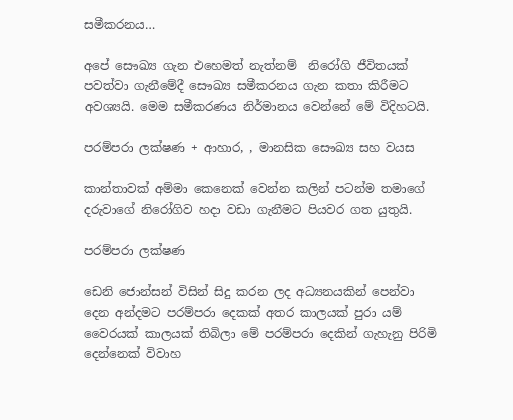සමීකරනය…

අපේ සෞඛ්‍ය ගැන එහෙමත් නැත්නම්  නිරෝගි ජීවිතයක් පවත්වා ගැනීමේදී සෞඛ්‍ය සමීකරනය ගැන කතා කිරීමට අවශ්‍යයි. මෙම සමීකරණය නිර්මානය වෙන්නේ මේ විදිහටයි.

පරම්පරා ලක්ෂණ + ආහාර, , මානසික සෞඛ්‍ය සහ වයස

කාන්තාවක් අම්මා කෙනෙක් වෙන්න කලින් පටන්ම තමාගේ දරුවාගේ නිරෝගිව හදා වඩා ගැනීමට පියවර ගත යුතුයි.

පරම්පරා ලක්ෂණ

ඩෙනි ජොන්සන් විසින් සිදු කරන ලද අධ්‍යනයකින් පෙන්වා දෙන අන්දමට පරම්පරා දෙකක් අතර කාලයක් පුරා යම් වෛරයක් කාලයක් තිබිලා මේ පරම්පරා දෙකින් ගැහැනු පිරිමි දෙන්නෙක් විවාහ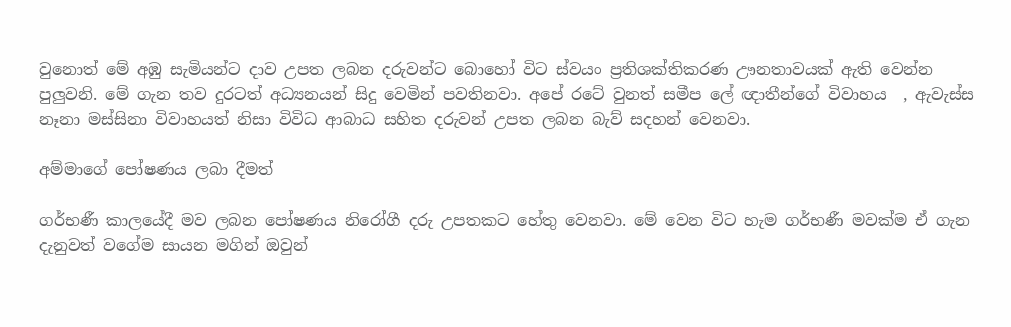වුනොත් මේ අඹු සැමියන්ට දාව උපත ලබන දරුවන්ට බොහෝ විට ස්වයං ප්‍රතිශක්තිකරණ ඌනතාවයක් ඇති වෙන්න පුලුවනි. මේ ගැන තව දුරටත් අධ්‍යනයන් සිදු වෙමින් පවතිනවා. අපේ රටේ වුනත් සමීප ලේ ඥාතීන්ගේ විවාහය  , ඇවැස්ස නෑනා මස්සිනා විවාහයත් නිසා විවිධ ආබාධ සහිත දරුවන් උපත ලබන බැව් සදහන් වෙනවා.

අම්මාගේ පෝෂණය ලබා දීමත්

ගර්භණී කාලයේදී මව ලබන පෝෂණය නිරෝගී දරු උපතකට හේතු වෙනවා. මේ වෙන විට හැම ගර්භණී මවක්ම ඒ ගැන දැනුවත් වගේම සායන මගින් ඔවුන්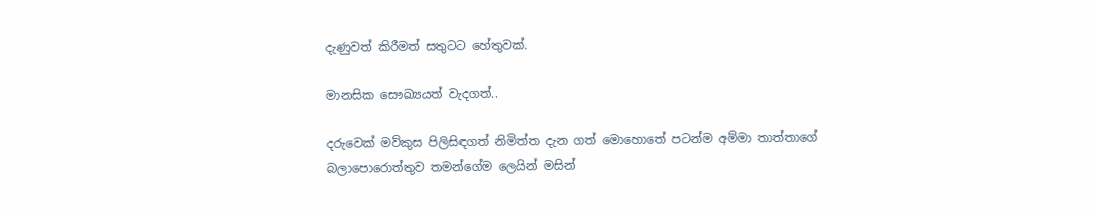දැණුවත් කිරීමත් සතුටට හේතුවක්.

මානසික සෞඛ්‍යයත් වැදගත්..

දරුවෙක් මව්කුස පිලිසිඳගත් නිමිත්ත දැන ගත් මොහොතේ පටන්ම අම්මා තාත්තාගේ බලාපොරොත්තුව තමන්ගේම ලෙයින් මසින්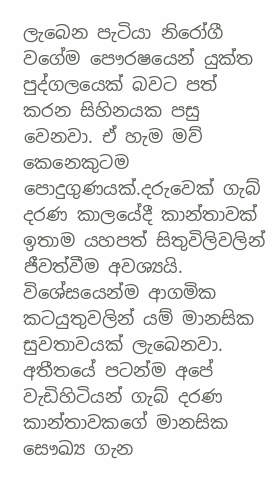ලැබෙන පැටියා නිරෝගී වගේම පෞරෂයෙන් යුක්ත පුද්ගලයෙක් බවට පත් කරන සිහිනයක පසු වෙනවා. ඒ හැම මව් කෙනෙකුටම පොදුගුණයක්.දරුවෙක් ගැබ් දරණ කාලයේදී කාන්තාවක් ඉතාම යහපත් සිතුවිලිවලින් ජීවත්වීම අවශ්‍යයි. විශේසයෙන්ම ආගමික කටයුතුවලින් යම් මානසික සුවතාවයක් ලැබෙනවා. අතීතයේ පටන්ම අපේ වැඩිහිටියන් ගැබ් දරණ කාන්තාවකගේ මානසික සෞඛ්‍ය ගැන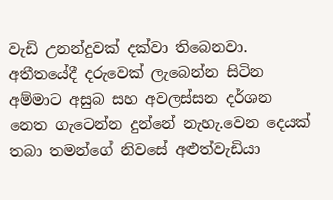වැඩි උනන්දුවක් දක්වා තිබෙනවා. අතීතයේදී දරුවෙක් ලැබෙන්න සිටින අම්මාට අසුබ සහ අවලස්සන දර්ශන නෙත ගැටෙන්න දුන්නේ නැහැ.වෙන දෙයක් තබා තමන්ගේ නිවසේ අළුත්වැඩියා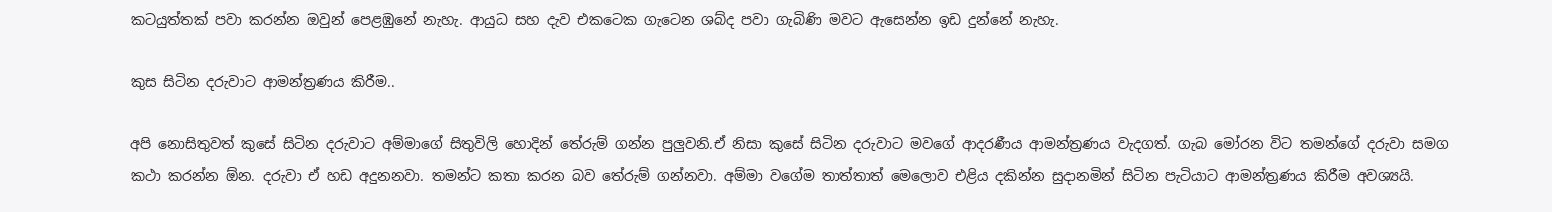කටයුත්තක් පවා කරන්න ඔවුන් පෙළඹුනේ නැහැ. ආයුධ සහ දැව එකටෙක ගැටෙන ශබ්ද පවා ගැබිණි මවට ඇසෙන්න ඉඩ දුන්නේ නැහැ.

කුස සිටින දරුවාට ආමන්ත්‍රණය කිරීම..

අපි නොසිතුවත් කුසේ සිටින දරුවාට අම්මාගේ සිතුවිලි හොදින් තේරුම් ගන්න පුලුවනි.ඒ නිසා කුසේ සිටින දරුවාට මවගේ ආදරණීය ආමන්ත්‍රණය වැදගත්. ගැබ මෝරන විට තමන්ගේ දරුවා සමග කථා කරන්න ඕන. දරුවා ඒ හඩ අදුනනවා. තමන්ට කතා කරන බව තේරුම් ගන්නවා. අම්මා වගේම තාත්තාත් මෙලොව එළිය දකින්න සුදානමින් සිටින පැටියාට ආමන්ත්‍රණය කිරීම අවශ්‍යයි.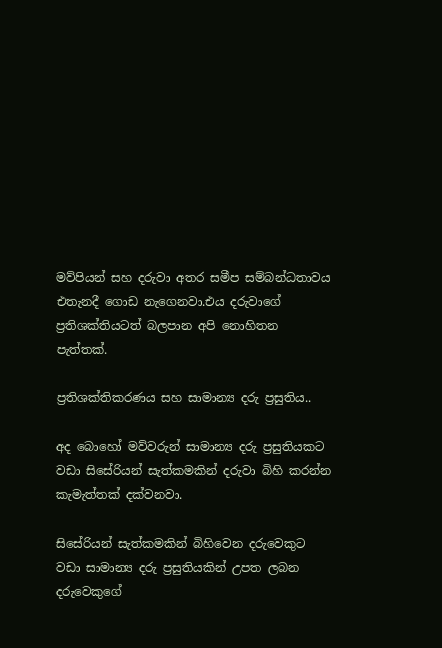මව්පියන් සහ දරුවා අතර සමීප සම්බන්ධතාවය එතැනදී ගොඩ නැගෙනවා.එය දරුවාගේ ප්‍රතිශක්තියටත් බලපාන අපි නොහිතන පැත්තක්.

ප්‍රතිශක්තිකරණය සහ සාමාන්‍ය දරු ප්‍රසුතිය..

අද බොහෝ මව්වරුන් සාමාන්‍ය දරු ප්‍රසුතියකට වඩා සිසේරියන් සැත්කමකින් දරුවා බිහි කරන්න කැමැත්තක් දක්වනවා.

සිසේරියන් සැත්කමකින් බිහිවෙන දරුවෙකුට වඩා සාමාන්‍ය දරු ප්‍රසුතියකින් උපත ලබන දරුවෙකුගේ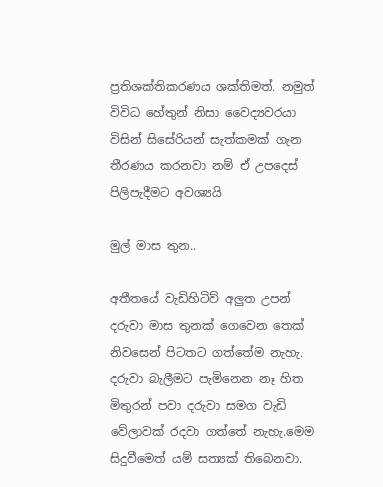ප්‍රතිශක්තිකරණය ශක්තිමත්. නමුත් විවිධ හේතුන් නිසා වෛද්‍යවරයා විසින් සිසේරියන් සැත්කමක් ගැන තීරණය කරනවා නම් ඒ උපදෙස් පිලිපැදීමට අවශ්‍යයි

මුල් මාස තුන..

අතීතයේ වැඩිහිටිව් අලුත උපන් දරුවා මාස තුනක් ගෙවෙන තෙක් නිවසෙන් පිටතට ගත්තේම නැහැ. දරුවා බැලීමට පැමිනෙන නෑ හිත මිතුරන් පවා දරුවා සමග වැඩි වේලාවක් රදවා ගත්තේ නැහැ.මෙම සිදුවීමෙත් යම් සත්‍යක් තිබෙනවා.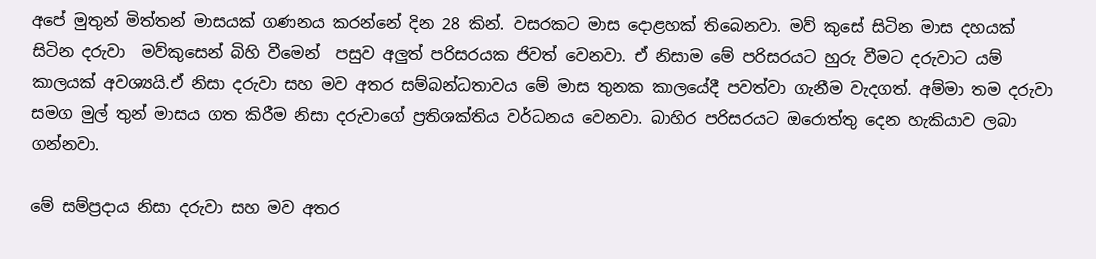අපේ මුතුන් මිත්තන් මාසයක් ගණනය කරන්නේ දින 28 කින්. වසරකට මාස දොළහක් තිබෙනවා. මව් කුසේ සිටින මාස දහයක් සිටින දරුවා  මව්කුසෙන් බිහි වීමෙන්  පසුව අලුත් පරිසරයක ජිවත් වෙනවා. ඒ නිසාම මේ පරිසරයට හුරු වීමට දරුවාට යම් කාලයක් අවශ්‍යයි.ඒ නිසා දරුවා සහ මව අතර සම්බන්ධතාවය මේ මාස තුනක කාලයේදී පවත්වා ගැනීම වැදගත්. අම්මා තම දරුවා සමග මුල් තුන් මාසය ගත කිරීම නිසා දරුවාගේ ප්‍රතිශක්තිය වර්ධනය වෙනවා. බාහිර පරිසරයට ඔරොත්තු දෙන හැකියාව ලබා ගන්නවා.

මේ සම්ප්‍රදාය නිසා දරුවා සහ මව අතර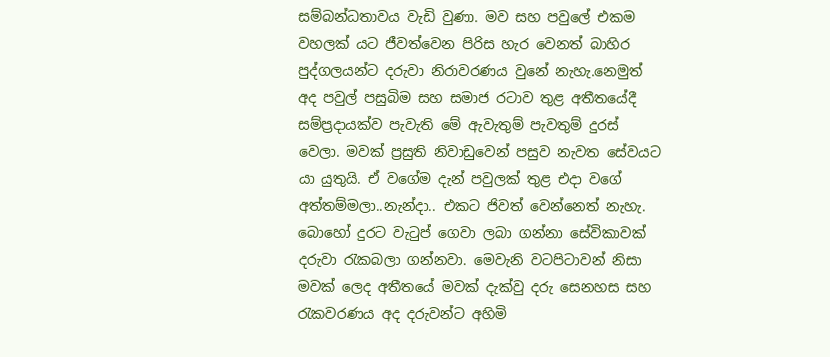සම්බන්ධතාවය වැඩි වුණා. මව සහ පවුලේ එකම වහලක් යට ජීවත්වෙන පිරිස හැර වෙනත් බාහිර පුද්ගලයන්ට දරුවා නිරාවරණය වුනේ නැහැ.නෙමුත් අද පවුල් පසුබිම සහ සමාජ රටාව තුළ අතීතයේදී සම්ප්‍රදායක්ව පැවැති මේ ඇවැතුම් පැවතුම් දුරස් වෙලා. මවක් ප්‍රසුති නිවාඩුවෙන් පසුව නැවත සේවයට යා යුතුයි. ඒ වගේම දැන් පවුලක් තුළ එදා වගේ අත්තම්මලා..නැන්දා.. එකට ජිවත් වෙන්නෙත් නැහැ. බොහෝ දුරට වැටුප් ගෙවා ලබා ගන්නා සේවිකාවක් දරුවා රැකබලා ගන්නවා. මෙවැනි වටපිටාවන් නිසා මවක් ලෙද අතීතයේ මවක් දැක්වු දරු සෙනහස සහ රැකවරණය අද දරුවන්ට අහිමි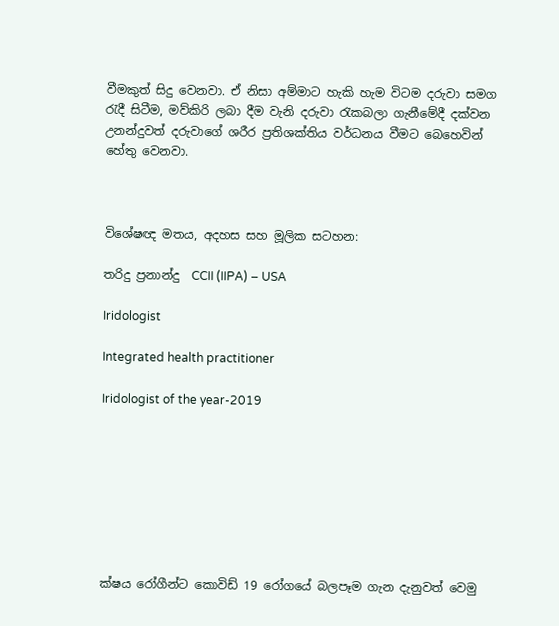වීමකුත් සිදු වෙනවා. ඒ නිසා අම්මාට හැකි හැම විටම දරුවා සමග රැදී සිටීම, මව්කිරි ලබා දීම වැනි දරුවා රැකබලා ගැනීමේදී දක්වන උනන්දුවත් දරුවාගේ ශරීර ප්‍රතිශක්තිය වර්ධනය වීමට බෙහෙවින් හේතු වෙනවා.



විශේෂඥ මතය, අදහස සහ මූලික සටහන:

තරිදු ප්‍රනාන්දු  CCII (IIPA) – USA

Iridologist

Integrated health practitioner

Iridologist of the year-2019








ක්ෂය රෝගීන්ට කොවිඩ් 19 රෝග‍යේ බලපෑම ගැන දැනුවත් වෙමු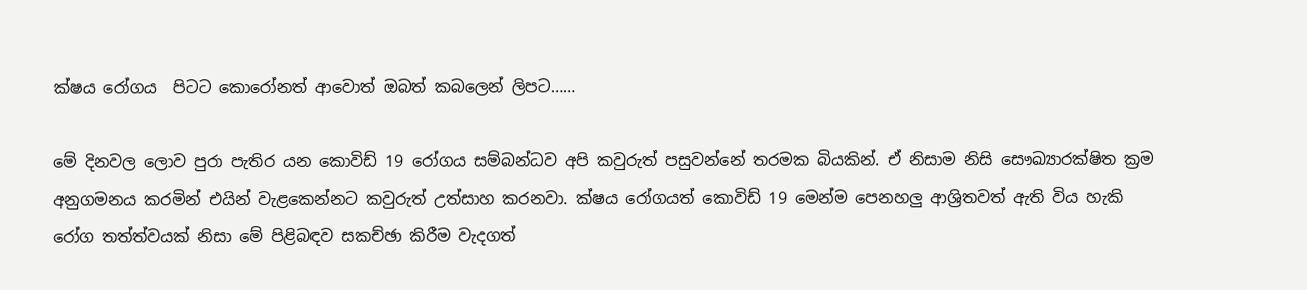ක්ෂය රෝගය  පිටට කොරෝනත් ආවොත් ඔබත් කබලෙන් ලිපට……

මේ දිනවල ලොව පුරා පැතිර යන කොවිඩ් 19 රෝගය සම්බන්ධව අපි කවුරුත් පසුවන්නේ තරමක බියකින්. ඒ නිසාම නිසි සෞඛ්‍යාරක්ෂිත ක්‍රම අනුගමනය කරමින් එයින් වැළකෙන්නට කවුරුත් උත්සාහ කරනවා. ක්ෂය රෝගයත් කොවිඩ් 19 මෙන්ම පෙනහලු ආශ්‍රිතවත් ඇති විය හැකි රෝග තත්ත්වයක් නිසා මේ පිළිබඳව සකච්ඡා කිරීම වැදගත්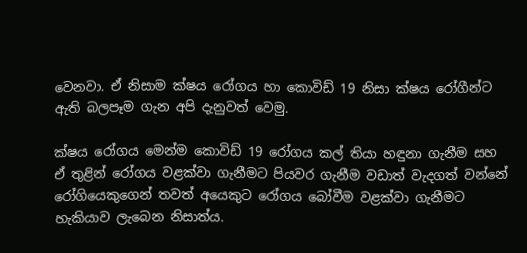වෙනවා. ඒ නිසාම ක්ෂය රෝගය හා කොවිඩ් 19 නිසා ක්ෂය රෝගීන්ට ඇති බලපෑම ගැන අපි දැනුවත් වෙමු.

ක්ෂය රෝගය මෙන්ම කොවිඩ් 19 රෝගය කල් තියා හඳුනා ගැනීම සහ ඒ තුළින් රෝගය වළක්වා ගැනීමට පියවර ගැනීම වඩාත් වැදගත් වන්නේ රෝගියෙකුගෙන් තවත් අයෙකුට රෝගය බෝවීම වළක්වා ගැනීමට හැකියාව ලැබෙන නිසාත්ය.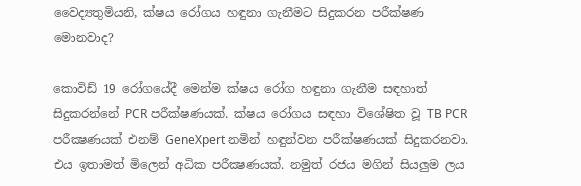වෛද්‍යතුමියනි, ක්ෂය රෝගය හඳුනා ගැනීමට සිදුකරන පරීක්ෂණ මොනවාද?

කොවිඩ් 19 රෝගයේදී මෙන්ම ක්ෂය රෝග හඳුනා ගැනීම සඳහාත් සිදුකරන්නේ PCR පරීක්ෂණයක්. ක්ෂය රෝගය සඳහා විශේෂිත වූ TB PCR පරීක්‍ෂණයක් එනම් GeneXpert නමින් හඳුන්වන පරීක්ෂණයක් සිදුකරනවා. එය ඉතාමත් මිලෙන් අධික පරීක්‍ෂණයක්. නමුත් රජය මගින් සියලුම ලය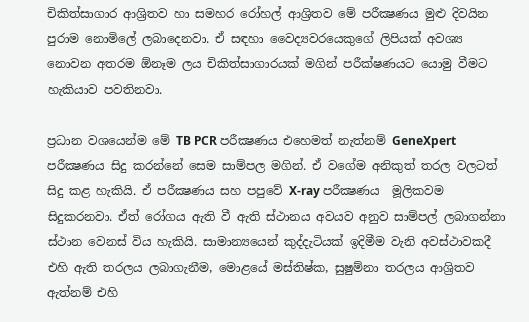චිකිත්සාගාර ආශ්‍රිතව හා සමහර රෝහල් ආශ්‍රිතව මේ පරීක්‍ෂණය මුළු දිවයින පුරාම නොමිලේ ලබාදෙනවා. ඒ සඳහා වෛද්‍යවරයෙකුගේ ලිපියක් අවශ්‍ය නොවන අතරම ඕනෑම ලය චිකිත්සාගාරයක් මගින් පරීක්ෂණයට යොමු වීමට හැකියාව පවතිනවා.

ප්‍රධාන වශයෙන්ම මේ TB PCR පරීක්‍ෂණය එහෙමත් නැත්නම් GeneXpert පරීක්‍ෂණය සිදු කරන්නේ සෙම සාම්පල මගින්. ඒ වගේම අනිකුත් තරල වලටත් සිදු කළ හැකියි. ඒ පරීක්‍ෂණය සහ පපුවේ X-ray පරීක්‍ෂණය  මූලිකවම සිදුකරනවා. ඒත් රෝගය ඇති වී ඇති ස්ථානය අවයව අනුව සාම්පල් ලබාගන්නා ස්ථාන වෙනස් විය හැකියි. සාමාන්‍යයෙන් කුද්දැටියක් ඉදිමීම වැනි අවස්ථාවකදී එහි ඇති තරලය ලබාගැනීම, මොළයේ මස්තිෂ්ක, සුෂුම්නා තරලය ආශ්‍රිතව ඇත්නම් එහි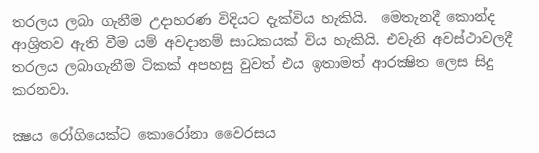තරලය ලබා ගැනීම උදාහරණ විදියට දැක්විය හැකියි.  මෙතැනදී කොන්ද ආශ්‍රිතව ඇති වීම යම් අවදානම් සාධකයක් විය හැකියි. එවැනි අවස්ථාවලදී තරලය ලබාගැනීම ටිකක් අපහසු වුවත් එය ඉතාමත් ආරක්‍ෂිත ලෙස සිදු කරනවා.

ක්‍ෂය රෝගියෙක්ට කොරෝනා වෛරසය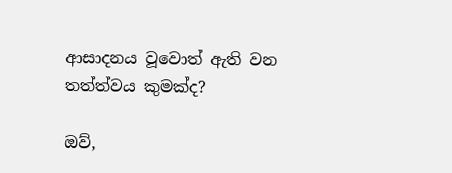ආසාදනය වූවොත් ඇති වන තත්ත්වය කුමක්ද?

ඔව්,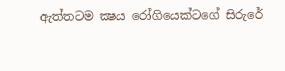ඇත්තටම ක්‍ෂය රෝගියෙක්ටගේ සිරුරේ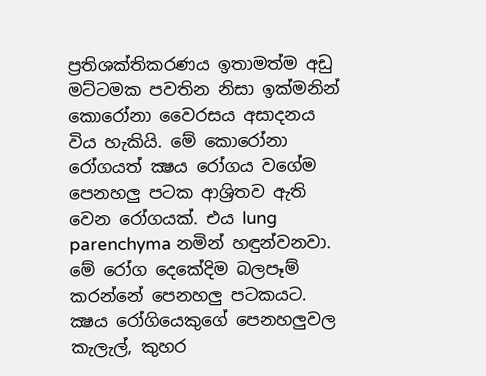ප්‍රතිශක්තිකරණය ඉතාමත්ම අඩු මට්ටමක පවතින නිසා ඉක්මනින් කොරෝනා වෛරසය අසාදනය විය හැකියි. මේ කොරෝනා රෝගයත් ක්‍ෂය රෝගය වගේම පෙනහලු පටක ආශ්‍රිතව ඇති වෙන රෝගයක්. එය lung parenchyma නමින් හඳුන්වනවා. මේ රෝග දෙකේදිම බලපෑම් කරන්නේ පෙනහලු පටකයට. ක්‍ෂය රෝගියෙකුගේ පෙනහලුවල කැලැල්, කුහර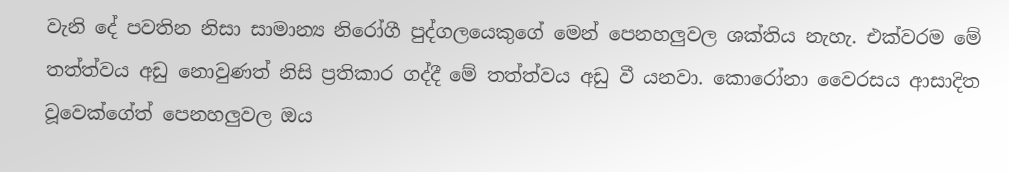වැනි දේ පවතින නිසා සාමාන්‍ය නිරෝගී පුද්ගලයෙකුගේ මෙන් පෙනහලුවල ශක්තිය නැහැ. එක්වරම මේ තත්ත්වය අඩු නොවුණත් නිසි ප්‍රතිකාර ගද්දී මේ තත්ත්වය අඩු වී යනවා. කොරෝනා වෛරසය ආසාදිත වූවෙක්ගේත් පෙනහලුවල ඔය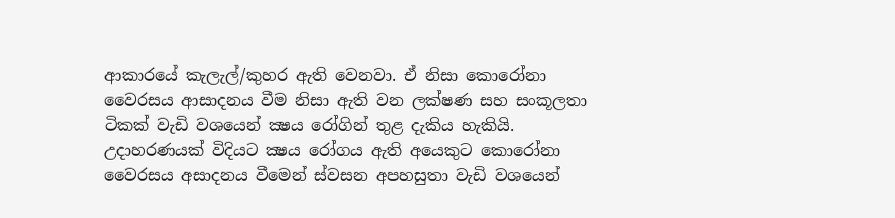ආකාරයේ කැලැල්/කුහර ඇති වෙනවා. ඒ නිසා කොරෝනා වෛරසය ආසාදනය වීම නිසා ඇති වන ලක්ෂණ සහ සංකූලතා ටිකක් වැඩි වශයෙන් ක්‍ෂය රෝගින් තුළ දැකිය හැකියි. උදාහරණයක් විදියට ක්‍ෂය රෝගය ඇති අයෙකුට කොරෝනා වෛරසය අසාදනය වීමෙන් ස්වසන අපහසුතා වැඩි වශයෙන්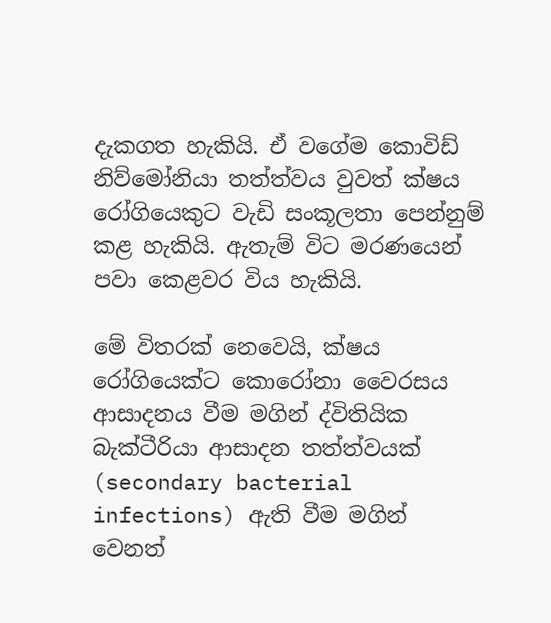දැකගත හැකියි. ඒ වගේම කොවිඩ් නිව්මෝනියා තත්ත්වය වුවත් ක්ෂය රෝගියෙකුට වැඩි සංකූලතා පෙන්නුම් කළ හැකියි. ඇතැම් විට මරණයෙන් පවා කෙළවර විය හැකියි.

මේ විතරක් නෙවෙයි, ක්ෂය රෝගියෙක්ට කොරෝනා වෛරසය ආසාදනය වීම මගින් ද්විතියික බැක්ටීරියා ආසාදන තත්ත්වයක් (secondary bacterial infections) ඇති වීම මගින් වෙනත්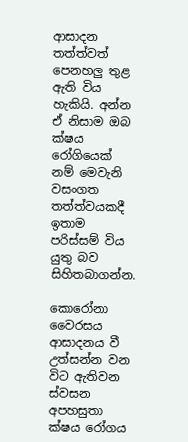ආසාදන තත්ත්වත් පෙනහලු තුළ ඇති විය හැකියි. අන්න ඒ නිසාම ඔබ ක්ෂය රෝගියෙක් නම් මෙවැනි වසංගත තත්ත්වයකදී ඉතාම පරිස්සම් විය යුතු බව සිහිතබාගන්න.

කොරෝනා වෛරසය ආසාදනය වී උත්සන්න වන විට ඇතිවන ස්වසන අපහසුතා ක්ෂය රෝගය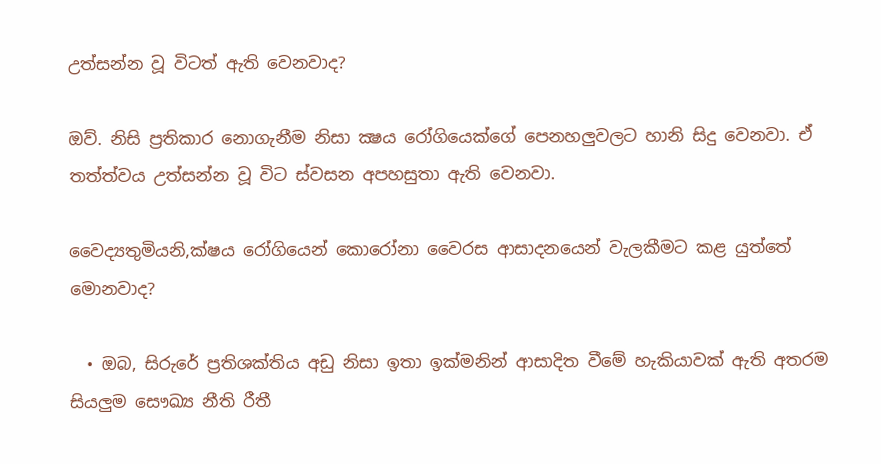උත්සන්න වූ විටත් ඇති වෙනවාද?

ඔව්. නිසි ප්‍රතිකාර නොගැනීම නිසා ක්‍ෂය රෝගියෙක්ගේ පෙනහලුවලට හානි සිදු වෙනවා. ඒ තත්ත්වය උත්සන්න වූ විට ස්වසන අපහසුතා ඇති වෙනවා.

වෛද්‍යතුමියනි,ක්ෂය රෝගියෙන් කොරෝනා වෛරස ආසාදනයෙන් වැලකීමට කළ යුත්තේ මොනවාද?

  • ඔබ, සිරුරේ ප්‍රතිශක්තිය අඩු නිසා ඉතා ඉක්මනින් ආසාදිත වීමේ හැකියාවක් ඇති අතරම සියලුම සෞඛ්‍ය නීති රීතී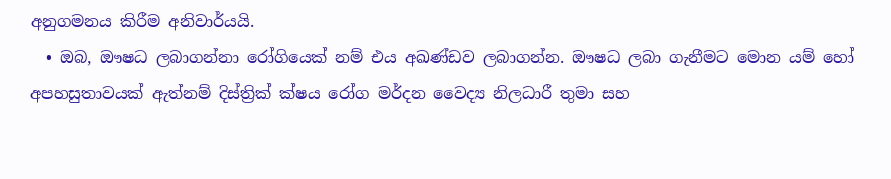අනුගමනය කිරීම අනිවා‍ර්යයි.
  • ඔබ, ඖෂධ ලබාගන්නා රෝගියෙක් නම් එය අඛණ්ඩව ලබාගන්න. ඖෂධ ලබා ගැනීමට මොන යම් හෝ අපහසුතාවයක් ඇත්නම් දිස්ත්‍රික් ක්ෂය රෝග මර්දන වෛද්‍ය නිලධාරී තුමා සහ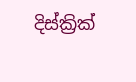දිස්ක්‍රික්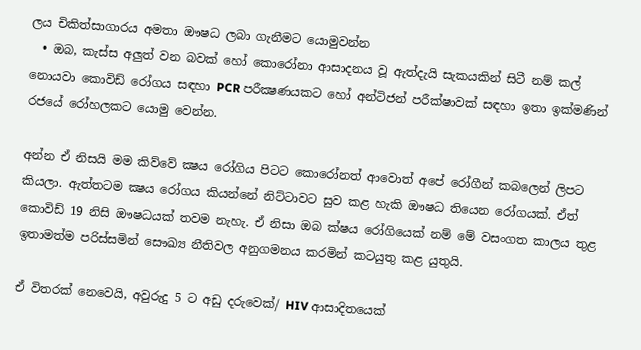ලය චිකිත්සාගාරය අමතා ඖෂධ ලබා ගැනීමට යොමුවන්න
  • ඔබ, කැස්ස අලුත් වන බවක් හෝ කොරෝනා ආසාදනය වූ ඇත්දැයි සැකයකින් සිටී නම් කල් නොයවා කොවිඩ් රෝගය සඳහා PCR පරීක්‍ෂණයකට හෝ අන්ටිජන් පරීක්ෂාවක් සඳහා ඉතා ඉක්මණින් රජයේ රෝහලකට යොමු වෙන්න.

අන්න ඒ නිසයි මම කිව්වේ ක්‍ෂය රෝගිය පිටට කොරෝනත් ආවොත් අපේ රෝගීන් කබලෙන් ලිපට කියලා. ඇත්තටම ක්‍ෂය රෝගය කියන්නේ නිට්ටාවට සුව කළ හැකි ඖෂධ තියෙන රෝගයක්. ඒත් කොවිඩ් 19 නිසි ඖෂධයක් තවම නැහැ. ඒ නිසා ඔබ ක්ෂය රෝගියෙක් නම් මේ වසංගත කාලය තුළ ඉතාමත්ම පරිස්සමින් සෞඛ්‍ය නීතිවල අනුගමනය කරමින් කටයුතු කළ යුතුයි.

ඒ විතරක් නෙවෙයි, අවුරුදු 5 ට අඩු දරුවෙක්/ HIV ආසාදිතයෙක්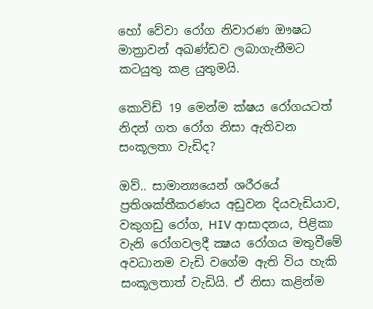හෝ වේවා රෝග නිවාරණ ඖෂධ මාත්‍රාවන් අඛණ්ඩව ලබාගැනීමට කටයුතු කළ යුතුමයි.

කොවිඩ් 19 මෙන්ම ක්ෂය රෝගයටත් නිදන් ගත රෝග නිසා ඇතිවන සංකූලතා වැඩිද?

ඔව්.. සාමාන්‍යයෙන් ශරීරයේ ප්‍රතිශක්තීකරණය අඩුවන දියවැඩියාව, වකුගඩු රෝග, HIV ආසාදනය, පිළිකා වැනි රෝගවලදී ක්‍ෂය රෝගය මතුවීමේ අවධානම වැඩි වගේම ඇති විය හැකි සංකූලතාත් වැඩියි. ඒ නිසා කළින්ම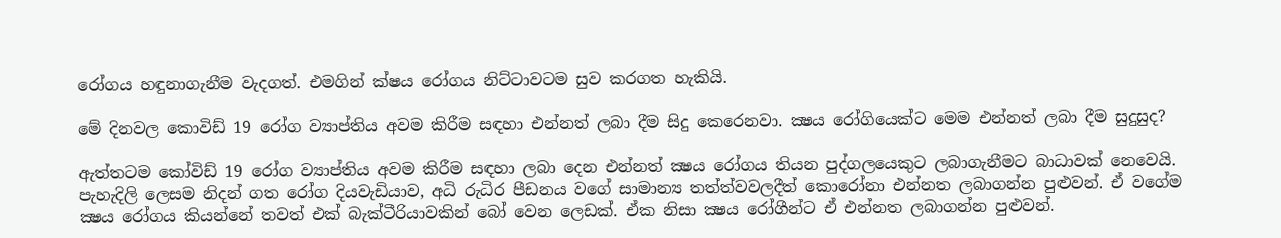රෝගය හඳුනාගැනීම වැදගත්. එමගින් ක්ෂය රෝගය නිට්ටාවටම සුව කරගත හැකියි.

මේ දිනවල කොවිඩ් 19 රෝග ව්‍යාප්තිය අවම කිරීම සඳහා එන්නත් ලබා දීම සිදු කෙරෙනවා. ක්‍ෂය රෝගියෙක්ට මෙම එන්නත් ලබා දීම සුදුසුද?

ඇත්තටම කෝවිඩ් 19 රෝග ව්‍යාප්තිය අවම කිරීම සඳහා ලබා දෙන එන්නත් ක්‍ෂය රෝගය තියන පුද්ගලයෙකුට ලබාගැනීමට බාධාවක් නෙවෙයි. පැහැදිලි ලෙසම නිදන් ගත රෝග දියවැඩියාව, අධි රුධිර පීඩනය වගේ සාමාන්‍ය තත්ත්වවලදීත් කොරෝනා එන්නත ලබාගන්න පුළුවන්. ඒ වගේම ක්‍ෂය රෝගය කියන්නේ තවත් එක් බැක්ටීරියාවකින් බෝ වෙන ලෙඩක්. ඒක නිසා ක්‍ෂය රෝගීන්ට ඒ එන්නත ලබාගන්න පුළුවන්.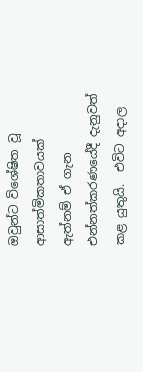ඔවුන්ට විශේෂිත වූ ආසාත්මිකතාවයක් ඇත්නම් ඒ ගැන  එන්නත්කරණයේදී දැනුවත් කළ යුතුයි.  එවිට අදාල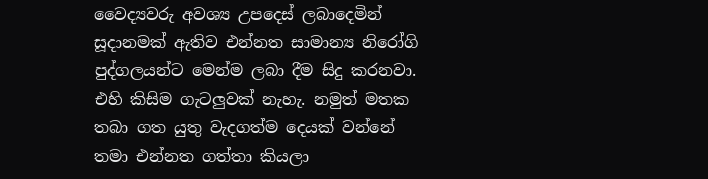වෛද්‍යවරු අවශ්‍ය උපදෙස් ලබාදෙමින් සූදානමක් ඇතිව එන්නත සාමාන්‍ය නිරෝගි පුද්ගලයන්ට මෙන්ම ලබා දීම සිදු කරනවා. එහි කිසිම ගැටලුවක් නැහැ. නමුත් මතක තබා ගත යුතු වැදගත්ම දෙයක් වන්නේ තමා එන්නත ගත්තා කියලා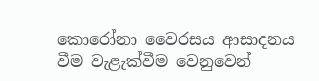කොරෝනා වෛරසය ආසාදනය වීම වැළැක්වීම වෙනුවෙන්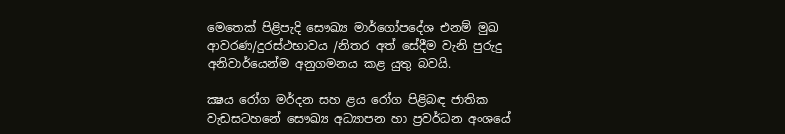මෙතෙක් පිළිපැදි සෞඛ්‍ය මාර්ගෝපදේශ එනම් මුඛ ආවරණ/දුරස්ථභාවය /නිතර අත් සේදීම වැනි පුරුදු අනිවාර්යෙන්ම අනුගමනය කළ යුතු බවයි.

ක්‍ෂය රෝග මර්දන සහ ළය රෝග පිළිබඳ ජාතික වැඩසටහනේ සෞඛ්‍ය අධ්‍යාපන හා ප්‍රවර්ධන අංශයේ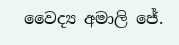වෛද්‍ය අමාලි ජේ.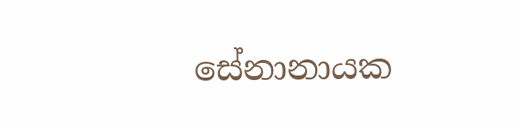සේනානායක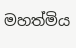මහත්මිය